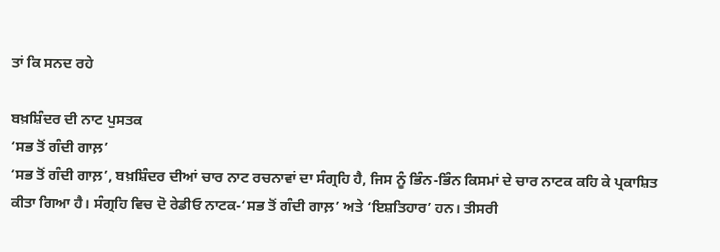ਤਾਂ ਕਿ ਸਨਦ ਰਹੇ

ਬਖ਼ਸ਼ਿੰਦਰ ਦੀ ਨਾਟ ਪੁਸਤਕ
‘ਸਭ ਤੋਂ ਗੰਦੀ ਗਾਲ਼’
‘ਸਭ ਤੋਂ ਗੰਦੀ ਗਾਲ਼’, ਬਖ਼ਸ਼ਿੰਦਰ ਦੀਆਂ ਚਾਰ ਨਾਟ ਰਚਨਾਵਾਂ ਦਾ ਸੰਗ੍ਰਹਿ ਹੈ, ਜਿਸ ਨੂੰ ਭਿੰਨ-ਭਿੰਨ ਕਿਸਮਾਂ ਦੇ ਚਾਰ ਨਾਟਕ ਕਹਿ ਕੇ ਪ੍ਰਕਾਸ਼ਿਤ ਕੀਤਾ ਗਿਆ ਹੈ। ਸੰਗ੍ਰਹਿ ਵਿਚ ਦੋ ਰੇਡੀਓ ਨਾਟਕ-‘ਸਭ ਤੋਂ ਗੰਦੀ ਗਾਲ਼’ ਅਤੇ ‘ਇਸ਼ਤਿਹਾਰ’ ਹਨ। ਤੀਸਰੀ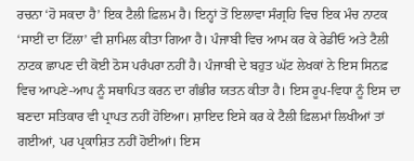ਰਚਨਾ ‘ਹੋ ਸਕਦਾ ਹੈ’ ਇਕ ਟੈਲੀ ਫ਼ਿਲਮ ਹੈ। ਇਨ੍ਹਾਂ ਤੋਂ ਇਲਾਵਾ ਸੰਗ੍ਰਹਿ ਵਿਚ ਇਕ ਮੰਚ ਨਾਟਕ ‘ਸਾਈਂ ਦਾ ਟਿੱਲਾ’ ਵੀ ਸ਼ਾਮਿਲ ਕੀਤਾ ਗਿਆ ਹੈ। ਪੰਜਾਬੀ ਵਿਚ ਆਮ ਕਰ ਕੇ ਰੇਡੀਓ ਅਤੇ ਟੈਲੀ ਨਾਟਕ ਛਾਪਣ ਦੀ ਕੋਈ ਠੋਸ ਪਰੰਪਰਾ ਨਹੀਂ ਹੈ। ਪੰਜਾਬੀ ਦੇ ਬਹੁਤ ਘੱਟ ਲੇਖਕਾਂ ਨੇ ਇਸ ਸਿਨਫ਼ ਵਿਚ ਆਪਣੇ-ਆਪ ਨੂੰ ਸਥਾਪਿਤ ਕਰਨ ਦਾ ਗੰਭੀਰ ਯਤਨ ਕੀਤਾ ਹੈ। ਇਸ ਰੂਪ-ਵਿਧਾ ਨੂੰ ਇਸ ਦਾ ਬਣਦਾ ਸਤਿਕਾਰ ਵੀ ਪ੍ਰਾਪਤ ਨਹੀਂ ਹੋਇਆ। ਸ਼ਾਇਦ ਇਸੇ ਕਰ ਕੇ ਟੈਲੀ ਫ਼ਿਲਮਾਂ ਲਿਖੀਆਂ ਤਾਂ ਗਈਆਂ, ਪਰ ਪ੍ਰਕਾਸ਼ਿਤ ਨਹੀਂ ਹੋਈਆਂ। ਇਸ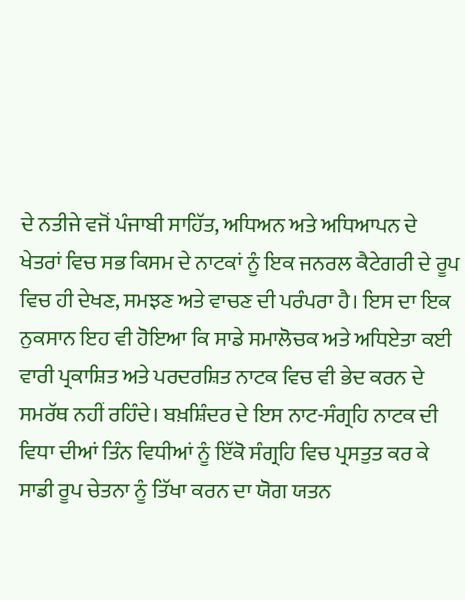ਦੇ ਨਤੀਜੇ ਵਜੋਂ ਪੰਜਾਬੀ ਸਾਹਿੱਤ, ਅਧਿਅਨ ਅਤੇ ਅਧਿਆਪਨ ਦੇ ਖੇਤਰਾਂ ਵਿਚ ਸਭ ਕਿਸਮ ਦੇ ਨਾਟਕਾਂ ਨੂੰ ਇਕ ਜਨਰਲ ਕੈਟੇਗਰੀ ਦੇ ਰੂਪ ਵਿਚ ਹੀ ਦੇਖਣ, ਸਮਝਣ ਅਤੇ ਵਾਚਣ ਦੀ ਪਰੰਪਰਾ ਹੈ। ਇਸ ਦਾ ਇਕ ਨੁਕਸਾਨ ਇਹ ਵੀ ਹੋਇਆ ਕਿ ਸਾਡੇ ਸਮਾਲੋਚਕ ਅਤੇ ਅਧਿਏਤਾ ਕਈ ਵਾਰੀ ਪ੍ਰਕਾਸ਼ਿਤ ਅਤੇ ਪਰਦਰਸ਼ਿਤ ਨਾਟਕ ਵਿਚ ਵੀ ਭੇਦ ਕਰਨ ਦੇ ਸਮਰੱਥ ਨਹੀਂ ਰਹਿੰਦੇ। ਬਖ਼ਸ਼ਿੰਦਰ ਦੇ ਇਸ ਨਾਟ-ਸੰਗ੍ਰਹਿ ਨਾਟਕ ਦੀ ਵਿਧਾ ਦੀਆਂ ਤਿੰਨ ਵਿਧੀਆਂ ਨੂੰ ਇੱਕੋ ਸੰਗ੍ਰਹਿ ਵਿਚ ਪ੍ਰਸਤੁਤ ਕਰ ਕੇ ਸਾਡੀ ਰੂਪ ਚੇਤਨਾ ਨੂੰ ਤਿੱਖਾ ਕਰਨ ਦਾ ਯੋਗ ਯਤਨ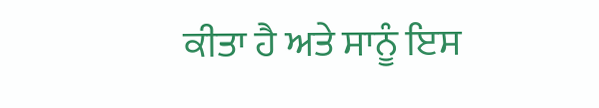ਕੀਤਾ ਹੈ ਅਤੇ ਸਾਨੂੰ ਇਸ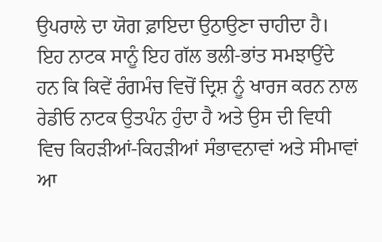ਉਪਰਾਲੇ ਦਾ ਯੋਗ ਫ਼ਾਇਦਾ ਉਠਾਉਣਾ ਚਾਹੀਦਾ ਹੈ। ਇਹ ਨਾਟਕ ਸਾਨੂੰ ਇਹ ਗੱਲ ਭਲੀ-ਭਾਂਤ ਸਮਝਾਉਂਦੇ ਹਨ ਕਿ ਕਿਵੇਂ ਰੰਗਮੰਚ ਵਿਚੋਂ ਦ੍ਰਿਸ਼ ਨੂੰ ਖਾਰਜ ਕਰਨ ਨਾਲ ਰੇਡੀਓ ਨਾਟਕ ਉਤਪੰਨ ਹੁੰਦਾ ਹੈ ਅਤੇ ਉਸ ਦੀ ਵਿਧੀ ਵਿਚ ਕਿਹੜੀਆਂ-ਕਿਹੜੀਆਂ ਸੰਭਾਵਨਾਵਾਂ ਅਤੇ ਸੀਮਾਵਾਂ ਆ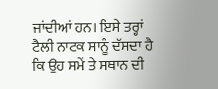ਜਾਂਦੀਆਂ ਹਨ। ਇਸੇ ਤਰ੍ਹਾਂ ਟੈਲੀ ਨਾਟਕ ਸਾਨੂੰ ਦੱਸਦਾ ਹੈ ਕਿ ਉਹ ਸਮੇਂ ਤੇ ਸਥਾਨ ਦੀ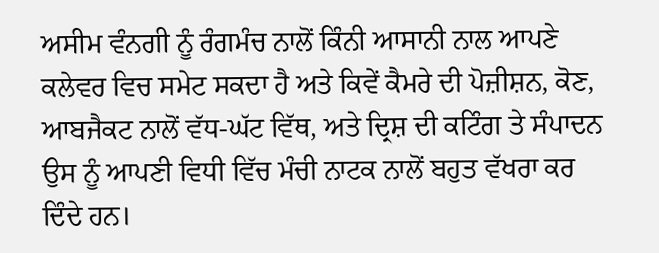ਅਸੀਮ ਵੰਨਗੀ ਨੂੰ ਰੰਗਮੰਚ ਨਾਲੋਂ ਕਿੰਨੀ ਆਸਾਨੀ ਨਾਲ ਆਪਣੇ ਕਲੇਵਰ ਵਿਚ ਸਮੇਟ ਸਕਦਾ ਹੈ ਅਤੇ ਕਿਵੇਂ ਕੈਮਰੇ ਦੀ ਪੋਜ਼ੀਸ਼ਨ, ਕੋਣ, ਆਬਜੈਕਟ ਨਾਲੋਂ ਵੱਧ-ਘੱਟ ਵਿੱਥ, ਅਤੇ ਦ੍ਰਿਸ਼ ਦੀ ਕਟਿੰਗ ਤੇ ਸੰਪਾਦਨ ਉਸ ਨੂੰ ਆਪਣੀ ਵਿਧੀ ਵਿੱਚ ਮੰਚੀ ਨਾਟਕ ਨਾਲੋਂ ਬਹੁਤ ਵੱਖਰਾ ਕਰ ਦਿੰਦੇ ਹਨ।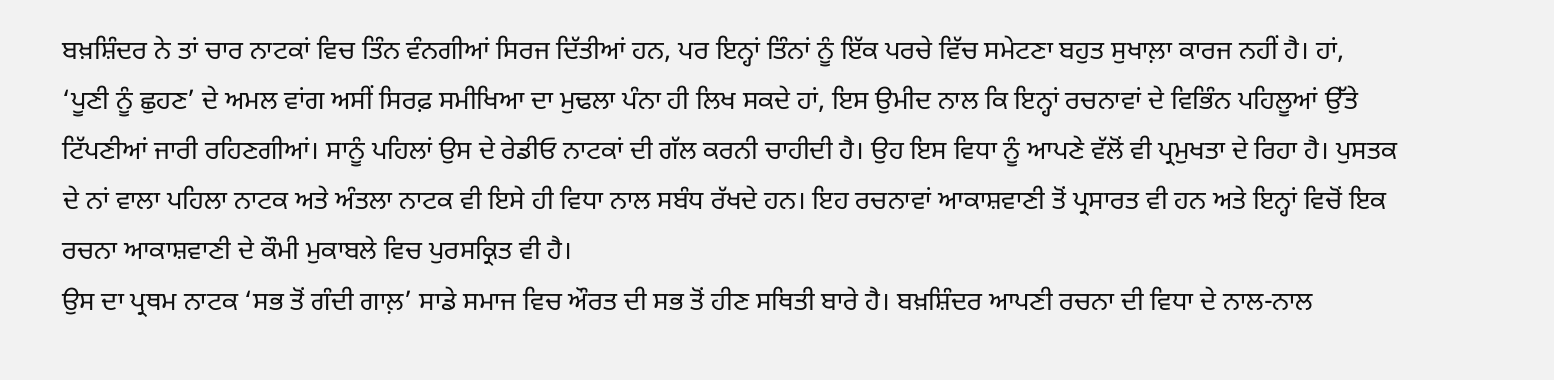ਬਖ਼ਸ਼ਿੰਦਰ ਨੇ ਤਾਂ ਚਾਰ ਨਾਟਕਾਂ ਵਿਚ ਤਿੰਨ ਵੰਨਗੀਆਂ ਸਿਰਜ ਦਿੱਤੀਆਂ ਹਨ, ਪਰ ਇਨ੍ਹਾਂ ਤਿੰਨਾਂ ਨੂੰ ਇੱਕ ਪਰਚੇ ਵਿੱਚ ਸਮੇਟਣਾ ਬਹੁਤ ਸੁਖਾਲ਼ਾ ਕਾਰਜ ਨਹੀਂ ਹੈ। ਹਾਂ, ‘ਪੂਣੀ ਨੂੰ ਛੁਹਣ’ ਦੇ ਅਮਲ ਵਾਂਗ ਅਸੀਂ ਸਿਰਫ਼ ਸਮੀਖਿਆ ਦਾ ਮੁਢਲਾ ਪੰਨਾ ਹੀ ਲਿਖ ਸਕਦੇ ਹਾਂ, ਇਸ ਉਮੀਦ ਨਾਲ ਕਿ ਇਨ੍ਹਾਂ ਰਚਨਾਵਾਂ ਦੇ ਵਿਭਿੰਨ ਪਹਿਲੂਆਂ ਉੱਤੇ ਟਿੱਪਣੀਆਂ ਜਾਰੀ ਰਹਿਣਗੀਆਂ। ਸਾਨੂੰ ਪਹਿਲਾਂ ਉਸ ਦੇ ਰੇਡੀਓ ਨਾਟਕਾਂ ਦੀ ਗੱਲ ਕਰਨੀ ਚਾਹੀਦੀ ਹੈ। ਉਹ ਇਸ ਵਿਧਾ ਨੂੰ ਆਪਣੇ ਵੱਲੋਂ ਵੀ ਪ੍ਰਮੁਖਤਾ ਦੇ ਰਿਹਾ ਹੈ। ਪੁਸਤਕ ਦੇ ਨਾਂ ਵਾਲਾ ਪਹਿਲਾ ਨਾਟਕ ਅਤੇ ਅੰਤਲਾ ਨਾਟਕ ਵੀ ਇਸੇ ਹੀ ਵਿਧਾ ਨਾਲ ਸਬੰਧ ਰੱਖਦੇ ਹਨ। ਇਹ ਰਚਨਾਵਾਂ ਆਕਾਸ਼ਵਾਣੀ ਤੋਂ ਪ੍ਰਸਾਰਤ ਵੀ ਹਨ ਅਤੇ ਇਨ੍ਹਾਂ ਵਿਚੋਂ ਇਕ ਰਚਨਾ ਆਕਾਸ਼ਵਾਣੀ ਦੇ ਕੌਮੀ ਮੁਕਾਬਲੇ ਵਿਚ ਪੁਰਸਕ੍ਰਿਤ ਵੀ ਹੈ।
ਉਸ ਦਾ ਪ੍ਰਥਮ ਨਾਟਕ ‘ਸਭ ਤੋਂ ਗੰਦੀ ਗਾਲ਼’ ਸਾਡੇ ਸਮਾਜ ਵਿਚ ਔਰਤ ਦੀ ਸਭ ਤੋਂ ਹੀਣ ਸਥਿਤੀ ਬਾਰੇ ਹੈ। ਬਖ਼ਸ਼ਿੰਦਰ ਆਪਣੀ ਰਚਨਾ ਦੀ ਵਿਧਾ ਦੇ ਨਾਲ-ਨਾਲ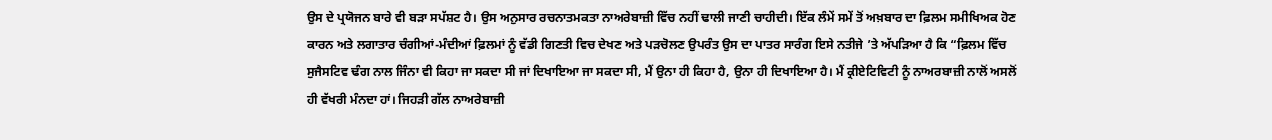ਉਸ ਦੇ ਪ੍ਰਯੋਜਨ ਬਾਰੇ ਵੀ ਬੜਾ ਸਪੱਸ਼ਟ ਹੈ। ਉਸ ਅਨੁਸਾਰ ਰਚਨਾਤਮਕਤਾ ਨਾਅਰੇਬਾਜ਼ੀ ਵਿੱਚ ਨਹੀਂ ਢਾਲੀ ਜਾਣੀ ਚਾਹੀਦੀ। ਇੱਕ ਲੰਮੇਂ ਸਮੇਂ ਤੋਂ ਅਖ਼ਬਾਰ ਦਾ ਫ਼ਿਲਮ ਸਮੀਖਿਅਕ ਹੋਣ ਕਾਰਨ ਅਤੇ ਲਗਾਤਾਰ ਚੰਗੀਆਂ-ਮੰਦੀਆਂ ਫ਼ਿਲਮਾਂ ਨੂੰ ਵੱਡੀ ਗਿਣਤੀ ਵਿਚ ਦੇਖਣ ਅਤੇ ਪੜਚੋਲਣ ਉਪਰੰਤ ਉਸ ਦਾ ਪਾਤਰ ਸਾਰੰਗ ਇਸੇ ਨਤੀਜੇ ’ਤੇ ਅੱਪੜਿਆ ਹੈ ਕਿ “ਫ਼ਿਲਮ ਵਿੱਚ ਸੁਜੈਸਟਿਵ ਢੰਗ ਨਾਲ ਜਿੰਨਾ ਵੀ ਕਿਹਾ ਜਾ ਸਕਦਾ ਸੀ ਜਾਂ ਦਿਖਾਇਆ ਜਾ ਸਕਦਾ ਸੀ, ਮੈਂ ਉਨਾ ਹੀ ਕਿਹਾ ਹੈ, ਉਨਾ ਹੀ ਦਿਖਾਇਆ ਹੈ। ਮੈਂ ਕ੍ਰੀਏਟਿਵਿਟੀ ਨੂੰ ਨਾਅਰਬਾਜ਼ੀ ਨਾਲੋਂ ਅਸਲੋਂ ਹੀ ਵੱਖਰੀ ਮੰਨਦਾ ਹਾਂ। ਜਿਹੜੀ ਗੱਲ ਨਾਅਰੇਬਾਜ਼ੀ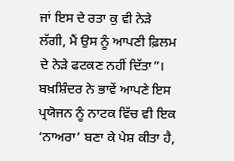ਜਾਂ ਇਸ ਦੇ ਰਤਾ ਕੁ ਵੀ ਨੇੜੇ ਲੱਗੀ, ਮੈਂ ਉਸ ਨੂੰ ਆਪਣੀ ਫ਼ਿਲਮ ਦੇ ਨੇੜੇ ਫਟਕਣ ਨਹੀਂ ਦਿੱਤਾ”। ਬਖ਼ਸ਼ਿੰਦਰ ਨੇ ਭਾਵੇਂ ਆਪਣੇ ਇਸ ਪ੍ਰਯੋਜਨ ਨੂੰ ਨਾਟਕ ਵਿੱਚ ਵੀ ਇਕ ‘ਨਾਅਰਾ’ ਬਣਾ ਕੇ ਪੇਸ਼ ਕੀਤਾ ਹੈ,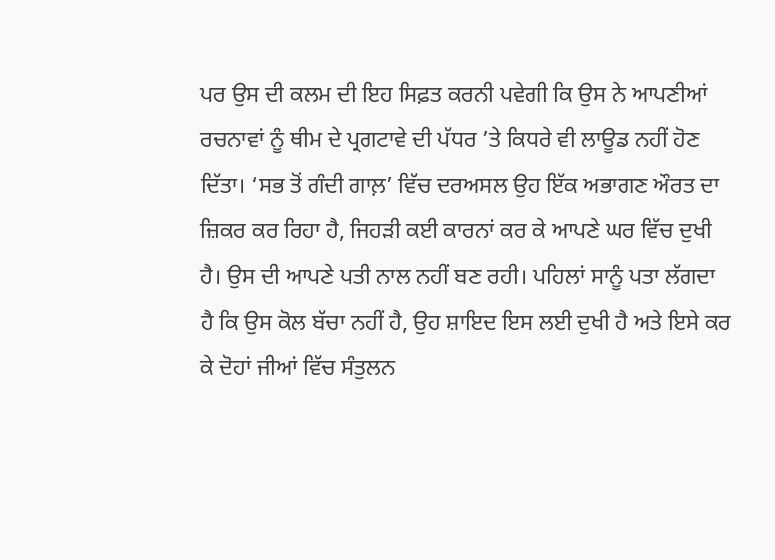ਪਰ ਉਸ ਦੀ ਕਲਮ ਦੀ ਇਹ ਸਿਫ਼ਤ ਕਰਨੀ ਪਵੇਗੀ ਕਿ ਉਸ ਨੇ ਆਪਣੀਆਂ ਰਚਨਾਵਾਂ ਨੂੰ ਥੀਮ ਦੇ ਪ੍ਰਗਟਾਵੇ ਦੀ ਪੱਧਰ ’ਤੇ ਕਿਧਰੇ ਵੀ ਲਾਊਡ ਨਹੀਂ ਹੋਣ ਦਿੱਤਾ। ‘ਸਭ ਤੋਂ ਗੰਦੀ ਗਾਲ਼’ ਵਿੱਚ ਦਰਅਸਲ ਉਹ ਇੱਕ ਅਭਾਗਣ ਔਰਤ ਦਾ ਜ਼ਿਕਰ ਕਰ ਰਿਹਾ ਹੈ, ਜਿਹੜੀ ਕਈ ਕਾਰਨਾਂ ਕਰ ਕੇ ਆਪਣੇ ਘਰ ਵਿੱਚ ਦੁਖੀ ਹੈ। ਉਸ ਦੀ ਆਪਣੇ ਪਤੀ ਨਾਲ ਨਹੀਂ ਬਣ ਰਹੀ। ਪਹਿਲਾਂ ਸਾਨੂੰ ਪਤਾ ਲੱਗਦਾ ਹੈ ਕਿ ਉਸ ਕੋਲ ਬੱਚਾ ਨਹੀਂ ਹੈ, ਉਹ ਸ਼ਾਇਦ ਇਸ ਲਈ ਦੁਖੀ ਹੈ ਅਤੇ ਇਸੇ ਕਰ ਕੇ ਦੋਹਾਂ ਜੀਆਂ ਵਿੱਚ ਸੰਤੁਲਨ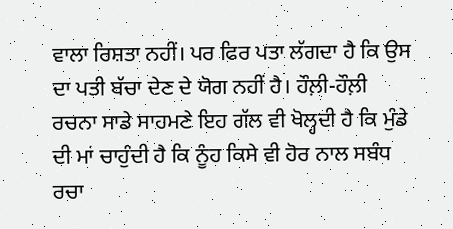ਵਾਲਾ ਰਿਸ਼ਤਾ ਨਹੀਂ। ਪਰ ਫਿਰ ਪਤਾ ਲੱਗਦਾ ਹੈ ਕਿ ਉਸ ਦਾ ਪਤੀ ਬੱਚਾ ਦੇਣ ਦੇ ਯੋਗ ਨਹੀਂ ਹੈ। ਹੌਲ਼ੀ-ਹੌਲ਼ੀ ਰਚਨਾ ਸਾਡੇ ਸਾਹਮਣੇ ਇਹ ਗੱਲ ਵੀ ਖੋਲ੍ਹਦੀ ਹੈ ਕਿ ਮੁੰਡੇ ਦੀ ਮਾਂ ਚਾਹੁੰਦੀ ਹੈ ਕਿ ਨੂੰਹ ਕਿਸੇ ਵੀ ਹੋਰ ਨਾਲ ਸਬੰਧ ਰਚਾ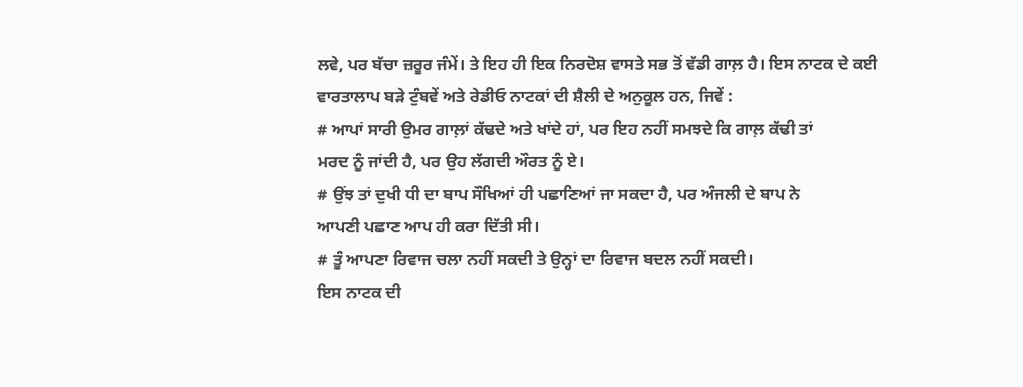ਲਵੇ, ਪਰ ਬੱਚਾ ਜ਼ਰੂਰ ਜੰਮੇਂ। ਤੇ ਇਹ ਹੀ ਇਕ ਨਿਰਦੋਸ਼ ਵਾਸਤੇ ਸਭ ਤੋਂ ਵੱਡੀ ਗਾਲ਼ ਹੈ। ਇਸ ਨਾਟਕ ਦੇ ਕਈ ਵਾਰਤਾਲਾਪ ਬੜੇ ਟੁੰਬਵੇਂ ਅਤੇ ਰੇਡੀਓ ਨਾਟਕਾਂ ਦੀ ਸ਼ੈਲੀ ਦੇ ਅਨੁਕੂਲ ਹਨ, ਜਿਵੇਂ :
# ਆਪਾਂ ਸਾਰੀ ਉਮਰ ਗਾਲ਼ਾਂ ਕੱਢਦੇ ਅਤੇ ਖਾਂਦੇ ਹਾਂ, ਪਰ ਇਹ ਨਹੀਂ ਸਮਝਦੇ ਕਿ ਗਾਲ਼ ਕੱਢੀ ਤਾਂ
ਮਰਦ ਨੂੰ ਜਾਂਦੀ ਹੈ, ਪਰ ਉਹ ਲੱਗਦੀ ਔਰਤ ਨੂੰ ਏ।
# ਉਂਝ ਤਾਂ ਦੁਖੀ ਧੀ ਦਾ ਬਾਪ ਸੌਖਿਆਂ ਹੀ ਪਛਾਣਿਆਂ ਜਾ ਸਕਦਾ ਹੈ, ਪਰ ਅੰਜਲੀ ਦੇ ਬਾਪ ਨੇ
ਆਪਣੀ ਪਛਾਣ ਆਪ ਹੀ ਕਰਾ ਦਿੱਤੀ ਸੀ।
# ਤੂੰ ਆਪਣਾ ਰਿਵਾਜ ਚਲਾ ਨਹੀਂ ਸਕਦੀ ਤੇ ਉਨ੍ਹਾਂ ਦਾ ਰਿਵਾਜ ਬਦਲ ਨਹੀਂ ਸਕਦੀ।
ਇਸ ਨਾਟਕ ਦੀ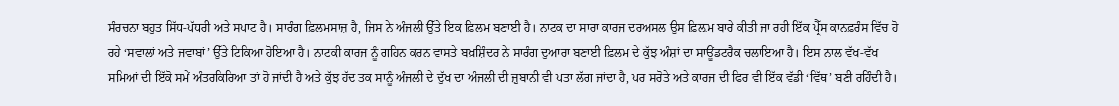ਸੰਰਚਨਾ ਬਹੁਤ ਸਿੱਧ-ਪੱਧਰੀ ਅਤੇ ਸਪਾਟ ਹੈ। ਸਾਰੰਗ ਫ਼ਿਲਮਸਾਜ਼ ਹੈ, ਜਿਸ ਨੇ ਅੰਜਲੀ ਉੱਤੇ ਇਕ ਫ਼ਿਲਮ ਬਣਾਈ ਹੈ। ਨਾਟਕ ਦਾ ਸਾਰਾ ਕਾਰਜ ਦਰਅਸਲ ਉਸ ਫ਼ਿਲ਼ਮ ਬਾਰੇ ਕੀਤੀ ਜਾ ਰਹੀ ਇੱਕ ਪ੍ਰੈੱਸ ਕਾਨਫ਼ਰੰਸ ਵਿੱਚ ਹੋ ਰਹੇ ‘ਸਵਾਲਾਂ ਅਤੇ ਜਵਾਬਾਂ’ ਉੱਤੇ ਟਿਕਿਆ ਹੋਇਆ ਹੈ। ਨਾਟਕੀ ਕਾਰਜ ਨੂੰ ਗਹਿਨ ਕਰਨ ਵਾਸਤੇ ਬਖ਼ਸ਼ਿੰਦਰ ਨੇ ਸਾਰੰਗ ਦੁਆਰਾ ਬਣਾਈ ਫ਼ਿਲਮ ਦੇ ਕੁੱਝ ਅੰਸ਼ਾਂ ਦਾ ਸਾਊਂਡਟਰੈਕ ਚਲਾਇਆ ਹੈ। ਇਸ ਨਾਲ ਵੱਖ-ਵੱਖ ਸਮਿਆਂ ਦੀ ਇੱਕੋ ਸਮੇਂ ਅੰਤਰਕਿਰਿਆ ਤਾਂ ਹੋ ਜਾਂਦੀ ਹੈ ਅਤੇ ਕੁੱਝ ਹੱਦ ਤਕ ਸਾਨੂੰ ਅੰਜਲੀ ਦੇ ਦੁੱਖ ਦਾ ਅੰਜਲੀ ਦੀ ਜ਼ੁਬਾਨੀ ਵੀ ਪਤਾ ਲੱਗ ਜਾਂਦਾ ਹੈ, ਪਰ ਸਰੋਤੇ ਅਤੇ ਕਾਰਜ ਦੀ ਫਿਰ ਵੀ ਇੱਕ ਵੱਡੀ ‘ਵਿੱਥ’ ਬਣੀ ਰਹਿੰਦੀ ਹੈ।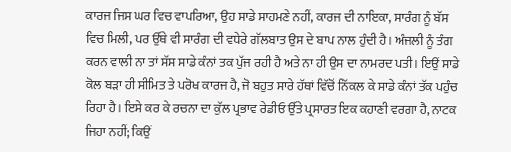ਕਾਰਜ ਜਿਸ ਘਰ ਵਿਚ ਵਾਪਰਿਆ, ਉਹ ਸਾਡੇ ਸਾਹਮਣੇ ਨਹੀਂ, ਕਾਰਜ ਦੀ ਨਾਇਕਾ, ਸਾਰੰਗ ਨੂੰ ਬੱਸ ਵਿਚ ਮਿਲੀ, ਪਰ ਉੱਥੇ ਵੀ ਸਾਰੰਗ ਦੀ ਵਧੇਰੇ ਗੱਲਬਾਤ ਉਸ ਦੇ ਬਾਪ ਨਾਲ ਹੁੰਦੀ ਹੈ। ਅੰਜਲੀ ਨੂੰ ਤੰਗ ਕਰਨ ਵਾਲੀ ਨਾ ਤਾਂ ਸੱਸ ਸਾਡੇ ਕੰਨਾਂ ਤਕ ਪੁੱਜ ਰਹੀ ਹੈ ਅਤੇ ਨਾ ਹੀ ਉਸ ਦਾ ਨਾਮਰਦ ਪਤੀ। ਇਉਂ ਸਾਡੇ ਕੋਲ ਬੜਾ ਹੀ ਸੀਮਿਤ ਤੇ ਪਰੋਖ ਕਾਰਜ ਹੈ, ਜੋ ਬਹੁਤ ਸਾਰੇ ਹੱਥਾਂ ਵਿੱਚੋਂ ਨਿੱਕਲ ਕੇ ਸਾਡੇ ਕੰਨਾਂ ਤੱਕ ਪਹੁੰਚ ਰਿਹਾ ਹੈ। ਇਸੇ ਕਰ ਕੇ ਰਚਨਾ ਦਾ ਕੁੱਲ ਪ੍ਰਭਾਵ ਰੇਡੀਓ ਉੱਤੇ ਪ੍ਰਸਾਰਤ ਇਕ ਕਹਾਣੀ ਵਰਗਾ ਹੈ, ਨਾਟਕ ਜਿਹਾ ਨਹੀਂ; ਕਿਉਂ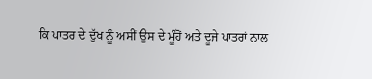ਕਿ ਪਾਤਰ ਦੇ ਦੁੱਖ ਨੂੰ ਅਸੀਂ ਉਸ ਦੇ ਮੂੰਹੋਂ ਅਤੇ ਦੂਜੇ ਪਾਤਰਾਂ ਨਾਲ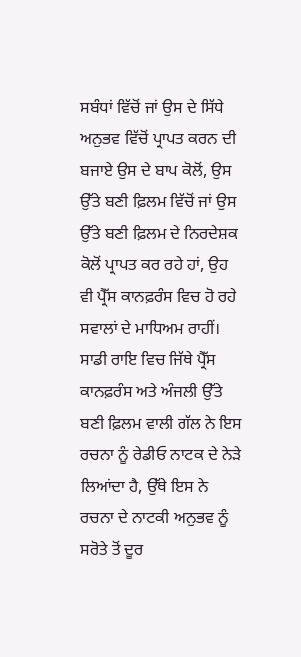ਸਬੰਧਾਂ ਵਿੱਚੋਂ ਜਾਂ ਉਸ ਦੇ ਸਿੱਧੇ ਅਨੁਭਵ ਵਿੱਚੋਂ ਪ੍ਰਾਪਤ ਕਰਨ ਦੀ ਬਜਾਏ ਉਸ ਦੇ ਬਾਪ ਕੋਲੋਂ, ਉਸ ਉੱਤੇ ਬਣੀ ਫ਼ਿਲਮ ਵਿੱਚੋਂ ਜਾਂ ਉਸ ਉੱਤੇ ਬਣੀ ਫ਼ਿਲਮ ਦੇ ਨਿਰਦੇਸ਼ਕ ਕੋਲੋਂ ਪ੍ਰਾਪਤ ਕਰ ਰਹੇ ਹਾਂ, ਉਹ ਵੀ ਪ੍ਰੈੱਸ ਕਾਨਫ਼ਰੰਸ ਵਿਚ ਹੋ ਰਹੇ ਸਵਾਲਾਂ ਦੇ ਮਾਧਿਅਮ ਰਾਹੀਂ। ਸਾਡੀ ਰਾਇ ਵਿਚ ਜਿੱਥੇ ਪ੍ਰੈੱਸ ਕਾਨਫ਼ਰੰਸ ਅਤੇ ਅੰਜਲੀ ਉੱਤੇ ਬਣੀ ਫ਼ਿਲਮ ਵਾਲੀ ਗੱਲ ਨੇ ਇਸ ਰਚਨਾ ਨੂੰ ਰੇਡੀਓ ਨਾਟਕ ਦੇ ਨੇੜੇ ਲਿਆਂਦਾ ਹੈ, ਉੱਥੇ ਇਸ ਨੇ ਰਚਨਾ ਦੇ ਨਾਟਕੀ ਅਨੁਭਵ ਨੂੰ ਸਰੋਤੇ ਤੋਂ ਦੂਰ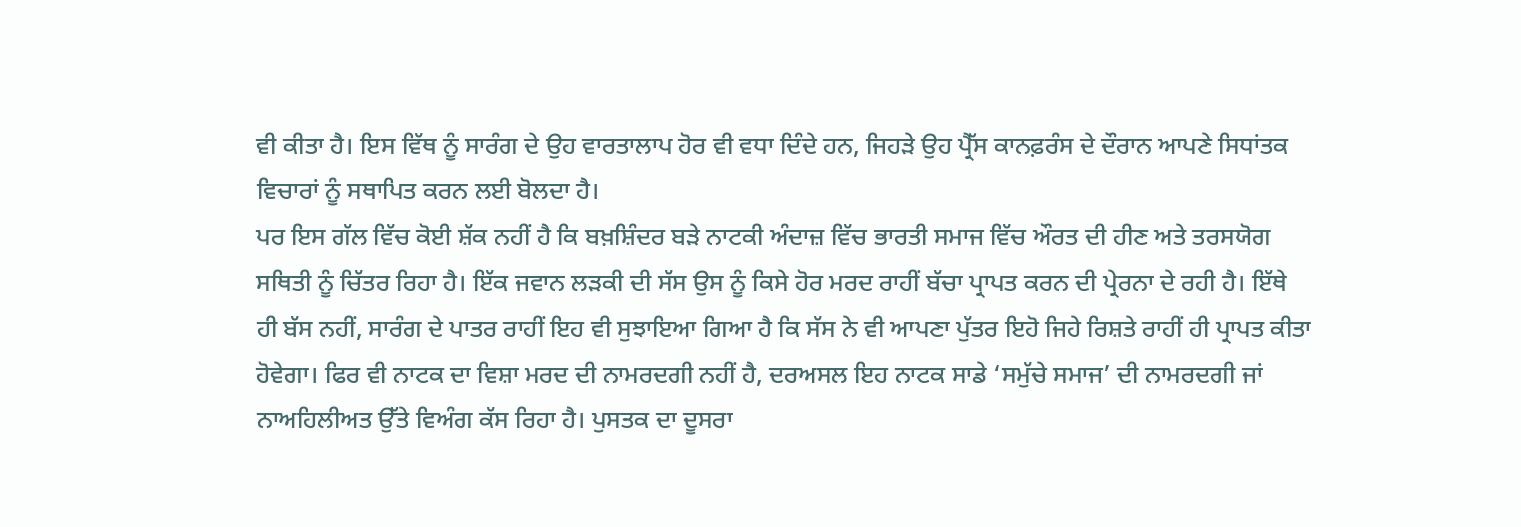ਵੀ ਕੀਤਾ ਹੈ। ਇਸ ਵਿੱਥ ਨੂੰ ਸਾਰੰਗ ਦੇ ਉਹ ਵਾਰਤਾਲਾਪ ਹੋਰ ਵੀ ਵਧਾ ਦਿੰਦੇ ਹਨ, ਜਿਹੜੇ ਉਹ ਪ੍ਰੈੱਸ ਕਾਨਫ਼ਰੰਸ ਦੇ ਦੌਰਾਨ ਆਪਣੇ ਸਿਧਾਂਤਕ ਵਿਚਾਰਾਂ ਨੂੰ ਸਥਾਪਿਤ ਕਰਨ ਲਈ ਬੋਲਦਾ ਹੈ।
ਪਰ ਇਸ ਗੱਲ ਵਿੱਚ ਕੋਈ ਸ਼ੱਕ ਨਹੀਂ ਹੈ ਕਿ ਬਖ਼ਸ਼ਿੰਦਰ ਬੜੇ ਨਾਟਕੀ ਅੰਦਾਜ਼ ਵਿੱਚ ਭਾਰਤੀ ਸਮਾਜ ਵਿੱਚ ਔਰਤ ਦੀ ਹੀਣ ਅਤੇ ਤਰਸਯੋਗ ਸਥਿਤੀ ਨੂੰ ਚਿੱਤਰ ਰਿਹਾ ਹੈ। ਇੱਕ ਜਵਾਨ ਲੜਕੀ ਦੀ ਸੱਸ ਉਸ ਨੂੰ ਕਿਸੇ ਹੋਰ ਮਰਦ ਰਾਹੀਂ ਬੱਚਾ ਪ੍ਰਾਪਤ ਕਰਨ ਦੀ ਪ੍ਰੇਰਨਾ ਦੇ ਰਹੀ ਹੈ। ਇੱਥੇ ਹੀ ਬੱਸ ਨਹੀਂ, ਸਾਰੰਗ ਦੇ ਪਾਤਰ ਰਾਹੀਂ ਇਹ ਵੀ ਸੁਝਾਇਆ ਗਿਆ ਹੈ ਕਿ ਸੱਸ ਨੇ ਵੀ ਆਪਣਾ ਪੁੱਤਰ ਇਹੋ ਜਿਹੇ ਰਿਸ਼ਤੇ ਰਾਹੀਂ ਹੀ ਪ੍ਰਾਪਤ ਕੀਤਾ ਹੋਵੇਗਾ। ਫਿਰ ਵੀ ਨਾਟਕ ਦਾ ਵਿਸ਼ਾ ਮਰਦ ਦੀ ਨਾਮਰਦਗੀ ਨਹੀਂ ਹੈ, ਦਰਅਸਲ ਇਹ ਨਾਟਕ ਸਾਡੇ ‘ਸਮੁੱਚੇ ਸਮਾਜ’ ਦੀ ਨਾਮਰਦਗੀ ਜਾਂ ਨਾਅਹਿਲੀਅਤ ਉੱਤੇ ਵਿਅੰਗ ਕੱਸ ਰਿਹਾ ਹੈ। ਪੁਸਤਕ ਦਾ ਦੂਸਰਾ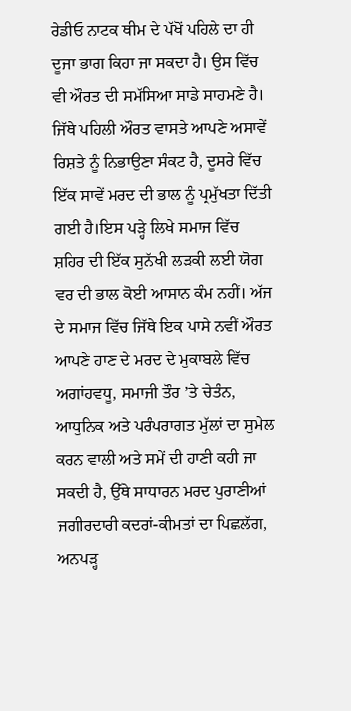ਰੇਡੀਓ ਨਾਟਕ ਥੀਮ ਦੇ ਪੱਖੋਂ ਪਹਿਲੇ ਦਾ ਹੀ ਦੂਜਾ ਭਾਗ ਕਿਹਾ ਜਾ ਸਕਦਾ ਹੈ। ਉਸ ਵਿੱਚ ਵੀ ਔਰਤ ਦੀ ਸਮੱਸਿਆ ਸਾਡੇ ਸਾਹਮਣੇ ਹੈ। ਜਿੱਥੇ ਪਹਿਲੀ ਔਰਤ ਵਾਸਤੇ ਆਪਣੇ ਅਸਾਵੇਂ ਰਿਸ਼ਤੇ ਨੂੰ ਨਿਭਾਉਣਾ ਸੰਕਟ ਹੈ, ਦੂਸਰੇ ਵਿੱਚ ਇੱਕ ਸਾਵੇਂ ਮਰਦ ਦੀ ਭਾਲ ਨੂੰ ਪ੍ਰਮੁੱਖਤਾ ਦਿੱਤੀ ਗਈ ਹੈ।ਇਸ ਪੜ੍ਹੇ ਲਿਖੇ ਸਮਾਜ ਵਿੱਚ ਸ਼ਹਿਰ ਦੀ ਇੱਕ ਸੁਨੱਖੀ ਲੜਕੀ ਲਈ ਯੋਗ ਵਰ ਦੀ ਭਾਲ ਕੋਈ ਆਸਾਨ ਕੰਮ ਨਹੀਂ। ਅੱਜ ਦੇ ਸਮਾਜ ਵਿੱਚ ਜਿੱਥੇ ਇਕ ਪਾਸੇ ਨਵੀਂ ਔਰਤ ਆਪਣੇ ਹਾਣ ਦੇ ਮਰਦ ਦੇ ਮੁਕਾਬਲੇ ਵਿੱਚ ਅਗਾਂਹਵਧੂ, ਸਮਾਜੀ ਤੌਰ ’ਤੇ ਚੇਤੰਨ, ਆਧੁਨਿਕ ਅਤੇ ਪਰੰਪਰਾਗਤ ਮੁੱਲਾਂ ਦਾ ਸੁਮੇਲ ਕਰਨ ਵਾਲੀ ਅਤੇ ਸਮੇਂ ਦੀ ਹਾਣੀ ਕਹੀ ਜਾ ਸਕਦੀ ਹੈ, ਉੱਥੇ ਸਾਧਾਰਨ ਮਰਦ ਪੁਰਾਣੀਆਂ ਜਗੀਰਦਾਰੀ ਕਦਰਾਂ-ਕੀਮਤਾਂ ਦਾ ਪਿਛਲੱਗ, ਅਨਪੜ੍ਹ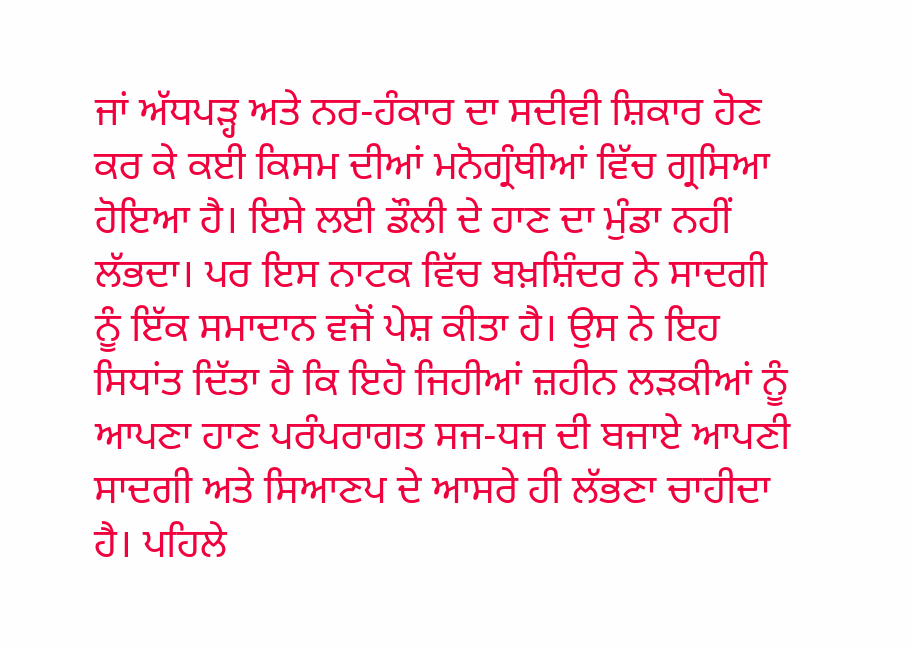ਜਾਂ ਅੱਧਪੜ੍ਹ ਅਤੇ ਨਰ-ਹੰਕਾਰ ਦਾ ਸਦੀਵੀ ਸ਼ਿਕਾਰ ਹੋਣ ਕਰ ਕੇ ਕਈ ਕਿਸਮ ਦੀਆਂ ਮਨੋਗ੍ਰੰਥੀਆਂ ਵਿੱਚ ਗ੍ਰਸਿਆ ਹੋਇਆ ਹੈ। ਇਸੇ ਲਈ ਡੌਲੀ ਦੇ ਹਾਣ ਦਾ ਮੁੰਡਾ ਨਹੀਂ ਲੱਭਦਾ। ਪਰ ਇਸ ਨਾਟਕ ਵਿੱਚ ਬਖ਼ਸ਼ਿੰਦਰ ਨੇ ਸਾਦਗੀ ਨੂੰ ਇੱਕ ਸਮਾਦਾਨ ਵਜੋਂ ਪੇਸ਼ ਕੀਤਾ ਹੈ। ਉਸ ਨੇ ਇਹ ਸਿਧਾਂਤ ਦਿੱਤਾ ਹੈ ਕਿ ਇਹੋ ਜਿਹੀਆਂ ਜ਼ਹੀਨ ਲੜਕੀਆਂ ਨੂੰ ਆਪਣਾ ਹਾਣ ਪਰੰਪਰਾਗਤ ਸਜ-ਧਜ ਦੀ ਬਜਾਏ ਆਪਣੀ ਸਾਦਗੀ ਅਤੇ ਸਿਆਣਪ ਦੇ ਆਸਰੇ ਹੀ ਲੱਭਣਾ ਚਾਹੀਦਾ ਹੈ। ਪਹਿਲੇ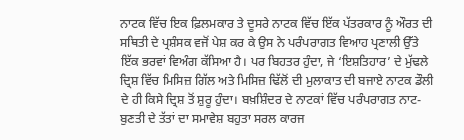ਨਾਟਕ ਵਿੱਚ ਇਕ ਫ਼ਿਲਮਕਾਰ ਤੇ ਦੂਸਰੇ ਨਾਟਕ ਵਿੱਚ ਇੱਕ ਪੱਤਰਕਾਰ ਨੂੰ ਔਰਤ ਦੀ ਸਥਿਤੀ ਦੇ ਪ੍ਰਸ਼ੰਸਕ ਵਜੋਂ ਪੇਸ਼ ਕਰ ਕੇ ਉਸ ਨੇ ਪਰੰਪਰਾਗਤ ਵਿਆਹ ਪ੍ਰਣਾਲੀ ਉੱਤੇ ਇੱਕ ਭਰਵਾਂ ਵਿਅੰਗ ਕੱਸਿਆ ਹੈ। ਪਰ ਬਿਹਤਰ ਹੁੰਦਾ, ਜੇ ‘ਇਸ਼ਤਿਹਾਰ’ ਦੇ ਮੁੱਢਲੇ ਦ੍ਰਿਸ਼ ਵਿੱਚ ਮਿਸਿਜ਼ ਗਿੱਲ ਅਤੇ ਮਿਸਿਜ਼ ਢਿੱਲੋਂ ਦੀ ਮੁਲਾਕਾਤ ਦੀ ਬਜਾਏ ਨਾਟਕ ਡੌਲੀ ਦੇ ਹੀ ਕਿਸੇ ਦ੍ਰਿਸ਼ ਤੋਂ ਸ਼ੁਰੂ ਹੁੰਦਾ। ਬਖ਼ਸ਼ਿੰਦਰ ਦੇ ਨਾਟਕਾਂ ਵਿੱਚ ਪਰੰਪਰਾਗਤ ਨਾਟ-ਬੁਣਤੀ ਦੇ ਤੱਤਾਂ ਦਾ ਸਮਾਵੇਸ਼ ਬਹੁਤਾ ਸਰਲ ਕਾਰਜ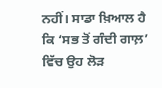ਨਹੀਂ। ਸਾਡਾ ਖ਼ਿਆਲ ਹੈ ਕਿ ‘ਸਭ ਤੋਂ ਗੰਦੀ ਗਾਲ਼’ ਵਿੱਚ ਉਹ ਲੋੜ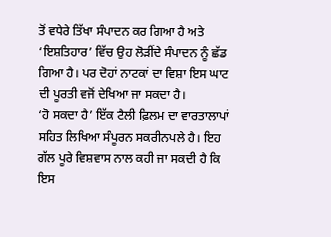ਤੋਂ ਵਧੇਰੇ ਤਿੱਖਾ ਸੰਪਾਦਨ ਕਰ ਗਿਆ ਹੈ ਅਤੇ ‘ਇਸ਼ਤਿਹਾਰ’ ਵਿੱਚ ਉਹ ਲੋੜੀਂਦੇ ਸੰਪਾਦਨ ਨੂੰ ਛੱਡ ਗਿਆ ਹੈ। ਪਰ ਦੋਹਾਂ ਨਾਟਕਾਂ ਦਾ ਵਿਸ਼ਾ ਇਸ ਘਾਟ ਦੀ ਪੂਰਤੀ ਵਜੋਂ ਦੇਖਿਆ ਜਾ ਸਕਦਾ ਹੈ।
‘ਹੋ ਸਕਦਾ ਹੈ’ ਇੱਕ ਟੈਲੀ ਫ਼ਿਲਮ ਦਾ ਵਾਰਤਾਲਾਪਾਂ ਸਹਿਤ ਲਿਖਿਆ ਸੰਪੂਰਨ ਸਕਰੀਨਪਲੇ ਹੈ। ਇਹ ਗੱਲ ਪੂਰੇ ਵਿਸ਼ਵਾਸ ਨਾਲ ਕਹੀ ਜਾ ਸਕਦੀ ਹੈ ਕਿ ਇਸ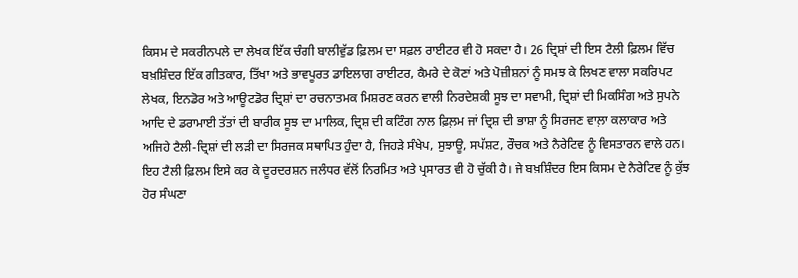ਕਿਸਮ ਦੇ ਸਕਰੀਨਪਲੇ ਦਾ ਲੇਖਕ ਇੱਕ ਚੰਗੀ ਬਾਲੀਵੁੱਡ ਫ਼ਿਲਮ ਦਾ ਸਫ਼ਲ ਰਾਈਟਰ ਵੀ ਹੋ ਸਕਦਾ ਹੈ। 26 ਦ੍ਰਿਸ਼ਾਂ ਦੀ ਇਸ ਟੈਲੀ ਫ਼ਿਲਮ ਵਿੱਚ ਬਖ਼ਸ਼ਿੰਦਰ ਇੱਕ ਗੀਤਕਾਰ, ਤਿੱਖਾ ਅਤੇ ਭਾਵਪੂਰਤ ਡਾਇਲਾਗ ਰਾਈਟਰ, ਕੈਮਰੇ ਦੇ ਕੋਣਾਂ ਅਤੇ ਪੋਜ਼ੀਸ਼ਨਾਂ ਨੂੰ ਸਮਝ ਕੇ ਲਿਖਣ ਵਾਲਾ ਸਕਰਿਪਟ ਲੇਖਕ, ਇਨਡੋਰ ਅਤੇ ਆਊਟਡੋਰ ਦ੍ਰਿਸ਼ਾਂ ਦਾ ਰਚਨਾਤਮਕ ਮਿਸ਼ਰਣ ਕਰਨ ਵਾਲੀ ਨਿਰਦੇਸ਼ਕੀ ਸੂਝ ਦਾ ਸਵਾਮੀ, ਦ੍ਰਿਸ਼ਾਂ ਦੀ ਮਿਕਸਿੰਗ ਅਤੇ ਸੁਪਨੇ ਆਦਿ ਦੇ ਡਰਾਮਾਈ ਤੱਤਾਂ ਦੀ ਬਾਰੀਕ ਸੂਝ ਦਾ ਮਾਲਿਕ, ਦ੍ਰਿਸ਼ ਦੀ ਕਟਿੰਗ ਨਾਲ ਫ਼ਿਲ਼ਮ ਜਾਂ ਦ੍ਰਿਸ਼ ਦੀ ਭਾਸ਼ਾ ਨੂੰ ਸਿਰਜਣ ਵਾਲ਼ਾ ਕਲਾਕਾਰ ਅਤੇ ਅਜਿਹੇ ਟੈਲੀ-ਦ੍ਰਿਸ਼ਾਂ ਦੀ ਲੜੀ ਦਾ ਸਿਰਜਕ ਸਥਾਪਿਤ ਹੁੰਦਾ ਹੈ, ਜਿਹੜੇ ਸੰਖੇਪ, ਸੁਝਾਊ, ਸਪੱਸ਼ਟ, ਰੌਚਕ ਅਤੇ ਨੈਰੇਟਿਵ ਨੂੰ ਵਿਸਤਾਰਨ ਵਾਲੇ ਹਨ। ਇਹ ਟੈਲੀ ਫ਼ਿਲਮ ਇਸੇ ਕਰ ਕੇ ਦੂਰਦਰਸ਼ਨ ਜਲੰਧਰ ਵੱਲੋਂ ਨਿਰਮਿਤ ਅਤੇ ਪ੍ਰਸਾਰਤ ਵੀ ਹੋ ਚੁੱਕੀ ਹੈ। ਜੇ ਬਖ਼ਸ਼ਿੰਦਰ ਇਸ ਕਿਸਮ ਦੇ ਨੈਰੇਟਿਵ ਨੂੰ ਕੁੱਝ ਹੋਰ ਸੰਘਣਾ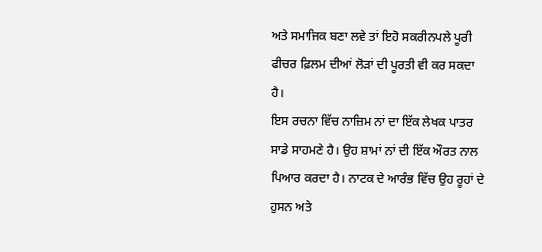ਅਤੇ ਸਮਾਜਿਕ ਬਣਾ ਲਵੇ ਤਾਂ ਇਹੋ ਸਕਰੀਨਪਲੇ ਪੂਰੀ ਫੀਚਰ ਫ਼ਿਲਮ ਦੀਆਂ ਲੋੜਾਂ ਦੀ ਪੂਰਤੀ ਵੀ ਕਰ ਸਕਦਾ ਹੈ।
ਇਸ ਰਚਨਾ ਵਿੱਚ ਨਾਜ਼ਿਮ ਨਾਂ ਦਾ ਇੱਕ ਲੇਖਕ ਪਾਤਰ ਸਾਡੇ ਸਾਹਮਣੇ ਹੈ। ਉਹ ਸ਼ਾਮਾਂ ਨਾਂ ਦੀ ਇੱਕ ਔਰਤ ਨਾਲ ਪਿਆਰ ਕਰਦਾ ਹੈ। ਨਾਟਕ ਦੇ ਆਰੰਭ ਵਿੱਚ ਉਹ ਰੂਹਾਂ ਦੇ ਹੁਸਨ ਅਤੇ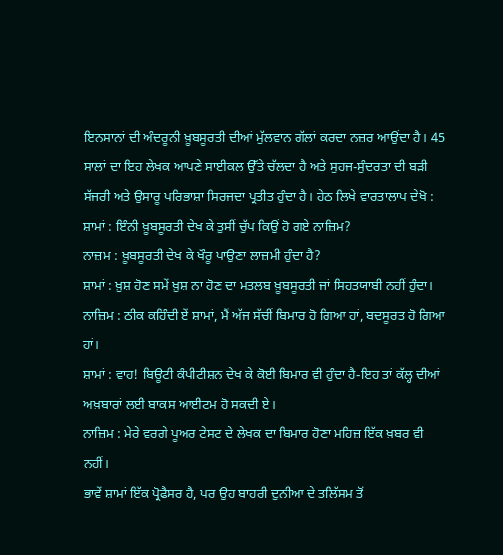ਇਨਸਾਨਾਂ ਦੀ ਅੰਦਰੂਨੀ ਖ਼ੂਬਸੂਰਤੀ ਦੀਆਂ ਮੁੱਲਵਾਨ ਗੱਲਾਂ ਕਰਦਾ ਨਜ਼ਰ ਆਉਂਦਾ ਹੈ। 45 ਸਾਲਾਂ ਦਾ ਇਹ ਲੇਖਕ ਆਪਣੇ ਸਾਈਕਲ ਉੱਤੇ ਚੱਲਦਾ ਹੈ ਅਤੇ ਸੁਹਜ-ਸੁੰਦਰਤਾ ਦੀ ਬੜੀ ਸੱਜਰੀ ਅਤੇ ਉਸਾਰੂ ਪਰਿਭਾਸ਼ਾ ਸਿਰਜਦਾ ਪ੍ਰਤੀਤ ਹੁੰਦਾ ਹੈ। ਹੇਠ ਲਿਖੇ ਵਾਰਤਾਲਾਪ ਦੇਖੋ :
ਸ਼ਾਮਾਂ : ਇੰਨੀ ਖ਼ੂਬਸੂਰਤੀ ਦੇਖ ਕੇ ਤੁਸੀਂ ਚੁੱਪ ਕਿਉਂ ਹੋ ਗਏ ਨਾਜ਼ਿਮ?
ਨਾਜ਼ਮ : ਖ਼ੂਬਸੂਰਤੀ ਦੇਖ ਕੇ ਖੌਰੂ ਪਾਉਣਾ ਲਾਜ਼ਮੀ ਹੁੰਦਾ ਹੈ?
ਸ਼ਾਮਾਂ : ਖ਼ੁਸ਼ ਹੋਣ ਸਮੇਂ ਖ਼ੁਸ਼ ਨਾ ਹੋਣ ਦਾ ਮਤਲਬ ਖ਼ੂਬਸੂਰਤੀ ਜਾਂ ਸਿਹਤਯਾਬੀ ਨਹੀਂ ਹੁੰਦਾ।
ਨਾਜ਼ਿਮ : ਠੀਕ ਕਹਿੰਦੀ ਏਂ ਸ਼ਾਮਾਂ, ਮੈਂ ਅੱਜ ਸੱਚੀਂ ਬਿਮਾਰ ਹੋ ਗਿਆ ਹਾਂ, ਬਦਸੂਰਤ ਹੋ ਗਿਆ
ਹਾਂ।
ਸ਼ਾਮਾਂ : ਵਾਹ! ਬਿਊਟੀ ਕੰਪੀਟੀਸ਼ਨ ਦੇਖ ਕੇ ਕੋਈ ਬਿਮਾਰ ਵੀ ਹੁੰਦਾ ਹੈ-ਇਹ ਤਾਂ ਕੱਲ੍ਹ ਦੀਆਂ
ਅਖ਼ਬਾਰਾਂ ਲਈ ਬਾਕਸ ਆਈਟਮ ਹੋ ਸਕਦੀ ਏ।
ਨਾਜ਼ਿਮ : ਮੇਰੇ ਵਰਗੇ ਪੂਅਰ ਟੇਸਟ ਦੇ ਲੇਖਕ ਦਾ ਬਿਮਾਰ ਹੋਣਾ ਮਹਿਜ਼ ਇੱਕ ਖ਼ਬਰ ਵੀ
ਨਹੀਂ।
ਭਾਵੇਂ ਸ਼ਾਮਾਂ ਇੱਕ ਪ੍ਰੋਫੈਸਰ ਹੈ, ਪਰ ਉਹ ਬਾਹਰੀ ਦੁਨੀਆ ਦੇ ਤਲਿੱਸਮ ਤੋਂ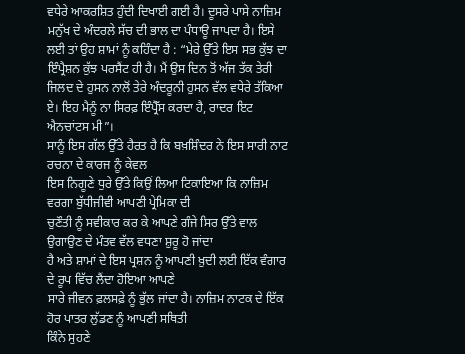ਵਧੇਰੇ ਆਕਰਸ਼ਿਤ ਹੁੰਦੀ ਦਿਖਾਈ ਗਈ ਹੈ। ਦੂਸਰੇ ਪਾਸੇ ਨਾਜ਼ਿਮ ਮਨੁੱਖ ਦੇ ਅੰਦਰਲੇ ਸੱਚ ਦੀ ਭਾਲ ਦਾ ਪੰਧਾਊ ਜਾਪਦਾ ਹੈ। ਇਸੇ ਲਈ ਤਾਂ ਉਹ ਸ਼ਾਮਾਂ ਨੂੰ ਕਹਿੰਦਾ ਹੈ : “ਮੇਰੇ ਉੱਤੇ ਇਸ ਸਭ ਕੁੱਝ ਦਾ ਇੰਪ੍ਰੈਸ਼ਨ ਕੁੱਝ ਪਰਸੈਂਟ ਹੀ ਹੈ। ਮੈਂ ਉਸ ਦਿਨ ਤੋਂ ਅੱਜ ਤੱਕ ਤੇਰੀ ਜਿਲਦ ਦੇ ਹੁਸਨ ਨਾਲੋਂ ਤੇਰੇ ਅੰਦਰੂਨੀ ਹੁਸਨ ਵੱਲ ਵਧੇਰੇ ਤੱਕਿਆ ਏ। ਇਹ ਮੈਨੂੰ ਨਾ ਸਿਰਫ਼ ਇੰਪ੍ਰੈੱਸ ਕਰਦਾ ਹੈ, ਰਾਦਰ ਇਟ ਐਨਚਾਂਟਸ ਮੀ”।
ਸਾਨੂੰ ਇਸ ਗੱਲ ਉੱਤੇ ਹੈਰਤ ਹੈ ਕਿ ਬਖ਼ਸ਼ਿੰਦਰ ਨੇ ਇਸ ਸਾਰੀ ਨਾਟ ਰਚਨਾ ਦੇ ਕਾਰਜ ਨੂੰ ਕੇਵਲ
ਇਸ ਨਿਗੂਣੇ ਧੁਰੇ ਉੱਤੇ ਕਿਉਂ ਲਿਆ ਟਿਕਾਇਆ ਕਿ ਨਾਜ਼ਿਮ ਵਰਗਾ ਬੁੱਧੀਜੀਵੀ ਆਪਣੀ ਪ੍ਰੇਮਿਕਾ ਦੀ
ਚੁਣੌਤੀ ਨੂੰ ਸਵੀਕਾਰ ਕਰ ਕੇ ਆਪਣੇ ਗੰਜੇ ਸਿਰ ਉੱਤੇ ਵਾਲ ਉਗਾਉਣ ਦੇ ਮੰਤਵ ਵੱਲ ਵਧਣਾ ਸ਼ੁਰੂ ਹੋ ਜਾਂਦਾ
ਹੈ ਅਤੇ ਸ਼ਾਮਾਂ ਦੇ ਇਸ ਪ੍ਰਸ਼ਨ ਨੂੰ ਆਪਣੀ ਖ਼ੁਦੀ ਲਈ ਇੱਕ ਵੰਗਾਰ ਦੇ ਰੂਪ ਵਿੱਚ ਲੈਂਦਾ ਹੋਇਆ ਆਪਣੇ
ਸਾਰੇ ਜੀਵਨ ਫ਼ਲਸਫ਼ੇ ਨੂੰ ਭੁੱਲ ਜਾਂਦਾ ਹੈ। ਨਾਜ਼ਿਮ ਨਾਟਕ ਦੇ ਇੱਕ ਹੋਰ ਪਾਤਰ ਲੁੱਡਣ ਨੂੰ ਆਪਣੀ ਸਥਿਤੀ
ਕਿੰਨੇ ਸੁਹਣੇ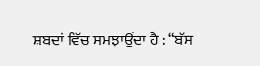ਸ਼ਬਦਾਂ ਵਿੱਚ ਸਮਝਾਉਂਦਾ ਹੈ : “ਬੱਸ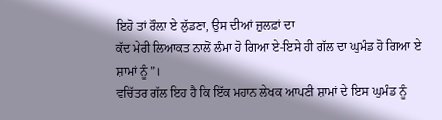ਇਹੋ ਤਾਂ ਰੌਲ਼ਾ ਏ ਲੁੱਡਣਾ, ਉਸ ਦੀਆਂ ਜ਼ੁਲਫ਼ਾਂ ਦਾ
ਕੱਦ ਮੇਰੀ ਲਿਆਕਤ ਨਾਲੋਂ ਲੰਮਾ ਹੋ ਗਿਆ ਏ-ਇਸੇ ਹੀ ਗੱਲ ਦਾ ਘੁਮੰਡ ਹੋ ਗਿਆ ਏ ਸ਼ਾਮਾਂ ਨੂੰ”।
ਵਚਿੱਤਰ ਗੱਲ ਇਹ ਹੈ ਕਿ ਇੱਕ ਮਹਾਨ ਲੇਖਕ ਆਪਣੀ ਸ਼ਾਮਾਂ ਦੇ ਇਸ ਘੁਮੰਡ ਨੂੰ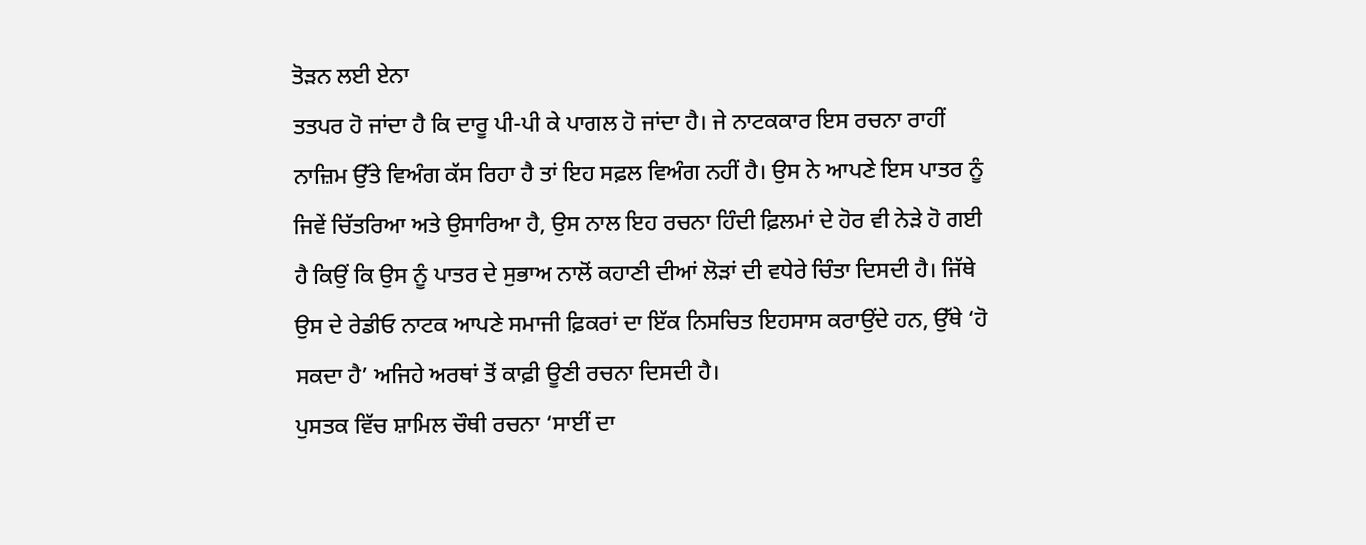ਤੋੜਨ ਲਈ ਏਨਾ
ਤਤਪਰ ਹੋ ਜਾਂਦਾ ਹੈ ਕਿ ਦਾਰੂ ਪੀ-ਪੀ ਕੇ ਪਾਗਲ ਹੋ ਜਾਂਦਾ ਹੈ। ਜੇ ਨਾਟਕਕਾਰ ਇਸ ਰਚਨਾ ਰਾਹੀਂ
ਨਾਜ਼ਿਮ ਉੱਤੇ ਵਿਅੰਗ ਕੱਸ ਰਿਹਾ ਹੈ ਤਾਂ ਇਹ ਸਫ਼ਲ ਵਿਅੰਗ ਨਹੀਂ ਹੈ। ਉਸ ਨੇ ਆਪਣੇ ਇਸ ਪਾਤਰ ਨੂੰ
ਜਿਵੇਂ ਚਿੱਤਰਿਆ ਅਤੇ ਉਸਾਰਿਆ ਹੈ, ਉਸ ਨਾਲ ਇਹ ਰਚਨਾ ਹਿੰਦੀ ਫ਼ਿਲਮਾਂ ਦੇ ਹੋਰ ਵੀ ਨੇੜੇ ਹੋ ਗਈ
ਹੈ ਕਿਉਂ ਕਿ ਉਸ ਨੂੰ ਪਾਤਰ ਦੇ ਸੁਭਾਅ ਨਾਲੋਂ ਕਹਾਣੀ ਦੀਆਂ ਲੋੜਾਂ ਦੀ ਵਧੇਰੇ ਚਿੰਤਾ ਦਿਸਦੀ ਹੈ। ਜਿੱਥੇ
ਉਸ ਦੇ ਰੇਡੀਓ ਨਾਟਕ ਆਪਣੇ ਸਮਾਜੀ ਫ਼ਿਕਰਾਂ ਦਾ ਇੱਕ ਨਿਸਚਿਤ ਇਹਸਾਸ ਕਰਾਉਂਦੇ ਹਨ, ਉੱਥੇ ‘ਹੋ
ਸਕਦਾ ਹੈ’ ਅਜਿਹੇ ਅਰਥਾਂ ਤੋਂ ਕਾਫ਼ੀ ਊਣੀ ਰਚਨਾ ਦਿਸਦੀ ਹੈ।
ਪੁਸਤਕ ਵਿੱਚ ਸ਼ਾਮਿਲ ਚੌਥੀ ਰਚਨਾ ‘ਸਾਈਂ ਦਾ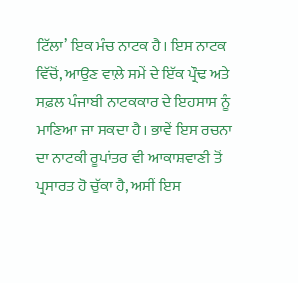ਟਿੱਲਾ’ ਇਕ ਮੰਚ ਨਾਟਕ ਹੈ। ਇਸ ਨਾਟਕ ਵਿੱਚੋਂ, ਆਉਣ ਵਾਲ਼ੇ ਸਮੇਂ ਦੇ ਇੱਕ ਪ੍ਰੌਢ ਅਤੇ ਸਫ਼ਲ ਪੰਜਾਬੀ ਨਾਟਕਕਾਰ ਦੇ ਇਹਸਾਸ ਨੂੰ ਮਾਣਿਆ ਜਾ ਸਕਦਾ ਹੈ। ਭਾਵੇਂ ਇਸ ਰਚਨਾ ਦਾ ਨਾਟਕੀ ਰੂਪਾਂਤਰ ਵੀ ਆਕਾਸ਼ਵਾਣੀ ਤੋਂ ਪ੍ਰਸਾਰਤ ਹੋ ਚੁੱਕਾ ਹੈ, ਅਸੀਂ ਇਸ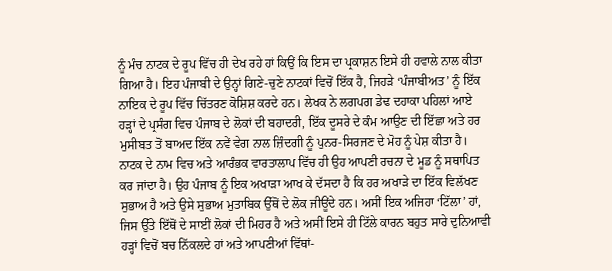ਨੂੰ ਮੰਚ ਨਾਟਕ ਦੇ ਰੂਪ ਵਿੱਚ ਹੀ ਦੇਖ ਰਹੇ ਹਾਂ ਕਿਉਂ ਕਿ ਇਸ ਦਾ ਪ੍ਰਕਾਸ਼ਨ ਇਸੇ ਹੀ ਹਵਾਲੇ ਨਾਲ ਕੀਤਾ ਗਿਆ ਹੈ। ਇਹ ਪੰਜਾਬੀ ਦੇ ਉਨ੍ਹਾਂ ਗਿਣੇ-ਚੁਣੇ ਨਾਟਕਾਂ ਵਿਚੋਂ ਇੱਕ ਹੈ, ਜਿਹੜੇ ‘ਪੰਜਾਬੀਅਤ’ ਨੂੰ ਇੱਕ ਨਾਇਕ ਦੇ ਰੂਪ ਵਿੱਚ ਚਿੱਤਰਣ ਕੋਸ਼ਿਸ਼ ਕਰਦੇ ਹਨ। ਲੇਖਕ ਨੇ ਲਗਪਗ ਡੇਢ ਦਹਾਕਾ ਪਹਿਲਾਂ ਆਏ ਹੜ੍ਹਾਂ ਦੇ ਪ੍ਰਸੰਗ ਵਿਚ ਪੰਜਾਬ ਦੇ ਲੋਕਾਂ ਦੀ ਬਹਾਦਰੀ, ਇੱਕ ਦੂਸਰੇ ਦੇ ਕੰਮ ਆਉਣ ਦੀ ਇੱਛਾ ਅਤੇ ਹਰ ਮੁਸੀਬਤ ਤੋਂ ਬਾਅਦ ਇੱਕ ਨਵੇਂ ਵੇਗ ਨਾਲ ਜ਼ਿੰਦਗੀ ਨੂੰ ਪੁਨਰ-ਸਿਰਜਣ ਦੇ ਮੋਹ ਨੂੰ ਪੇਸ਼ ਕੀਤਾ ਹੈ। ਨਾਟਕ ਦੇ ਨਾਮ ਵਿਚ ਅਤੇ ਆਰੰਭਕ ਵਾਰਤਾਲਾਪ ਵਿੱਚ ਹੀ ਉਹ ਆਪਣੀ ਰਚਨਾ ਦੇ ਮੂਡ ਨੂੰ ਸਥਾਪਿਤ ਕਰ ਜਾਂਦਾ ਹੈ। ਉਹ ਪੰਜਾਬ ਨੂੰ ਇਕ ਅਖਾੜਾ ਆਖ ਕੇ ਦੱਸਦਾ ਹੈ ਕਿ ਹਰ ਅਖਾੜੇ ਦਾ ਇੱਕ ਵਿਲੱਖਣ ਸੁਭਾਅ ਹੈ ਅਤੇ ਉਸੇ ਸੁਭਾਅ ਮੁਤਾਬਿਕ ਉੱਥੋਂ ਦੇ ਲੋਕ ਜੀਊਂਦੇ ਹਨ। ਅਸੀਂ ਇਕ ਅਜਿਹਾ ‘ਟਿੱਲਾ’ ਹਾਂ, ਜਿਸ ਉੱਤੇ ਇੱਥੋਂ ਦੇ ਸਾਈਂ ਲੋਕਾਂ ਦੀ ਮਿਹਰ ਹੈ ਅਤੇ ਅਸੀਂ ਇਸੇ ਹੀ ਟਿੱਲੇ ਕਾਰਨ ਬਹੁਤ ਸਾਰੇ ਦੁਨਿਆਵੀ ਹੜ੍ਹਾਂ ਵਿਚੋਂ ਬਚ ਨਿੱਕਲਦੇ ਹਾਂ ਅਤੇ ਆਪਣੀਆਂ ਵਿੱਥਾਂ-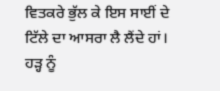ਵਿਤਕਰੇ ਭੁੱਲ ਕੇ ਇਸ ਸਾਈਂ ਦੇ ਟਿੱਲੇ ਦਾ ਆਸਰਾ ਲੈ ਲੈਂਦੇ ਹਾਂ। ਹੜ੍ਹ ਨੂੰ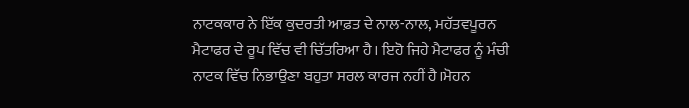ਨਾਟਕਕਾਰ ਨੇ ਇੱਕ ਕੁਦਰਤੀ ਆਫ਼ਤ ਦੇ ਨਾਲ-ਨਾਲ, ਮਹੱਤਵਪੂਰਨ ਮੈਟਾਫਰ ਦੇ ਰੂਪ ਵਿੱਚ ਵੀ ਚਿੱਤਰਿਆ ਹੈ। ਇਹੋ ਜਿਹੇ ਮੈਟਾਫਰ ਨੂੰ ਮੰਚੀ ਨਾਟਕ ਵਿੱਚ ਨਿਭਾਉਣਾ ਬਹੁਤਾ ਸਰਲ ਕਾਰਜ ਨਹੀਂ ਹੈ।ਮੋਹਨ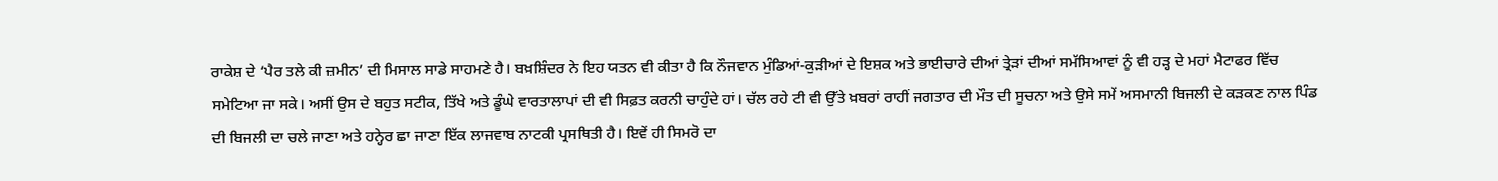ਰਾਕੇਸ਼ ਦੇ ‘ਪੈਰ ਤਲੇ ਕੀ ਜ਼ਮੀਨ’ ਦੀ ਮਿਸਾਲ ਸਾਡੇ ਸਾਹਮਣੇ ਹੈ। ਬਖ਼ਸ਼ਿੰਦਰ ਨੇ ਇਹ ਯਤਨ ਵੀ ਕੀਤਾ ਹੈ ਕਿ ਨੌਜਵਾਨ ਮੁੰਡਿਆਂ-ਕੁੜੀਆਂ ਦੇ ਇਸ਼ਕ ਅਤੇ ਭਾਈਚਾਰੇ ਦੀਆਂ ਤ੍ਰੇੜਾਂ ਦੀਆਂ ਸਮੱਸਿਆਵਾਂ ਨੂੰ ਵੀ ਹੜ੍ਹ ਦੇ ਮਹਾਂ ਮੈਟਾਫਰ ਵਿੱਚ ਸਮੇਟਿਆ ਜਾ ਸਕੇ। ਅਸੀਂ ਉਸ ਦੇ ਬਹੁਤ ਸਟੀਕ, ਤਿੱਖੇ ਅਤੇ ਡੂੰਘੇ ਵਾਰਤਾਲਾਪਾਂ ਦੀ ਵੀ ਸਿਫ਼ਤ ਕਰਨੀ ਚਾਹੁੰਦੇ ਹਾਂ। ਚੱਲ ਰਹੇ ਟੀ ਵੀ ਉੱਤੇ ਖ਼ਬਰਾਂ ਰਾਹੀਂ ਜਗਤਾਰ ਦੀ ਮੌਤ ਦੀ ਸੂਚਨਾ ਅਤੇ ਉਸੇ ਸਮੇਂ ਅਸਮਾਨੀ ਬਿਜਲੀ ਦੇ ਕੜਕਣ ਨਾਲ ਪਿੰਡ ਦੀ ਬਿਜਲੀ ਦਾ ਚਲੇ ਜਾਣਾ ਅਤੇ ਹਨ੍ਹੇਰ ਛਾ ਜਾਣਾ ਇੱਕ ਲਾਜਵਾਬ ਨਾਟਕੀ ਪ੍ਰਸਥਿਤੀ ਹੈ। ਇਵੇਂ ਹੀ ਸਿਮਰੋ ਦਾ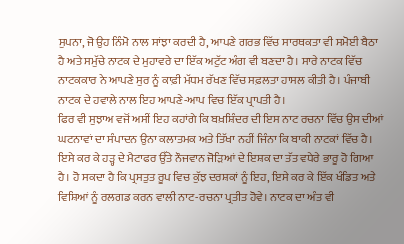ਸੁਪਨਾ, ਜੋ ਉਹ ਨਿੰਮੋ ਨਾਲ ਸਾਂਝਾ ਕਰਦੀ ਹੈ, ਆਪਣੇ ਗਰਭ ਵਿੱਚ ਸਾਰਥਕਤਾ ਵੀ ਸਮੋਈ ਬੈਠਾ ਹੈ ਅਤੇ ਸਮੁੱਚੇ ਨਾਟਕ ਦੇ ਮੁਹਾਵਰੇ ਦਾ ਇੱਕ ਅਟੁੱਟ ਅੰਗ ਵੀ ਬਣਦਾ ਹੈ। ਸਾਰੇ ਨਾਟਕ ਵਿੱਚ ਨਾਟਕਕਾਰ ਨੇ ਆਪਣੇ ਸੁਰ ਨੂੰ ਕਾਫ਼ੀ ਮੱਧਮ ਰੱਖਣ ਵਿੱਚ ਸਫ਼ਲਤਾ ਹਾਸਲ ਕੀਤੀ ਹੈ। ਪੰਜਾਬੀ ਨਾਟਕ ਦੇ ਹਵਾਲੇ ਨਾਲ ਇਹ ਆਪਣੇ-ਆਪ ਵਿਚ ਇੱਕ ਪ੍ਰਾਪਤੀ ਹੈ।
ਫਿਰ ਵੀ ਸੁਝਾਅ ਵਜੋਂ ਅਸੀਂ ਇਹ ਕਹਾਂਗੇ ਕਿ ਬਖ਼ਸ਼ਿੰਦਰ ਦੀ ਇਸ ਨਾਟ ਰਚਨਾ ਵਿੱਚ ਉਸ ਦੀਆਂ ਘਟਨਾਵਾਂ ਦਾ ਸੰਪਾਦਨ ਉਨਾ ਕਲਾਤਮਕ ਅਤੇ ਤਿੱਖਾ ਨਹੀਂ ਜਿੰਨਾ ਕਿ ਬਾਕੀ ਨਾਟਕਾਂ ਵਿੱਚ ਹੈ। ਇਸੇ ਕਰ ਕੇ ਹੜ੍ਹ ਦੇ ਮੈਟਾਫਰ ਉੱਤੇ ਨੌਜਵਾਨ ਜੋੜਿਆਂ ਦੇ ਇਸ਼ਕ ਦਾ ਤੱਤ ਵਧੇਰੇ ਭਾਰੂ ਹੋ ਗਿਆ ਹੈ। ਹੋ ਸਕਦਾ ਹੈ ਕਿ ਪ੍ਰਸਤੁਤ ਰੂਪ ਵਿਚ ਕੁੱਝ ਦਰਸ਼ਕਾਂ ਨੂੰ ਇਹ, ਇਸੇ ਕਰ ਕੇ ਇੱਕ ਖੰਡਿਤ ਅਤੇ ਵਿਸ਼ਿਆਂ ਨੂੰ ਰਲਗਡ ਕਰਨ ਵਾਲੀ ਨਾਟ-ਰਚਨਾ ਪ੍ਰਤੀਤ ਹੋਵੇ। ਨਾਟਕ ਦਾ ਅੰਤ ਵੀ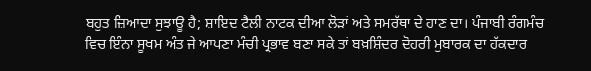ਬਹੁਤ ਜ਼ਿਆਦਾ ਸੁਝਾਊ ਹੈ; ਸ਼ਾਇਦ ਟੈਲੀ ਨਾਟਕ ਦੀਆ ਲੋੜਾਂ ਅਤੇ ਸਮਰੱਥਾ ਦੇ ਹਾਣ ਦਾ। ਪੰਜਾਬੀ ਰੰਗਮੰਚ ਵਿਚ ਇੰਨਾ ਸੂਖਮ ਅੰਤ ਜੇ ਆਪਣਾ ਮੰਚੀ ਪ੍ਰਭਾਵ ਬਣਾ ਸਕੇ ਤਾਂ ਬਖ਼ਸ਼ਿੰਦਰ ਦੋਹਰੀ ਮੁਬਾਰਕ ਦਾ ਹੱਕਦਾਰ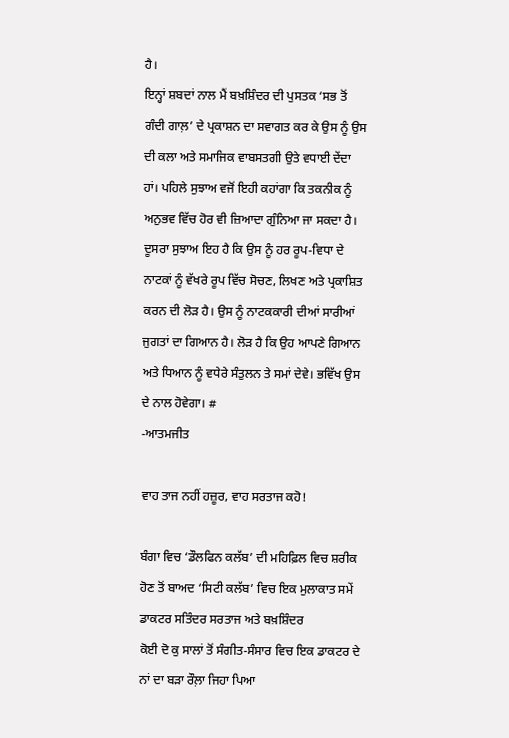ਹੈ।
ਇਨ੍ਹਾਂ ਸ਼ਬਦਾਂ ਨਾਲ ਮੈਂ ਬਖ਼ਸ਼ਿੰਦਰ ਦੀ ਪੁਸਤਕ ‘ਸਭ ਤੋਂ ਗੰਦੀ ਗਾਲ਼’ ਦੇ ਪ੍ਰਕਾਸ਼ਨ ਦਾ ਸਵਾਗਤ ਕਰ ਕੇ ਉਸ ਨੂੰ ਉਸ ਦੀ ਕਲਾ ਅਤੇ ਸਮਾਜਿਕ ਵਾਬਸਤਗੀ ਉਤੇ ਵਧਾਈ ਦੇਂਦਾ ਹਾਂ। ਪਹਿਲੇ ਸੁਝਾਅ ਵਜੋਂ ਇਹੀ ਕਹਾਂਗਾ ਕਿ ਤਕਨੀਕ ਨੂੰ ਅਨੁਭਵ ਵਿੱਚ ਹੋਰ ਵੀ ਜ਼ਿਆਦਾ ਗੁੰਨਿਆ ਜਾ ਸਕਦਾ ਹੈ। ਦੂਸਰਾ ਸੁਝਾਅ ਇਹ ਹੈ ਕਿ ਉਸ ਨੂੰ ਹਰ ਰੂਪ-ਵਿਧਾ ਦੇ ਨਾਟਕਾਂ ਨੂੰ ਵੱਖਰੇ ਰੂਪ ਵਿੱਚ ਸੋਚਣ, ਲਿਖਣ ਅਤੇ ਪ੍ਰਕਾਸ਼ਿਤ ਕਰਨ ਦੀ ਲੋੜ ਹੈ। ਉਸ ਨੂੰ ਨਾਟਕਕਾਰੀ ਦੀਆਂ ਸਾਰੀਆਂ ਜੁਗਤਾਂ ਦਾ ਗਿਆਨ ਹੈ। ਲੋੜ ਹੈ ਕਿ ਉਹ ਆਪਣੇ ਗਿਆਨ ਅਤੇ ਧਿਆਨ ਨੂੰ ਵਧੇਰੇ ਸੰਤੁਲਨ ਤੇ ਸਮਾਂ ਦੇਵੇ। ਭਵਿੱਖ ਉਸ ਦੇ ਨਾਲ ਹੋਵੇਗਾ। #
-ਆਤਮਜੀਤ

ਵਾਹ ਤਾਜ ਨਹੀਂ ਹਜ਼ੂਰ, ਵਾਹ ਸਰਤਾਜ ਕਹੋ!

ਬੰਗਾ ਵਿਚ ‘ਡੌਲਫਿਨ ਕਲੱਬ’ ਦੀ ਮਹਿਫ਼ਿਲ ਵਿਚ ਸ਼ਰੀਕ ਹੋਣ ਤੋਂ ਬਾਅਦ ‘ਸਿਟੀ ਕਲੱਬ’ ਵਿਚ ਇਕ ਮੁਲਾਕਾਤ ਸਮੇਂ ਡਾਕਟਰ ਸਤਿੰਦਰ ਸਰਤਾਜ ਅਤੇ ਬਖ਼ਸ਼ਿੰਦਰ
ਕੋਈ ਦੋ ਕੁ ਸਾਲਾਂ ਤੋਂ ਸੰਗੀਤ-ਸੰਸਾਰ ਵਿਚ ਇਕ ਡਾਕਟਰ ਦੇ ਨਾਂ ਦਾ ਬੜਾ ਰੌਲ਼ਾ ਜਿਹਾ ਪਿਆ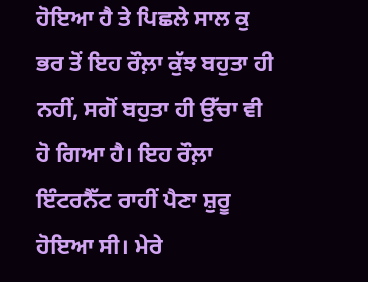ਹੋਇਆ ਹੈ ਤੇ ਪਿਛਲੇ ਸਾਲ ਕੁ ਭਰ ਤੋਂ ਇਹ ਰੌਲ਼ਾ ਕੁੱਝ ਬਹੁਤਾ ਹੀ ਨਹੀਂ, ਸਗੋਂ ਬਹੁਤਾ ਹੀ ਉੱਚਾ ਵੀ ਹੋ ਗਿਆ ਹੈ। ਇਹ ਰੌਲ਼ਾ ਇੰਟਰਨੈੱਟ ਰਾਹੀਂ ਪੈਣਾ ਸ਼ੁਰੂ ਹੋਇਆ ਸੀ। ਮੇਰੇ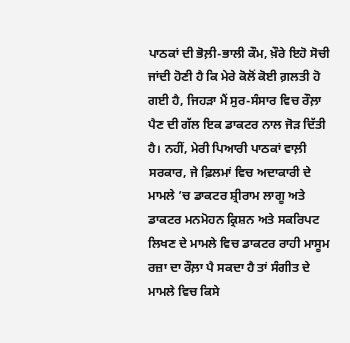ਪਾਠਕਾਂ ਦੀ ਭੋਲ਼ੀ-ਭਾਲੀ ਕੌਮ, ਖ਼ੌਰੇ ਇਹੋ ਸੋਚੀ ਜਾਂਦੀ ਹੋਣੀ ਹੈ ਕਿ ਮੇਰੇ ਕੋਲੋਂ ਕੋਈ ਗ਼ਲਤੀ ਹੋ ਗਈ ਹੈ, ਜਿਹੜਾ ਮੈਂ ਸੁਰ-ਸੰਸਾਰ ਵਿਚ ਰੌਲ਼ਾ ਪੈਣ ਦੀ ਗੱਲ ਇਕ ਡਾਕਟਰ ਨਾਲ ਜੋੜ ਦਿੱਤੀ ਹੈ। ਨਹੀਂ, ਮੇਰੀ ਪਿਆਰੀ ਪਾਠਕਾਂ ਵਾਲ਼ੀ ਸਰਕਾਰ, ਜੇ ਫ਼ਿਲਮਾਂ ਵਿਚ ਅਦਾਕਾਰੀ ਦੇ ਮਾਮਲੇ ’ਚ ਡਾਕਟਰ ਸ਼੍ਰੀਰਾਮ ਲਾਗੂ ਅਤੇ ਡਾਕਟਰ ਮਨਮੋਹਨ ਕ੍ਰਿਸ਼ਨ ਅਤੇ ਸਕਰਿਪਟ ਲਿਖਣ ਦੇ ਮਾਮਲੇ ਵਿਚ ਡਾਕਟਰ ਰਾਹੀ ਮਾਸੂਮ ਰਜ਼ਾ ਦਾ ਰੌਲ਼ਾ ਪੈ ਸਕਦਾ ਹੈ ਤਾਂ ਸੰਗੀਤ ਦੇ ਮਾਮਲੇ ਵਿਚ ਕਿਸੇ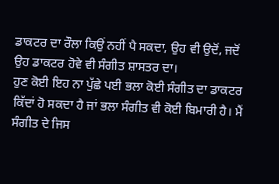ਡਾਕਟਰ ਦਾ ਰੌਲਾ ਕਿਉਂ ਨਹੀਂ ਪੈ ਸਕਦਾ, ਉਹ ਵੀ ਉਦੋਂ, ਜਦੋਂ ਉਹ ਡਾਕਟਰ ਹੋਵੇ ਵੀ ਸੰਗੀਤ ਸ਼ਾਸਤਰ ਦਾ।
ਹੁਣ ਕੋਈ ਇਹ ਨਾ ਪੁੱਛੇ ਪਈ ਭਲਾ ਕੋਈ ਸੰਗੀਤ ਦਾ ਡਾਕਟਰ ਕਿੱਦਾਂ ਹੋ ਸਕਦਾ ਹੈ ਜਾਂ ਭਲਾ ਸੰਗੀਤ ਵੀ ਕੋਈ ਬਿਮਾਰੀ ਹੈ। ਮੈਂ ਸੰਗੀਤ ਦੇ ਜਿਸ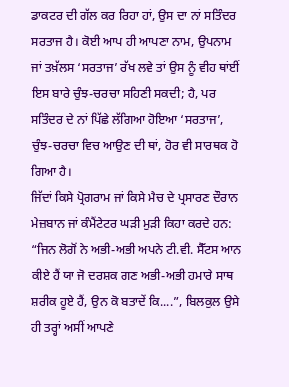ਡਾਕਟਰ ਦੀ ਗੱਲ ਕਰ ਰਿਹਾ ਹਾਂ, ਉਸ ਦਾ ਨਾਂ ਸਤਿੰਦਰ ਸਰਤਾਜ ਹੈ। ਕੋਈ ਆਪ ਹੀ ਆਪਣਾ ਨਾਮ, ਉਪਨਾਮ ਜਾਂ ਤਖ਼ੱਲਸ ‘ਸਰਤਾਜ’ ਰੱਖ ਲਵੇ ਤਾਂ ਉਸ ਨੂੰ ਵੀਹ ਥਾਂਈਂ ਇਸ ਬਾਰੇ ਚੁੰਝ-ਚਰਚਾ ਸਹਿਣੀ ਸਕਦੀ; ਹੈ, ਪਰ ਸਤਿੰਦਰ ਦੇ ਨਾਂ ਪਿੱਛੇ ਲੱਗਿਆ ਹੋਇਆ ‘ਸਰਤਾਜ’, ਚੁੰਝ-ਚਰਚਾ ਵਿਚ ਆਉਣ ਦੀ ਥਾਂ, ਹੋਰ ਵੀ ਸਾਰਥਕ ਹੋ ਗਿਆ ਹੈ।
ਜਿੱਦਾਂ ਕਿਸੇ ਪ੍ਰੋਗਰਾਮ ਜਾਂ ਕਿਸੇ ਮੈਚ ਦੇ ਪ੍ਰਸਾਰਣ ਦੌਰਾਨ ਮੇਜ਼ਬਾਨ ਜਾਂ ਕੰਮੈਂਟੇਟਰ ਘੜੀ ਮੁੜੀ ਕਿਹਾ ਕਰਦੇ ਹਨ: “ਜਿਨ ਲੋਗੋਂ ਨੇ ਅਭੀ-ਅਭੀ ਅਪਨੇ ਟੀ.ਵੀ. ਸੈੱਟਸ ਆਨ ਕੀਏ ਹੈਂ ਯਾ ਜੋ ਦਰਸ਼ਕ ਗਣ ਅਭੀ-ਅਭੀ ਹਮਾਰੇ ਸਾਥ ਸ਼ਰੀਕ ਹੂਏ ਹੈਂ, ਉਨ ਕੋ ਬਤਾਦੇਂ ਕਿ....”, ਬਿਲਕੁਲ ਉਸੇ ਹੀ ਤਰ੍ਹਾਂ ਅਸੀਂ ਆਪਣੇ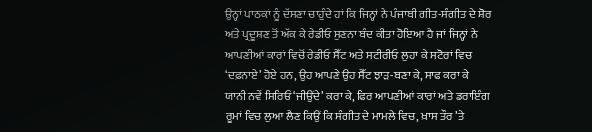ਉਨ੍ਹਾਂ ਪਾਠਕਾਂ ਨੂੰ ਦੱਸਣਾ ਚਾਹੁੰਦੇ ਹਾਂ ਕਿ ਜਿਨ੍ਹਾਂ ਨੇ ਪੰਜਾਬੀ ਗੀਤ-ਸੰਗੀਤ ਦੇ ਸ਼ੋਰ ਅਤੇ ਪ੍ਰਦੂਸ਼ਣ ਤੋਂ ਅੱਕ ਕੇ ਰੇਡੀਓ ਸੁਣਨਾ ਬੰਦ ਕੀਤਾ ਹੋਇਆ ਹੈ ਜਾਂ ਜਿਨ੍ਹਾਂ ਨੇ ਆਪਣੀਆਂ ਕਾਰਾਂ ਵਿਚੋਂ ਰੇਡੀਓ ਸੈੱਟ ਅਤੇ ਸਟੀਰੀਓ ਲੁਹਾ ਕੇ ਸਟੋਰਾਂ ਵਿਚ ‘ਦਫ਼ਨਾਏ’ ਹੋਏ ਹਨ, ਉਹ ਆਪਣੇ ਉਹ ਸੈੱਟ ਝਾੜ-ਬਣਾ ਕੇ, ਸਾਫ ਕਰਾ ਕੇ ਯਾਨੀ ਨਵੇਂ ਸਿਰਿਓਂ ‘ਜੀਉਂਦੇ’ ਕਰਾ ਕੇ, ਫਿਰ ਆਪਣੀਆਂ ਕਾਰਾਂ ਅਤੇ ਡਰਾਇੰਗ ਰੂਮਾਂ ਵਿਚ ਲੁਆ ਲੈਣ ਕਿਉਂ ਕਿ ਸੰਗੀਤ ਦੇ ਮਾਮਲੇ ਵਿਚ, ਖ਼ਾਸ ਤੌਰ ’ਤੇ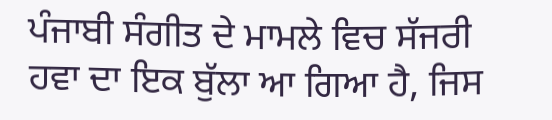ਪੰਜਾਬੀ ਸੰਗੀਤ ਦੇ ਮਾਮਲੇ ਵਿਚ ਸੱਜਰੀ ਹਵਾ ਦਾ ਇਕ ਬੁੱਲਾ ਆ ਗਿਆ ਹੈ, ਜਿਸ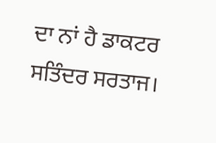ਦਾ ਨਾਂ ਹੈ ਡਾਕਟਰ ਸਤਿੰਦਰ ਸਰਤਾਜ।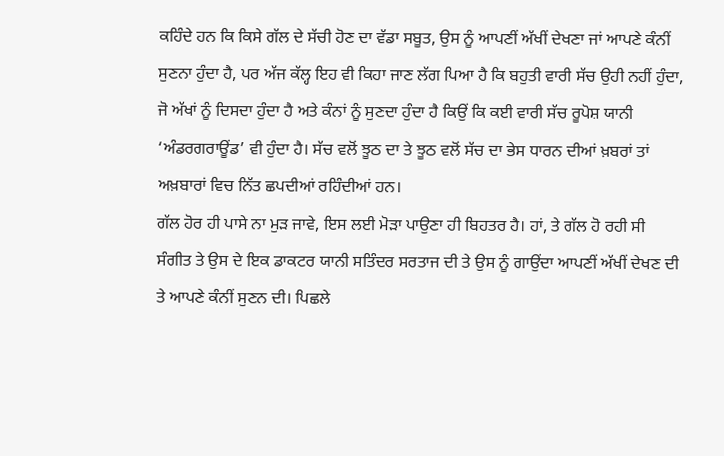ਕਹਿੰਦੇ ਹਨ ਕਿ ਕਿਸੇ ਗੱਲ ਦੇ ਸੱਚੀ ਹੋਣ ਦਾ ਵੱਡਾ ਸਬੂਤ, ਉਸ ਨੂੰ ਆਪਣੀਂ ਅੱਖੀਂ ਦੇਖਣਾ ਜਾਂ ਆਪਣੇ ਕੰਨੀਂ ਸੁਣਨਾ ਹੁੰਦਾ ਹੈ, ਪਰ ਅੱਜ ਕੱਲ੍ਹ ਇਹ ਵੀ ਕਿਹਾ ਜਾਣ ਲੱਗ ਪਿਆ ਹੈ ਕਿ ਬਹੁਤੀ ਵਾਰੀ ਸੱਚ ਉਹੀ ਨਹੀਂ ਹੁੰਦਾ, ਜੋ ਅੱਖਾਂ ਨੂੰ ਦਿਸਦਾ ਹੁੰਦਾ ਹੈ ਅਤੇ ਕੰਨਾਂ ਨੂੰ ਸੁਣਦਾ ਹੁੰਦਾ ਹੈ ਕਿਉਂ ਕਿ ਕਈ ਵਾਰੀ ਸੱਚ ਰੂਪੋਸ਼ ਯਾਨੀ ‘ਅੰਡਰਗਰਾਊਂਡ’ ਵੀ ਹੁੰਦਾ ਹੈ। ਸੱਚ ਵਲੋਂ ਝੂਠ ਦਾ ਤੇ ਝੂਠ ਵਲੋਂ ਸੱਚ ਦਾ ਭੇਸ ਧਾਰਨ ਦੀਆਂ ਖ਼ਬਰਾਂ ਤਾਂ ਅਖ਼ਬਾਰਾਂ ਵਿਚ ਨਿੱਤ ਛਪਦੀਆਂ ਰਹਿੰਦੀਆਂ ਹਨ।
ਗੱਲ ਹੋਰ ਹੀ ਪਾਸੇ ਨਾ ਮੁੜ ਜਾਵੇ, ਇਸ ਲਈ ਮੋੜਾ ਪਾਉਣਾ ਹੀ ਬਿਹਤਰ ਹੈ। ਹਾਂ, ਤੇ ਗੱਲ ਹੋ ਰਹੀ ਸੀ ਸੰਗੀਤ ਤੇ ਉਸ ਦੇ ਇਕ ਡਾਕਟਰ ਯਾਨੀ ਸਤਿੰਦਰ ਸਰਤਾਜ ਦੀ ਤੇ ਉਸ ਨੂੰ ਗਾਉਂਦਾ ਆਪਣੀਂ ਅੱਖੀਂ ਦੇਖਣ ਦੀ ਤੇ ਆਪਣੇ ਕੰਨੀਂ ਸੁਣਨ ਦੀ। ਪਿਛਲੇ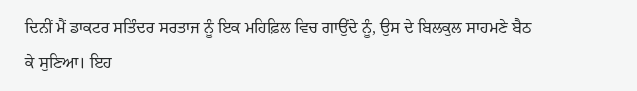ਦਿਨੀਂ ਮੈਂ ਡਾਕਟਰ ਸਤਿੰਦਰ ਸਰਤਾਜ ਨੂੰ ਇਕ ਮਹਿਫ਼ਿਲ ਵਿਚ ਗਾਉਂਦੇ ਨੂੰ, ਉਸ ਦੇ ਬਿਲਕੁਲ ਸਾਹਮਣੇ ਬੈਠ ਕੇ ਸੁਣਿਆ। ਇਹ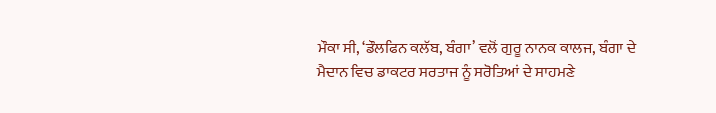ਮੌਕਾ ਸੀ, ‘ਡੌਲਫਿਨ ਕਲੱਬ, ਬੰਗਾ’ ਵਲੋਂ ਗੁਰੂ ਨਾਨਕ ਕਾਲਜ, ਬੰਗਾ ਦੇ ਮੈਦਾਨ ਵਿਚ ਡਾਕਟਰ ਸਰਤਾਜ ਨੂੰ ਸਰੋਤਿਆਂ ਦੇ ਸਾਹਮਣੇ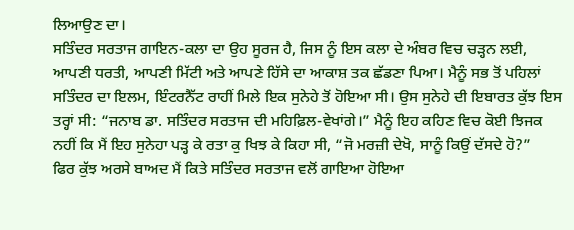ਲਿਆਉਣ ਦਾ।
ਸਤਿੰਦਰ ਸਰਤਾਜ ਗਾਇਨ-ਕਲਾ ਦਾ ਉਹ ਸੂਰਜ ਹੈ, ਜਿਸ ਨੂੰ ਇਸ ਕਲਾ ਦੇ ਅੰਬਰ ਵਿਚ ਚੜ੍ਹਨ ਲਈ, ਆਪਣੀ ਧਰਤੀ, ਆਪਣੀ ਮਿੱਟੀ ਅਤੇ ਆਪਣੇ ਹਿੱਸੇ ਦਾ ਆਕਾਸ਼ ਤਕ ਛੱਡਣਾ ਪਿਆ। ਮੈਨੂੰ ਸਭ ਤੋਂ ਪਹਿਲਾਂ ਸਤਿੰਦਰ ਦਾ ਇਲਮ, ਇੰਟਰਨੈੱਟ ਰਾਹੀਂ ਮਿਲੇ ਇਕ ਸੁਨੇਹੇ ਤੋਂ ਹੋਇਆ ਸੀ। ਉਸ ਸੁਨੇਹੇ ਦੀ ਇਬਾਰਤ ਕੁੱਝ ਇਸ ਤਰ੍ਹਾਂ ਸੀ: “ਜਨਾਬ ਡਾ. ਸਤਿੰਦਰ ਸਰਤਾਜ ਦੀ ਮਹਿਫ਼ਿਲ-ਵੇਖਾਂਗੇ।” ਮੈਨੂੰ ਇਹ ਕਹਿਣ ਵਿਚ ਕੋਈ ਝਿਜਕ ਨਹੀਂ ਕਿ ਮੈਂ ਇਹ ਸੁਨੇਹਾ ਪੜ੍ਹ ਕੇ ਰਤਾ ਕੁ ਖਿਝ ਕੇ ਕਿਹਾ ਸੀ, “ਜੋ ਮਰਜ਼ੀ ਦੇਖੋ, ਸਾਨੂੰ ਕਿਉਂ ਦੱਸਦੇ ਹੋ?”
ਫਿਰ ਕੁੱਝ ਅਰਸੇ ਬਾਅਦ ਮੈਂ ਕਿਤੇ ਸਤਿੰਦਰ ਸਰਤਾਜ ਵਲੋਂ ਗਾਇਆ ਹੋਇਆ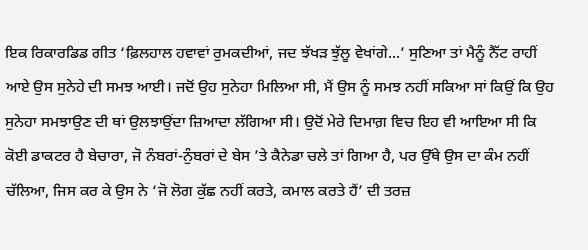ਇਕ ਰਿਕਾਰਡਿਡ ਗੀਤ ‘ਫ਼ਿਲਹਾਲ ਹਵਾਵਾਂ ਰੁਮਕਦੀਆਂ, ਜਦ ਝੱਖੜ ਝੁੱਲੂ ਵੇਖਾਂਗੇ...’ ਸੁਣਿਆ ਤਾਂ ਮੈਨੂੰ ਨੈੱਟ ਰਾਹੀਂ ਆਏ ਉਸ ਸੁਨੇਹੇ ਦੀ ਸਮਝ ਆਈ। ਜਦੋਂ ਉਹ ਸੁਨੇਹਾ ਮਿਲਿਆ ਸੀ, ਮੈਂ ਉਸ ਨੂੰ ਸਮਝ ਨਹੀਂ ਸਕਿਆ ਸਾਂ ਕਿਉਂ ਕਿ ਉਹ ਸੁਨੇਹਾ ਸਮਝਾਉਣ ਦੀ ਥਾਂ ਉਲਝਾਉਂਦਾ ਜ਼ਿਆਦਾ ਲੱਗਿਆ ਸੀ। ਉਦੋਂ ਮੇਰੇ ਦਿਮਾਗ਼ ਵਿਚ ਇਹ ਵੀ ਆਇਆ ਸੀ ਕਿ ਕੋਈ ਡਾਕਟਰ ਹੈ ਬੇਚਾਰਾ, ਜੋ ਨੰਬਰਾਂ-ਨੁੰਬਰਾਂ ਦੇ ਬੇਸ ’ਤੇ ਕੈਨੇਡਾ ਚਲੇ ਤਾਂ ਗਿਆ ਹੈ, ਪਰ ਉੱਥੇ ਉਸ ਦਾ ਕੰਮ ਨਹੀਂ ਚੱਲਿਆ, ਜਿਸ ਕਰ ਕੇ ਉਸ ਨੇ ‘ਜੋ ਲੋਗ ਕੁੱਛ ਨਹੀਂ ਕਰਤੇ, ਕਮਾਲ ਕਰਤੇ ਹੈਂ’ ਦੀ ਤਰਜ਼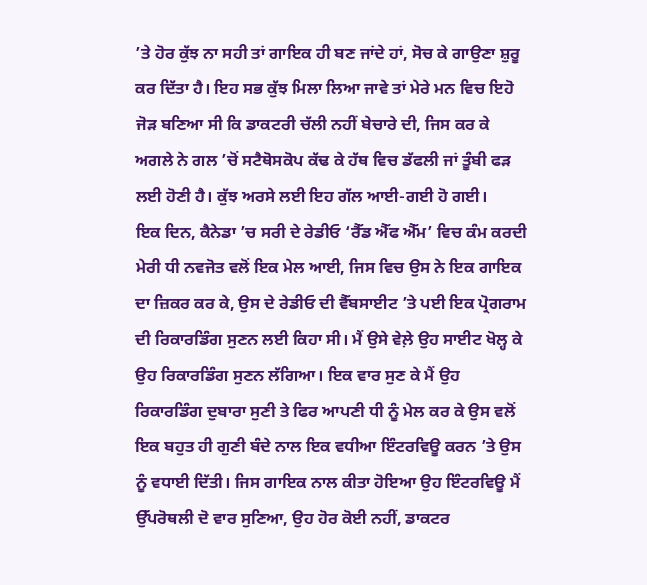’ਤੇ ਹੋਰ ਕੁੱਝ ਨਾ ਸਹੀ ਤਾਂ ਗਾਇਕ ਹੀ ਬਣ ਜਾਂਦੇ ਹਾਂ, ਸੋਚ ਕੇ ਗਾਉਣਾ ਸ਼ੁਰੂ ਕਰ ਦਿੱਤਾ ਹੈ। ਇਹ ਸਭ ਕੁੱਝ ਮਿਲਾ ਲਿਆ ਜਾਵੇ ਤਾਂ ਮੇਰੇ ਮਨ ਵਿਚ ਇਹੋ ਜੋੜ ਬਣਿਆ ਸੀ ਕਿ ਡਾਕਟਰੀ ਚੱਲੀ ਨਹੀਂ ਬੇਚਾਰੇ ਦੀ, ਜਿਸ ਕਰ ਕੇ ਅਗਲੇ ਨੇ ਗਲ ’ਚੋਂ ਸਟੈਥੋਸਕੋਪ ਕੱਢ ਕੇ ਹੱਥ ਵਿਚ ਡੱਫਲੀ ਜਾਂ ਤੂੰਬੀ ਫੜ ਲਈ ਹੋਣੀ ਹੈ। ਕੁੱਝ ਅਰਸੇ ਲਈ ਇਹ ਗੱਲ ਆਈ-ਗਈ ਹੋ ਗਈ।
ਇਕ ਦਿਨ, ਕੈਨੇਡਾ ’ਚ ਸਰੀ ਦੇ ਰੇਡੀਓ ‘ਰੈੱਡ ਐੱਫ ਐੱਮ’ ਵਿਚ ਕੰਮ ਕਰਦੀ ਮੇਰੀ ਧੀ ਨਵਜੋਤ ਵਲੋਂ ਇਕ ਮੇਲ ਆਈ, ਜਿਸ ਵਿਚ ਉਸ ਨੇ ਇਕ ਗਾਇਕ ਦਾ ਜ਼ਿਕਰ ਕਰ ਕੇ, ਉਸ ਦੇ ਰੇਡੀਓ ਦੀ ਵੈੱਬਸਾਈਟ ’ਤੇ ਪਈ ਇਕ ਪ੍ਰੋਗਰਾਮ ਦੀ ਰਿਕਾਰਡਿੰਗ ਸੁਣਨ ਲਈ ਕਿਹਾ ਸੀ। ਮੈਂ ਉਸੇ ਵੇਲ਼ੇ ਉਹ ਸਾਈਟ ਖੋਲ੍ਹ ਕੇ ਉਹ ਰਿਕਾਰਡਿੰਗ ਸੁਣਨ ਲੱਗਿਆ। ਇਕ ਵਾਰ ਸੁਣ ਕੇ ਮੈਂ ਉਹ ਰਿਕਾਰਡਿੰਗ ਦੁਬਾਰਾ ਸੁਣੀ ਤੇ ਫਿਰ ਆਪਣੀ ਧੀ ਨੂੰ ਮੇਲ ਕਰ ਕੇ ਉਸ ਵਲੋਂ ਇਕ ਬਹੁਤ ਹੀ ਗੁਣੀ ਬੰਦੇ ਨਾਲ ਇਕ ਵਧੀਆ ਇੰਟਰਵਿਊ ਕਰਨ ’ਤੇ ਉਸ ਨੂੰ ਵਧਾਈ ਦਿੱਤੀ। ਜਿਸ ਗਾਇਕ ਨਾਲ ਕੀਤਾ ਹੋਇਆ ਉਹ ਇੰਟਰਵਿਊ ਮੈਂ ਉੱਪਰੋਥਲੀ ਦੋ ਵਾਰ ਸੁਣਿਆ, ਉਹ ਹੋਰ ਕੋਈ ਨਹੀਂ, ਡਾਕਟਰ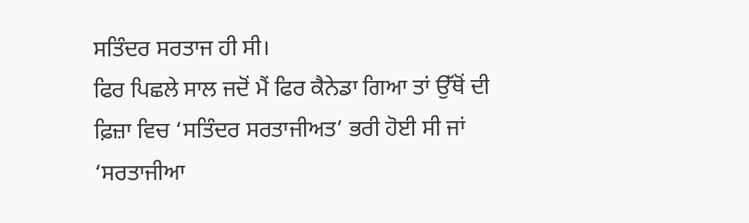ਸਤਿੰਦਰ ਸਰਤਾਜ ਹੀ ਸੀ।
ਫਿਰ ਪਿਛਲੇ ਸਾਲ ਜਦੋਂ ਮੈਂ ਫਿਰ ਕੈਨੇਡਾ ਗਿਆ ਤਾਂ ਉੱਥੋਂ ਦੀ ਫ਼ਿਜ਼ਾ ਵਿਚ ‘ਸਤਿੰਦਰ ਸਰਤਾਜੀਅਤ’ ਭਰੀ ਹੋਈ ਸੀ ਜਾਂ ‘ਸਰਤਾਜੀਆ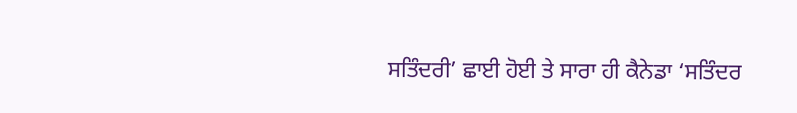ਸਤਿੰਦਰੀ’ ਛਾਈ ਹੋਈ ਤੇ ਸਾਰਾ ਹੀ ਕੈਨੇਡਾ ‘ਸਤਿੰਦਰ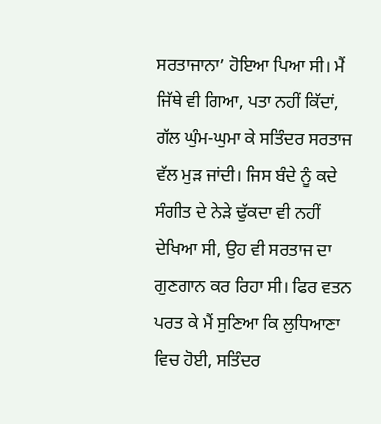ਸਰਤਾਜਾਨਾ’ ਹੋਇਆ ਪਿਆ ਸੀ। ਮੈਂ ਜਿੱਥੇ ਵੀ ਗਿਆ, ਪਤਾ ਨਹੀਂ ਕਿੱਦਾਂ, ਗੱਲ ਘੁੰਮ-ਘੁਮਾ ਕੇ ਸਤਿੰਦਰ ਸਰਤਾਜ ਵੱਲ ਮੁੜ ਜਾਂਦੀ। ਜਿਸ ਬੰਦੇ ਨੂੰ ਕਦੇ ਸੰਗੀਤ ਦੇ ਨੇੜੇ ਢੁੱਕਦਾ ਵੀ ਨਹੀਂ ਦੇਖਿਆ ਸੀ, ਉਹ ਵੀ ਸਰਤਾਜ ਦਾ ਗੁਣਗਾਨ ਕਰ ਰਿਹਾ ਸੀ। ਫਿਰ ਵਤਨ ਪਰਤ ਕੇ ਮੈਂ ਸੁਣਿਆ ਕਿ ਲੁਧਿਆਣਾ ਵਿਚ ਹੋਈ, ਸਤਿੰਦਰ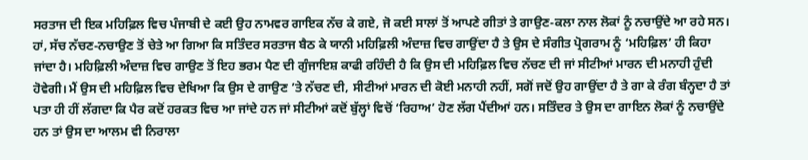ਸਰਤਾਜ ਦੀ ਇਕ ਮਹਿਫ਼ਿਲ ਵਿਚ ਪੰਜਾਬੀ ਦੇ ਕਈ ਉਹ ਨਾਮਵਰ ਗਾਇਕ ਨੱਚ ਕੇ ਗਏ, ਜੋ ਕਈ ਸਾਲਾਂ ਤੋਂ ਆਪਣੇ ਗੀਤਾਂ ਤੇ ਗਾਉਣ-ਕਲਾ ਨਾਲ ਲੋਕਾਂ ਨੂੰ ਨਚਾਉਂਦੇ ਆ ਰਹੇ ਸਨ।
ਹਾਂ, ਸੱਚ ਨੱਚਣ-ਨਚਾਉਣ ਤੋਂ ਚੇਤੇ ਆ ਗਿਆ ਕਿ ਸਤਿੰਦਰ ਸਰਤਾਜ ਬੈਠ ਕੇ ਯਾਨੀ ਮਹਿਫ਼ਿਲੀ ਅੰਦਾਜ਼ ਵਿਚ ਗਾਉਂਦਾ ਹੈ ਤੇ ਉਸ ਦੇ ਸੰਗੀਤ ਪ੍ਰੋਗਰਾਮ ਨੂੰ ‘ਮਹਿਫ਼ਿਲ’ ਹੀ ਕਿਹਾ ਜਾਂਦਾ ਹੈ। ਮਹਿਫ਼ਿਲੀ ਅੰਦਾਜ਼ ਵਿਚ ਗਾਉਣ ਤੋਂ ਇਹ ਭਰਮ ਪੈਣ ਦੀ ਗੁੰਜਾਇਸ਼ ਕਾਫੀ ਰਹਿੰਦੀ ਹੈ ਕਿ ਉਸ ਦੀ ਮਹਿਫ਼ਿਲ ਵਿਚ ਨੱਚਣ ਦੀ ਜਾਂ ਸੀਟੀਆਂ ਮਾਰਨ ਦੀ ਮਨਾਹੀ ਹੁੰਦੀ ਹੋਵੇਗੀ। ਮੈਂ ਉਸ ਦੀ ਮਹਿਫ਼ਿਲ ਵਿਚ ਦੇਖਿਆ ਕਿ ਉਸ ਦੇ ਗਾਉਣ ’ਤੇ ਨੱਚਣ ਦੀ, ਸੀਟੀਆਂ ਮਾਰਨ ਦੀ ਕੋਈ ਮਨਾਹੀ ਨਹੀਂ, ਸਗੋਂ ਜਦੋਂ ਉਹ ਗਾਉਂਦਾ ਹੈ ਤੇ ਗਾ ਕੇ ਰੰਗ ਬੰਨ੍ਹਦਾ ਹੈ ਤਾਂ ਪਤਾ ਹੀ ਹੀਂ ਲੱਗਦਾ ਕਿ ਪੈਰ ਕਦੋਂ ਹਰਕਤ ਵਿਚ ਆ ਜਾਂਦੇ ਹਨ ਜਾਂ ਸੀਟੀਆਂ ਕਦੋਂ ਬੁੱਲ੍ਹਾਂ ਵਿਚੋਂ ‘ਰਿਹਾਅ’ ਹੋਣ ਲੱਗ ਪੈਂਦੀਆਂ ਹਨ। ਸਤਿੰਦਰ ਤੇ ਉਸ ਦਾ ਗਾਇਨ ਲੋਕਾਂ ਨੂੰ ਨਚਾਉਂਦੇ ਹਨ ਤਾਂ ਉਸ ਦਾ ਆਲਮ ਵੀ ਨਿਰਾਲਾ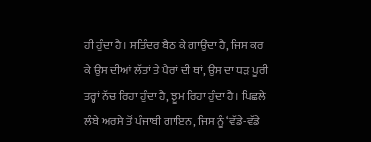ਹੀ ਹੁੰਦਾ ਹੈ। ਸਤਿੰਦਰ ਬੈਠ ਕੇ ਗਾਉਂਦਾ ਹੈ, ਜਿਸ ਕਰ ਕੇ ਉਸ ਦੀਆਂ ਲੱਤਾਂ ਤੇ ਪੈਰਾਂ ਦੀ ਥਾਂ, ਉਸ ਦਾ ਧੜ ਪੂਰੀ ਤਰ੍ਹਾਂ ਨੱਚ ਰਿਹਾ ਹੁੰਦਾ ਹੈ, ਝੂਮ ਰਿਹਾ ਹੁੰਦਾ ਹੈ। ਪਿਛਲੇ ਲੰਬੇ ਅਰਸੇ ਤੋਂ ਪੰਜਾਬੀ ਗਾਇਨ, ਜਿਸ ਨੂੰ ‘ਵੱਡੇ-ਵੱਡੇ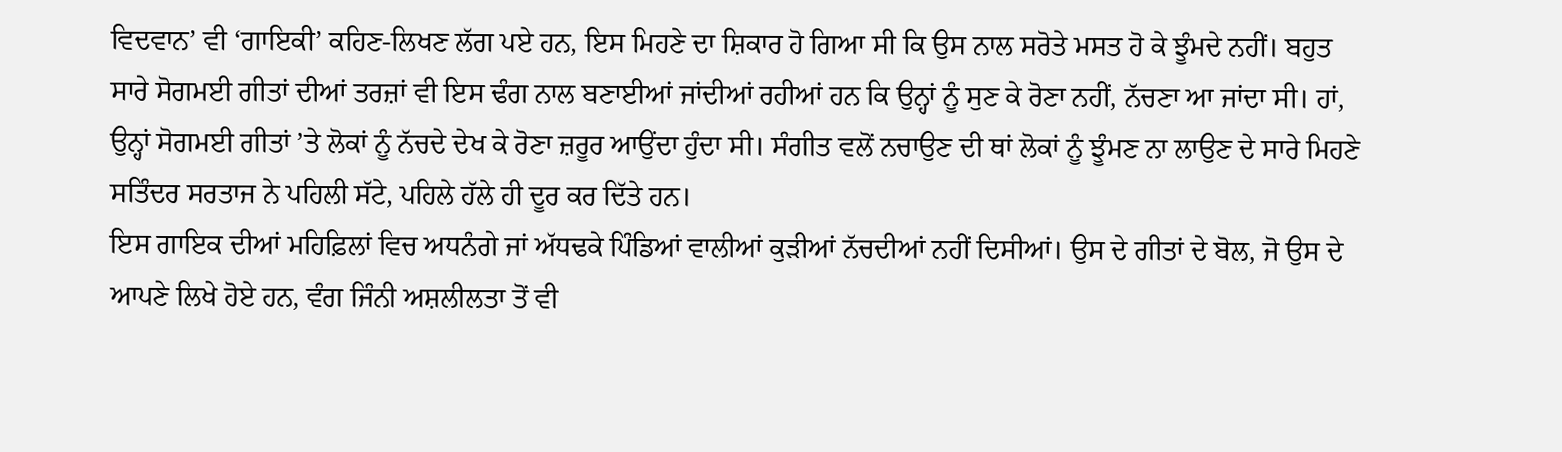ਵਿਦਵਾਨ’ ਵੀ ‘ਗਾਇਕੀ’ ਕਹਿਣ-ਲਿਖਣ ਲੱਗ ਪਏ ਹਨ, ਇਸ ਮਿਹਣੇ ਦਾ ਸ਼ਿਕਾਰ ਹੋ ਗਿਆ ਸੀ ਕਿ ਉਸ ਨਾਲ ਸਰੋਤੇ ਮਸਤ ਹੋ ਕੇ ਝੂੰਮਦੇ ਨਹੀਂ। ਬਹੁਤ ਸਾਰੇ ਸੋਗਮਈ ਗੀਤਾਂ ਦੀਆਂ ਤਰਜ਼ਾਂ ਵੀ ਇਸ ਢੰਗ ਨਾਲ ਬਣਾਈਆਂ ਜਾਂਦੀਆਂ ਰਹੀਆਂ ਹਨ ਕਿ ਉਨ੍ਹਾਂ ਨੂੰ ਸੁਣ ਕੇ ਰੋਣਾ ਨਹੀਂ, ਨੱਚਣਾ ਆ ਜਾਂਦਾ ਸੀ। ਹਾਂ, ਉਨ੍ਹਾਂ ਸੋਗਮਈ ਗੀਤਾਂ ’ਤੇ ਲੋਕਾਂ ਨੂੰ ਨੱਚਦੇ ਦੇਖ ਕੇ ਰੋਣਾ ਜ਼ਰੂਰ ਆਉਂਦਾ ਹੁੰਦਾ ਸੀ। ਸੰਗੀਤ ਵਲੋਂ ਨਚਾਉਣ ਦੀ ਥਾਂ ਲੋਕਾਂ ਨੂੰ ਝੂੰਮਣ ਨਾ ਲਾਉਣ ਦੇ ਸਾਰੇ ਮਿਹਣੇ ਸਤਿੰਦਰ ਸਰਤਾਜ ਨੇ ਪਹਿਲੀ ਸੱਟੇ, ਪਹਿਲੇ ਹੱਲੇ ਹੀ ਦੂਰ ਕਰ ਦਿੱਤੇ ਹਨ।
ਇਸ ਗਾਇਕ ਦੀਆਂ ਮਹਿਫ਼ਿਲਾਂ ਵਿਚ ਅਧਨੰਗੇ ਜਾਂ ਅੱਧਢਕੇ ਪਿੰਡਿਆਂ ਵਾਲੀਆਂ ਕੁੜੀਆਂ ਨੱਚਦੀਆਂ ਨਹੀਂ ਦਿਸੀਆਂ। ਉਸ ਦੇ ਗੀਤਾਂ ਦੇ ਬੋਲ, ਜੋ ਉਸ ਦੇ ਆਪਣੇ ਲਿਖੇ ਹੋਏ ਹਨ, ਵੰਗ ਜਿੰਨੀ ਅਸ਼ਲੀਲਤਾ ਤੋਂ ਵੀ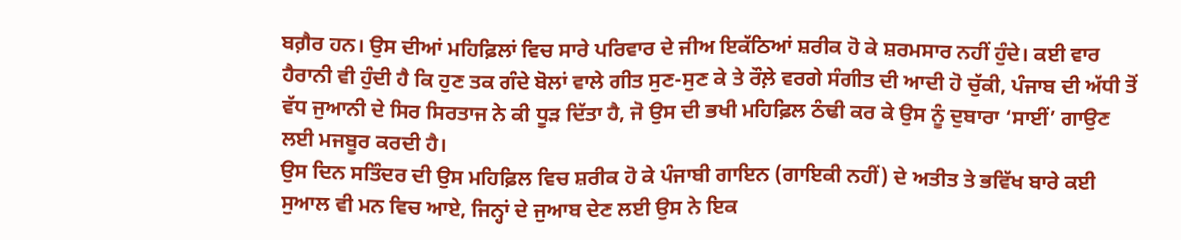ਬਗ਼ੈਰ ਹਨ। ਉਸ ਦੀਆਂ ਮਹਿਫ਼ਿਲਾਂ ਵਿਚ ਸਾਰੇ ਪਰਿਵਾਰ ਦੇ ਜੀਅ ਇਕੱਠਿਆਂ ਸ਼ਰੀਕ ਹੋ ਕੇ ਸ਼ਰਮਸਾਰ ਨਹੀਂ ਹੁੰਦੇ। ਕਈ ਵਾਰ ਹੈਰਾਨੀ ਵੀ ਹੁੰਦੀ ਹੈ ਕਿ ਹੁਣ ਤਕ ਗੰਦੇ ਬੋਲਾਂ ਵਾਲੇ ਗੀਤ ਸੁਣ-ਸੁਣ ਕੇ ਤੇ ਰੌਲ਼ੇ ਵਰਗੇ ਸੰਗੀਤ ਦੀ ਆਦੀ ਹੋ ਚੁੱਕੀ, ਪੰਜਾਬ ਦੀ ਅੱਧੀ ਤੋਂ ਵੱਧ ਜੁਆਨੀ ਦੇ ਸਿਰ ਸਿਰਤਾਜ ਨੇ ਕੀ ਧੂੜ ਦਿੱਤਾ ਹੈ, ਜੋ ਉਸ ਦੀ ਭਖੀ ਮਹਿਫ਼ਿਲ ਠੰਢੀ ਕਰ ਕੇ ਉਸ ਨੂੰ ਦੁਬਾਰਾ ‘ਸਾਈਂ’ ਗਾਉਣ ਲਈ ਮਜਬੂਰ ਕਰਦੀ ਹੈ।
ਉਸ ਦਿਨ ਸਤਿੰਦਰ ਦੀ ਉਸ ਮਹਿਫ਼ਿਲ ਵਿਚ ਸ਼ਰੀਕ ਹੋ ਕੇ ਪੰਜਾਬੀ ਗਾਇਨ (ਗਾਇਕੀ ਨਹੀਂ) ਦੇ ਅਤੀਤ ਤੇ ਭਵਿੱਖ ਬਾਰੇ ਕਈ ਸੁਆਲ ਵੀ ਮਨ ਵਿਚ ਆਏ, ਜਿਨ੍ਹਾਂ ਦੇ ਜੁਆਬ ਦੇਣ ਲਈ ਉਸ ਨੇ ਇਕ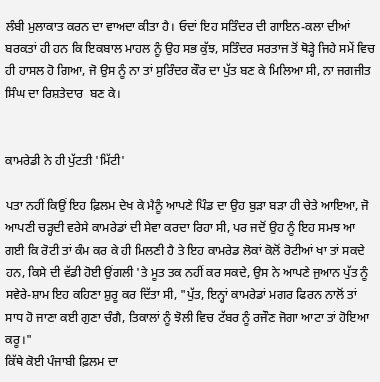ਲੰਬੀ ਮੁਲਾਕਾਤ ਕਰਨ ਦਾ ਵਾਅਦਾ ਕੀਤਾ ਹੈ। ਓਦਾਂ ਇਹ ਸਤਿੰਦਰ ਦੀ ਗਾਇਨ-ਕਲਾ ਦੀਆਂ ਬਰਕਤਾਂ ਹੀ ਹਨ ਕਿ ਇਕਬਾਲ ਮਾਹਲ ਨੂੰ ਉਹ ਸਭ ਕੁੱਝ, ਸਤਿੰਦਰ ਸਰਤਾਜ ਤੋਂ ਥੋੜ੍ਹੇ ਜਿਹੇ ਸਮੇਂ ਵਿਚ ਹੀ ਹਾਸਲ ਹੋ ਗਿਆ, ਜੋ ਉਸ ਨੂੰ ਨਾ ਤਾਂ ਸੁਰਿੰਦਰ ਕੌਰ ਦਾ ਪੁੱਤ ਬਣ ਕੇ ਮਿਲਿਆ ਸੀ, ਨਾ ਜਗਜੀਤ ਸਿੰਘ ਦਾ ਰਿਸ਼ਤੇਦਾਰ  ਬਣ ਕੇ।


ਕਾਮਰੇਡੀ ਨੇ ਹੀ ਪੁੱਟਤੀ 'ਮਿੱਟੀ'

ਪਤਾ ਨਹੀਂ ਕਿਉਂ ਇਹ ਫ਼ਿਲਮ ਦੇਖ ਕੇ ਮੈਨੂੰ ਆਪਣੇ ਪਿੰਡ ਦਾ ਉਹ ਬੁੜਾ ਬੜਾ ਹੀ ਚੇਤੇ ਆਇਆ, ਜੋ ਆਪਣੀ ਚੜ੍ਹਦੀ ਵਰੇਸੇ ਕਾਮਰੇਡਾਂ ਦੀ ਸੇਵਾ ਕਰਦਾ ਰਿਹਾ ਸੀ, ਪਰ ਜਦੋਂ ਉਹ ਨੂੰ ਇਹ ਸਮਝ ਆ ਗਈ ਕਿ ਰੋਟੀ ਤਾਂ ਕੰਮ ਕਰ ਕੇ ਹੀ ਮਿਲਣੀ ਹੈ ਤੇ ਇਹ ਕਾਮਰੇਡ ਲੋਕਾਂ ਕੋਲੋਂ ਰੋਟੀਆਂ ਖਾ ਤਾਂ ਸਕਦੇ ਹਨ, ਕਿਸੇ ਦੀ ਵੱਡੀ ਹੋਈ ਉਂਗਲੀ 'ਤੇ ਮੂਤ ਤਕ ਨਹੀਂ ਕਰ ਸਕਦੇ, ਉਸ ਨੇ ਆਪਣੇ ਜੁਆਨ ਪੁੱਤ ਨੂੰ ਸਵੇਰੇ-ਸ਼ਾਮ ਇਹ ਕਹਿਣਾ ਸ਼ੁਰੂ ਕਰ ਦਿੱਤਾ ਸੀ, "ਪੁੱਤ, ਇਨ੍ਹਾਂ ਕਾਮਰੇਡਾਂ ਮਗਰ ਫਿਰਨ ਨਾਲੋਂ ਤਾਂ ਸਾਧ ਹੋ ਜਾਣਾ ਕਈ ਗੁਣਾ ਚੰਗੈ, ਤਿਕਾਲਾਂ ਨੂੰ ਝੋਲੀ ਵਿਚ ਟੱਬਰ ਨੂੰ ਰਜੌਣ ਜੋਗਾ ਆਟਾ ਤਾਂ ਹੋਇਆ ਕਰੂ।"
ਕਿੱਥੇ ਕੋਈ ਪੰਜਾਬੀ ਫ਼ਿਲਮ ਦਾ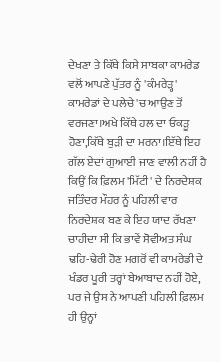ਦੇਖਣਾ ਤੇ ਕਿੱਥੇ ਕਿਸੇ ਸਾਬਕਾ ਕਾਮਰੇਡ ਵਲੋਂ ਆਪਣੇ ਪੁੱਤਰ ਨੂੰ 'ਕੰਮਰੇੜ੍ਹ' ਕਾਮਰੇਡਾਂ ਦੇ ਪਲੇਚੇ 'ਚ ਆਉਣ ਤੋਂ ਵਰਜਣਾ।ਅਖੇ ਕਿੱਥੇ ਹਲ ਦਾ ਓਕੜੂ ਹੋਣਾ,ਕਿੱਥੇ ਬੁੜੀ ਦਾ ਮਰਨਾ।ਇੱਥੇ ਇਹ ਗੱਲ ਏਦਾਂ ਗੁਆਈ ਜਾਣ ਵਾਲੀ ਨਹੀਂ ਹੈ ਕਿਉਂ ਕਿ ਫ਼ਿਲਮ 'ਮਿੱਟੀ' ਦੇ ਨਿਰਦੇਸ਼ਕ ਜਤਿੰਦਰ ਮੌਹਰ ਨੂੰ ਪਹਿਲੀ ਵਾਰ ਨਿਰਦੇਸ਼ਕ ਬਣ ਕੇ ਇਹ ਯਾਦ ਰੱਖਣਾ ਚਾਹੀਦਾ ਸੀ ਕਿ ਭਾਵੇਂ ਸੋਵੀਅਤ ਸੰਘ ਢਹਿ-ਢੇਰੀ ਹੋਣ ਮਗਰੋਂ ਵੀ ਕਾਮਰੇਡੀ ਦੇ ਖੰਡਰ ਪੂਰੀ ਤਰ੍ਹਾਂ ਬੇਆਬਾਦ ਨਹੀਂ ਹੋਏ, ਪਰ ਜੇ ਉਸ ਨੇ ਆਪਣੀ ਪਹਿਲੀ ਫ਼ਿਲਮ ਹੀ ਉਨ੍ਹਾਂ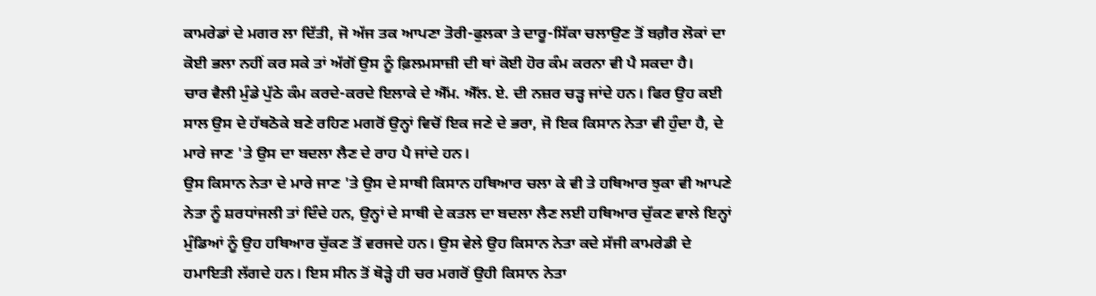ਕਾਮਰੇਡਾਂ ਦੇ ਮਗਰ ਲਾ ਦਿੱਤੀ, ਜੋ ਅੱਜ ਤਕ ਆਪਣਾ ਤੋਰੀ-ਫੁਲਕਾ ਤੇ ਦਾਰੂ-ਸਿੱਕਾ ਚਲਾਉਣ ਤੋਂ ਬਗ਼ੈਰ ਲੋਕਾਂ ਦਾ ਕੋਈ ਭਲਾ ਨਹੀਂ ਕਰ ਸਕੇ ਤਾਂ ਅੱਗੋਂ ਉਸ ਨੂੰ ਫ਼ਿਲਮਸਾਜ਼ੀ ਦੀ ਥਾਂ ਕੋਈ ਹੋਰ ਕੰਮ ਕਰਨਾ ਵੀ ਪੈ ਸਕਦਾ ਹੈ।
ਚਾਰ ਵੈਲੀ ਮੁੰਡੇ ਪੁੱਠੇ ਕੰਮ ਕਰਦੇ-ਕਰਦੇ ਇਲਾਕੇ ਦੇ ਐੱਮ. ਐੱਲ. ਏ. ਦੀ ਨਜ਼ਰ ਚੜ੍ਹ ਜਾਂਦੇ ਹਨ। ਫਿਰ ਉਹ ਕਈ ਸਾਲ ਉਸ ਦੇ ਹੱਥਠੋਕੇ ਬਣੇ ਰਹਿਣ ਮਗਰੋਂ ਉਨ੍ਹਾਂ ਵਿਚੋਂ ਇਕ ਜਣੇ ਦੇ ਭਰਾ, ਜੋ ਇਕ ਕਿਸਾਨ ਨੇਤਾ ਵੀ ਹੁੰਦਾ ਹੈ, ਦੇ ਮਾਰੇ ਜਾਣ 'ਤੇ ਉਸ ਦਾ ਬਦਲਾ ਲੈਣ ਦੇ ਰਾਹ ਪੈ ਜਾਂਦੇ ਹਨ।
ਉਸ ਕਿਸਾਨ ਨੇਤਾ ਦੇ ਮਾਰੇ ਜਾਣ 'ਤੇ ਉਸ ਦੇ ਸਾਥੀ ਕਿਸਾਨ ਹਥਿਆਰ ਚਲਾ ਕੇ ਵੀ ਤੇ ਹਥਿਆਰ ਝੁਕਾ ਵੀ ਆਪਣੇ ਨੇਤਾ ਨੂੰ ਸ਼ਰਧਾਂਜਲੀ ਤਾਂ ਦਿੰਦੇ ਹਨ, ਉਨ੍ਹਾਂ ਦੇ ਸਾਥੀ ਦੇ ਕਤਲ ਦਾ ਬਦਲਾ ਲੈਣ ਲਈ ਹਥਿਆਰ ਚੁੱਕਣ ਵਾਲੇ ਇਨ੍ਹਾਂ ਮੁੰਡਿਆਂ ਨੂੰ ਉਹ ਹਥਿਆਰ ਚੁੱਕਣ ਤੋਂ ਵਰਜਦੇ ਹਨ। ਉਸ ਵੇਲੇ ਉਹ ਕਿਸਾਨ ਨੇਤਾ ਕਦੇ ਸੱਜੀ ਕਾਮਰੇਡੀ ਦੇ ਹਮਾਇਤੀ ਲੱਗਦੇ ਹਨ। ਇਸ ਸੀਨ ਤੋਂ ਥੋੜ੍ਹੇ ਹੀ ਚਰ ਮਗਰੋਂ ਉਹੀ ਕਿਸਾਨ ਨੇਤਾ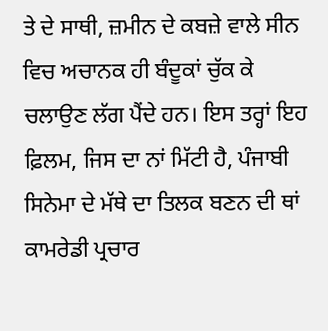ਤੇ ਦੇ ਸਾਥੀ, ਜ਼ਮੀਨ ਦੇ ਕਬਜ਼ੇ ਵਾਲੇ ਸੀਨ ਵਿਚ ਅਚਾਨਕ ਹੀ ਬੰਦੂਕਾਂ ਚੁੱਕ ਕੇ ਚਲਾਉਣ ਲੱਗ ਪੈਂਦੇ ਹਨ। ਇਸ ਤਰ੍ਹਾਂ ਇਹ ਫ਼ਿਲਮ, ਜਿਸ ਦਾ ਨਾਂ ਮਿੱਟੀ ਹੈ, ਪੰਜਾਬੀ ਸਿਨੇਮਾ ਦੇ ਮੱਥੇ ਦਾ ਤਿਲਕ ਬਣਨ ਦੀ ਥਾਂ ਕਾਮਰੇਡੀ ਪ੍ਰਚਾਰ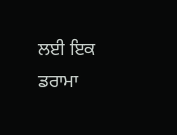ਲਈ ਇਕ ਡਰਾਮਾ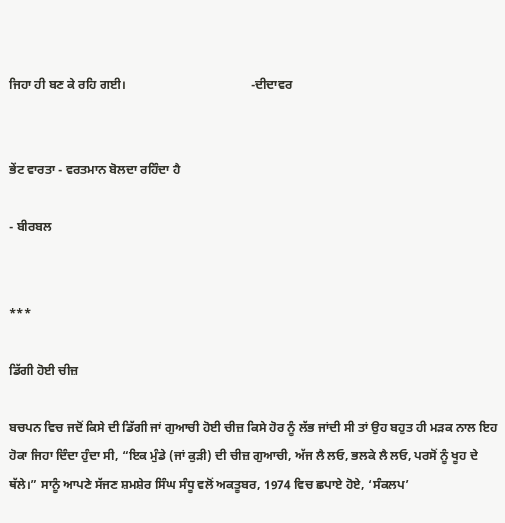ਜਿਹਾ ਹੀ ਬਣ ਕੇ ਰਹਿ ਗਈ।                                        -ਦੀਦਾਵਰ


ਭੇਂਟ ਵਾਰਤਾ - ਵਰਤਮਾਨ ਬੋਲਦਾ ਰਹਿੰਦਾ ਹੈ

- ਬੀਰਬਲ


***

ਡਿੱਗੀ ਹੋਈ ਚੀਜ਼

ਬਚਪਨ ਵਿਚ ਜਦੋਂ ਕਿਸੇ ਦੀ ਡਿੱਗੀ ਜਾਂ ਗੁਆਚੀ ਹੋਈ ਚੀਜ਼ ਕਿਸੇ ਹੋਰ ਨੂੰ ਲੱਭ ਜਾਂਦੀ ਸੀ ਤਾਂ ਉਹ ਬਹੁਤ ਹੀ ਮੜਕ ਨਾਲ ਇਹ ਹੋਕਾ ਜਿਹਾ ਦਿੰਦਾ ਹੁੰਦਾ ਸੀ, “ਇਕ ਮੁੰਡੇ (ਜਾਂ ਕੁੜੀ) ਦੀ ਚੀਜ਼ ਗੁਆਚੀ, ਅੱਜ ਲੈ ਲਓ, ਭਲਕੇ ਲੈ ਲਓ, ਪਰਸੋਂ ਨੂੰ ਖੂਹ ਦੇ ਥੱਲੇ।” ਸਾਨੂੰ ਆਪਣੇ ਸੱਜਣ ਸ਼ਮਸ਼ੇਰ ਸਿੰਘ ਸੰਧੂ ਵਲੋਂ ਅਕਤੂਬਰ, 1974 ਵਿਚ ਛਪਾਏ ਹੋਏ, ‘ਸੰਕਲਪ’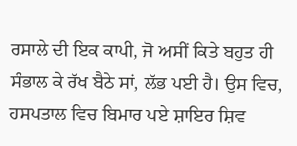ਰਸਾਲੇ ਦੀ ਇਕ ਕਾਪੀ, ਜੋ ਅਸੀਂ ਕਿਤੇ ਬਹੁਤ ਹੀ ਸੰਭਾਲ ਕੇ ਰੱਖ ਬੈਠੇ ਸਾਂ, ਲੱਭ ਪਈ ਹੈ। ਉਸ ਵਿਚ, ਹਸਪਤਾਲ ਵਿਚ ਬਿਮਾਰ ਪਏ ਸ਼ਾਇਰ ਸ਼ਿਵ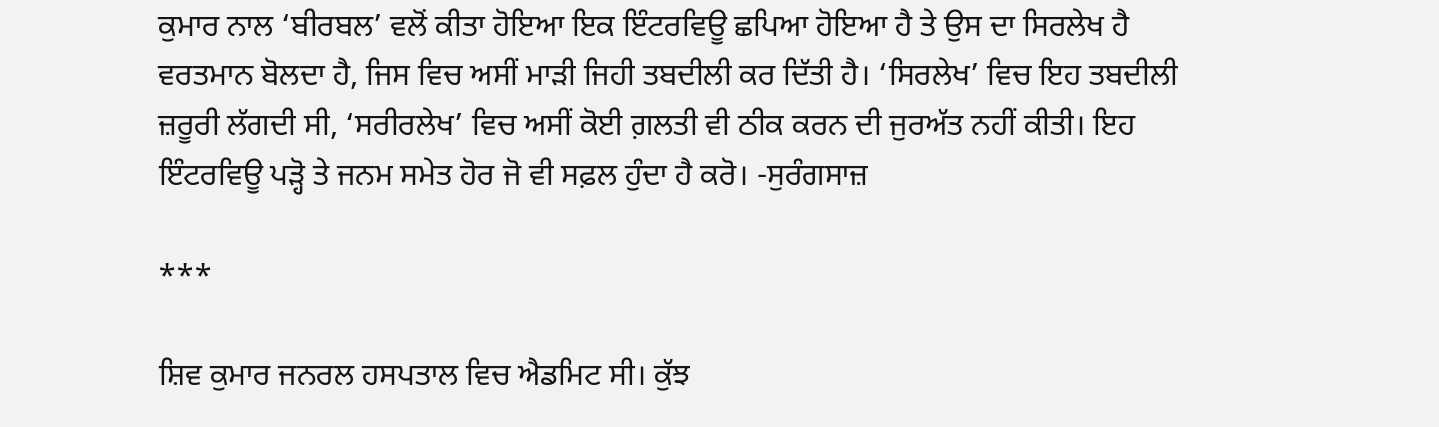ਕੁਮਾਰ ਨਾਲ ‘ਬੀਰਬਲ’ ਵਲੋਂ ਕੀਤਾ ਹੋਇਆ ਇਕ ਇੰਟਰਵਿਊ ਛਪਿਆ ਹੋਇਆ ਹੈ ਤੇ ਉਸ ਦਾ ਸਿਰਲੇਖ ਹੈ ਵਰਤਮਾਨ ਬੋਲਦਾ ਹੈ, ਜਿਸ ਵਿਚ ਅਸੀਂ ਮਾੜੀ ਜਿਹੀ ਤਬਦੀਲੀ ਕਰ ਦਿੱਤੀ ਹੈ। ‘ਸਿਰਲੇਖ’ ਵਿਚ ਇਹ ਤਬਦੀਲੀ ਜ਼ਰੂਰੀ ਲੱਗਦੀ ਸੀ, ‘ਸਰੀਰਲੇਖ’ ਵਿਚ ਅਸੀਂ ਕੋਈ ਗ਼ਲਤੀ ਵੀ ਠੀਕ ਕਰਨ ਦੀ ਜੁਰਅੱਤ ਨਹੀਂ ਕੀਤੀ। ਇਹ ਇੰਟਰਵਿਊ ਪੜ੍ਹੋ ਤੇ ਜਨਮ ਸਮੇਤ ਹੋਰ ਜੋ ਵੀ ਸਫ਼ਲ ਹੁੰਦਾ ਹੈ ਕਰੋ। -ਸੁਰੰਗਸਾਜ਼

***

ਸ਼ਿਵ ਕੁਮਾਰ ਜਨਰਲ ਹਸਪਤਾਲ ਵਿਚ ਐਡਮਿਟ ਸੀ। ਕੁੱਝ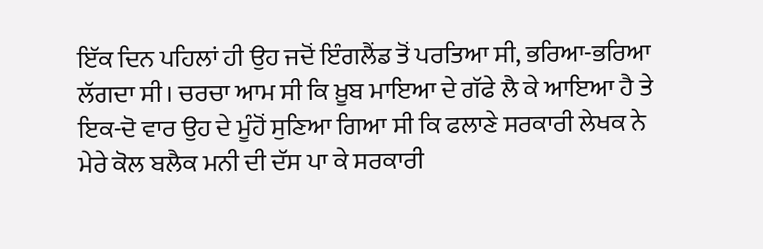ਇੱਕ ਦਿਨ ਪਹਿਲਾਂ ਹੀ ਉਹ ਜਦੋਂ ਇੰਗਲੈਂਡ ਤੋਂ ਪਰਤਿਆ ਸੀ, ਭਰਿਆ-ਭਰਿਆ ਲੱਗਦਾ ਸੀ। ਚਰਚਾ ਆਮ ਸੀ ਕਿ ਖ਼ੂਬ ਮਾਇਆ ਦੇ ਗੱਫੇ ਲੈ ਕੇ ਆਇਆ ਹੈ ਤੇ ਇਕ-ਦੋ ਵਾਰ ਉਹ ਦੇ ਮੂੰਹੋਂ ਸੁਣਿਆ ਗਿਆ ਸੀ ਕਿ ਫਲਾਣੇ ਸਰਕਾਰੀ ਲੇਖਕ ਨੇ ਮੇਰੇ ਕੋਲ ਬਲੈਕ ਮਨੀ ਦੀ ਦੱਸ ਪਾ ਕੇ ਸਰਕਾਰੀ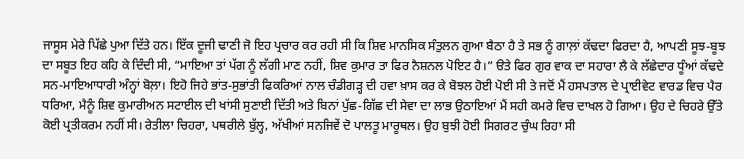ਜਾਸੂਸ ਮੇਰੇ ਪਿੱਛੇ ਪੁਆ ਦਿੱਤੇ ਹਨ। ਇੱਕ ਦੂਜੀ ਢਾਣੀ ਜੋ ਇਹ ਪ੍ਰਚਾਰ ਕਰ ਰਹੀ ਸੀ ਕਿ ਸ਼ਿਵ ਮਾਨਸਿਕ ਸੰਤੁਲਨ ਗੁਆ ਬੈਠਾ ਹੈ ਤੇ ਸਭ ਨੂੰ ਗਾਲ਼ਾਂ ਕੱਢਦਾ ਫਿਰਦਾ ਹੈ, ਆਪਣੀ ਸੂਝ-ਬੂਝ ਦਾ ਸਬੂਤ ਇਹ ਕਹਿ ਕੇ ਦਿੰਦੀ ਸੀ, “ਮਾਇਆ ਤਾਂ ਪੱਗ ਨੂੰ ਲੱਗੀ ਮਾਣ ਨਹੀਂ, ਸ਼ਿਵ ਕੁਮਾਰ ਤਾ ਫਿਰ ਨੈਸ਼ਨਲ ਪੋਇਟ ਹੈ।” ੳਤੇ ਫਿਰ ਗੁਰ ਵਾਕ ਦਾ ਸਹਾਰਾ ਲੈ ਕੇ ਲੱਛੇਦਾਰ ਧੂੰਆਂ ਕੱਢਦੇ ਸਨ-ਮਾਇਆਧਾਰੀ ਅੰਨ੍ਹਾਂ ਬੋਲ਼ਾ। ਇਹੋ ਜਿਹੇ ਭਾਂਤ-ਸੁਭਾਂਤੀ ਫਿਕਰਿਆਂ ਨਾਲ ਚੰਡੀਗੜ੍ਹ ਦੀ ਹਵਾ ਖ਼ਾਸ ਕਰ ਕੇ ਬੋਝਲ ਹੋਈ ਪੋਈ ਸੀ ਤੇ ਜਦੋਂ ਮੈਂ ਹਸਪਤਾਲ ਦੇ ਪ੍ਰਾਈਵੇਟ ਵਾਰਡ ਵਿਚ ਪੈਰ ਧਰਿਆ, ਮੈਨੂੰ ਸ਼ਿਵ ਕੁਮਾਰੀਅਨ ਸਟਾਈਲ ਦੀ ਖਾਂਸੀ ਸੁਣਾਈ ਦਿੱਤੀ ਅਤੇ ਬਿਨਾਂ ਪੁੱਛ-ਗਿੱਛ ਦੀ ਸੇਵਾ ਦਾ ਲਾਭ ਉਠਾਇਆਂ ਮੈਂ ਸਹੀ ਕਮਰੇ ਵਿਚ ਦਾਖਲ ਹੋ ਗਿਆ। ਉਹ ਦੇ ਚਿਹਰੇ ਉੱਤੇ ਕੋਈ ਪ੍ਰਤੀਕਰਮ ਨਹੀਂ ਸੀ। ਰੇਤੀਲਾ ਚਿਹਰਾ, ਪਥਰੀਲੇ ਬੁੱਲ੍ਹ, ਅੱਖੀਆਂ ਸਨਜਿਵੇਂ ਦੋ ਪਾਲਤੂ ਮਾਰੂਥਲ। ਉਹ ਬੁਝੀ ਹੋਈ ਸਿਗਰਟ ਚੁੰਘ ਰਿਹਾ ਸੀ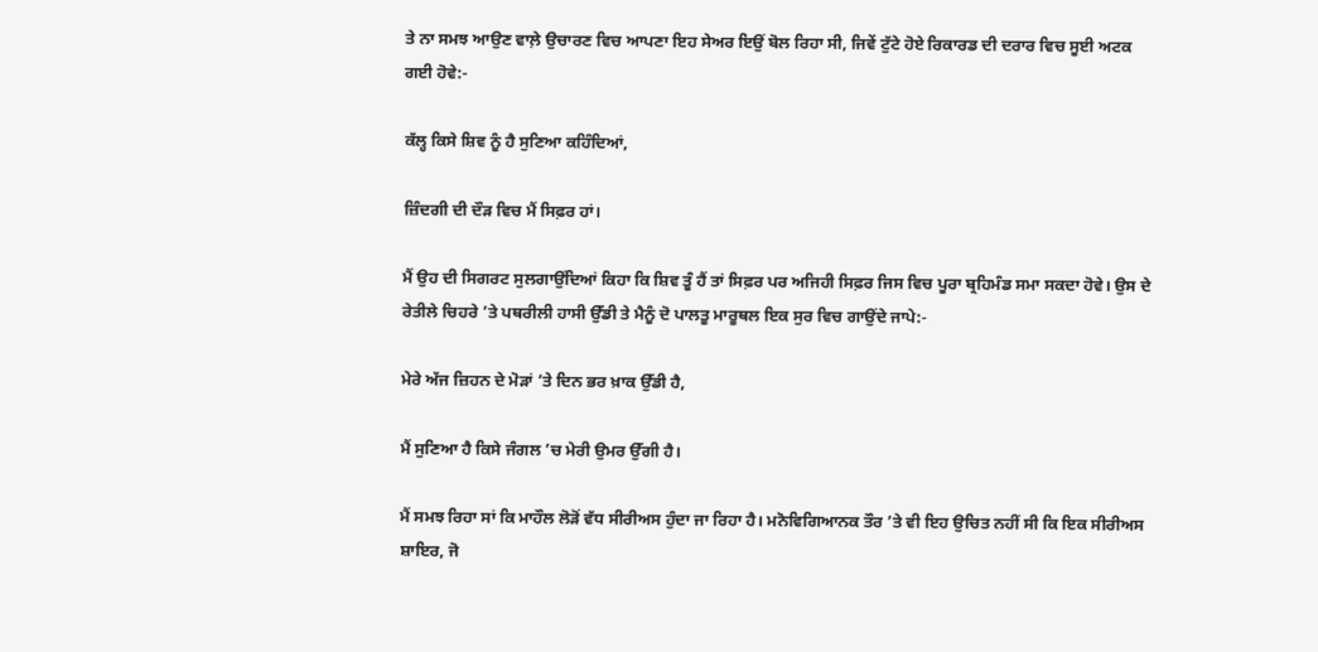ਤੇ ਨਾ ਸਮਝ ਆਉਣ ਵਾਲ਼ੇ ਉਚਾਰਣ ਵਿਚ ਆਪਣਾ ਇਹ ਸੇਅਰ ਇਉਂ ਬੋਲ ਰਿਹਾ ਸੀ, ਜਿਵੇਂ ਟੁੱਟੇ ਹੋਏ ਰਿਕਾਰਡ ਦੀ ਦਰਾਰ ਵਿਚ ਸੂਈ ਅਟਕ ਗਈ ਹੋਵੇ:-

ਕੱਲ੍ਹ ਕਿਸੇ ਸ਼ਿਵ ਨੂੰ ਹੈ ਸੁਣਿਆ ਕਹਿੰਦਿਆਂ,

ਜ਼ਿੰਦਗੀ ਦੀ ਦੌੜ ਵਿਚ ਮੈਂ ਸਿਫ਼ਰ ਹਾਂ।

ਮੈਂ ਉਹ ਦੀ ਸਿਗਰਟ ਸੁਲਗਾਉਂਦਿਆਂ ਕਿਹਾ ਕਿ ਸ਼ਿਵ ਤੂੰ ਹੈਂ ਤਾਂ ਸਿਫ਼ਰ ਪਰ ਅਜਿਹੀ ਸਿਫ਼ਰ ਜਿਸ ਵਿਚ ਪੂਰਾ ਬ੍ਰਹਿਮੰਡ ਸਮਾ ਸਕਦਾ ਹੋਵੇ। ਉਸ ਦੇ ਰੇਤੀਲੇ ਚਿਹਰੇ ’ਤੇ ਪਥਰੀਲੀ ਹਾਸੀ ਉੱਡੀ ਤੇ ਮੈਨੂੰ ਦੋ ਪਾਲਤੂ ਮਾਰੂਥਲ ਇਕ ਸੁਰ ਵਿਚ ਗਾਉਂਦੇ ਜਾਪੇ:-

ਮੇਰੇ ਅੱਜ ਜ਼ਿਹਨ ਦੇ ਮੋੜਾਂ ’ਤੇ ਦਿਨ ਭਰ ਖ਼ਾਕ ਉੱਡੀ ਹੈ,

ਮੈਂ ਸੁਣਿਆ ਹੈ ਕਿਸੇ ਜੰਗਲ ’ਚ ਮੇਰੀ ਉਮਰ ਉੱਗੀ ਹੈ।

ਮੈਂ ਸਮਝ ਰਿਹਾ ਸਾਂ ਕਿ ਮਾਹੌਲ ਲੋੜੋਂ ਵੱਧ ਸੀਰੀਅਸ ਹੁੰਦਾ ਜਾ ਰਿਹਾ ਹੈ। ਮਨੋਵਿਗਿਆਨਕ ਤੌਰ ’ਤੇ ਵੀ ਇਹ ਉਚਿਤ ਨਹੀਂ ਸੀ ਕਿ ਇਕ ਸੀਰੀਅਸ ਸ਼ਾਇਰ, ਜੋ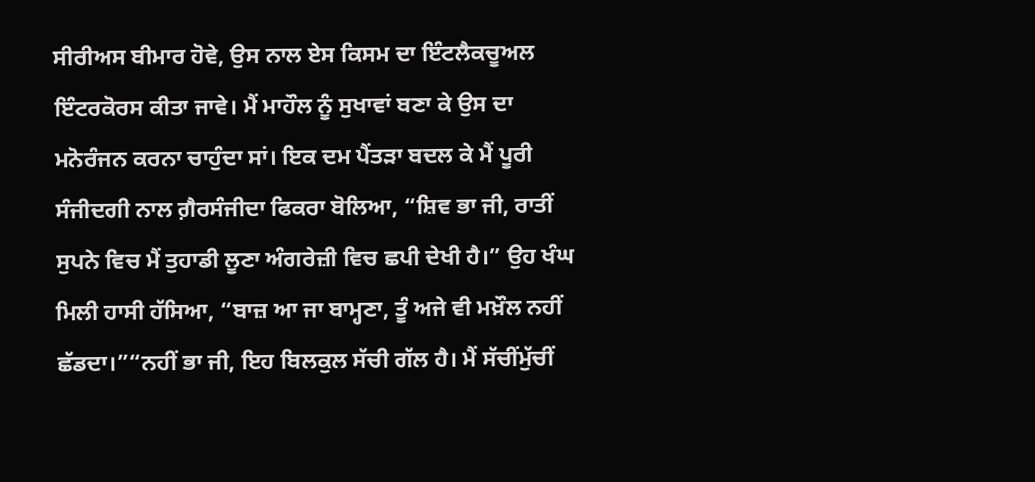ਸੀਰੀਅਸ ਬੀਮਾਰ ਹੋਵੇ, ਉਸ ਨਾਲ ਏਸ ਕਿਸਮ ਦਾ ਇੰਟਲੈਕਚੂਅਲ ਇੰਟਰਕੋਰਸ ਕੀਤਾ ਜਾਵੇ। ਮੈਂ ਮਾਹੌਲ ਨੂੰ ਸੁਖਾਵਾਂ ਬਣਾ ਕੇ ਉਸ ਦਾ ਮਨੋਰੰਜਨ ਕਰਨਾ ਚਾਹੁੰਦਾ ਸਾਂ। ਇਕ ਦਮ ਪੈਂਤੜਾ ਬਦਲ ਕੇ ਮੈਂ ਪੂਰੀ ਸੰਜੀਦਗੀ ਨਾਲ ਗ਼ੈਰਸੰਜੀਦਾ ਫਿਕਰਾ ਬੋਲਿਆ, “ਸ਼ਿਵ ਭਾ ਜੀ, ਰਾਤੀਂ ਸੁਪਨੇ ਵਿਚ ਮੈਂ ਤੁਹਾਡੀ ਲੂਣਾ ਅੰਗਰੇਜ਼ੀ ਵਿਚ ਛਪੀ ਦੇਖੀ ਹੈ।” ਉਹ ਖੰਘ ਮਿਲੀ ਹਾਸੀ ਹੱਸਿਆ, “ਬਾਜ਼ ਆ ਜਾ ਬਾਮ੍ਹਣਾ, ਤੂੰ ਅਜੇ ਵੀ ਮਖ਼ੌਲ ਨਹੀਂ ਛੱਡਦਾ।”“ਨਹੀਂ ਭਾ ਜੀ, ਇਹ ਬਿਲਕੁਲ ਸੱਚੀ ਗੱਲ ਹੈ। ਮੈਂ ਸੱਚੀਂਮੁੱਚੀਂ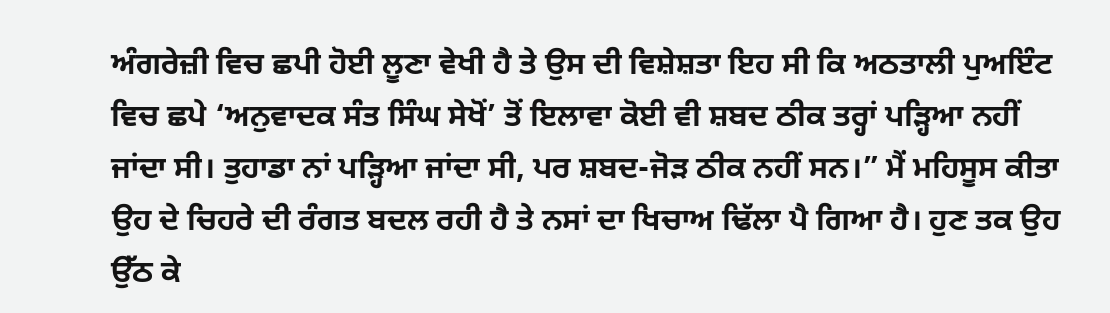ਅੰਗਰੇਜ਼ੀ ਵਿਚ ਛਪੀ ਹੋਈ ਲੂਣਾ ਵੇਖੀ ਹੈ ਤੇ ਉਸ ਦੀ ਵਿਸ਼ੇਸ਼ਤਾ ਇਹ ਸੀ ਕਿ ਅਠਤਾਲੀ ਪੁਅਇੰਟ ਵਿਚ ਛਪੇ ‘ਅਨੁਵਾਦਕ ਸੰਤ ਸਿੰਘ ਸੇਖੋਂ’ ਤੋਂ ਇਲਾਵਾ ਕੋਈ ਵੀ ਸ਼ਬਦ ਠੀਕ ਤਰ੍ਹਾਂ ਪੜ੍ਹਿਆ ਨਹੀਂ ਜਾਂਦਾ ਸੀ। ਤੁਹਾਡਾ ਨਾਂ ਪੜ੍ਹਿਆ ਜਾਂਦਾ ਸੀ, ਪਰ ਸ਼ਬਦ-ਜੋੜ ਠੀਕ ਨਹੀਂ ਸਨ।” ਮੈਂ ਮਹਿਸੂਸ ਕੀਤਾ ਉਹ ਦੇ ਚਿਹਰੇ ਦੀ ਰੰਗਤ ਬਦਲ ਰਹੀ ਹੈ ਤੇ ਨਸਾਂ ਦਾ ਖਿਚਾਅ ਢਿੱਲਾ ਪੈ ਗਿਆ ਹੈ। ਹੁਣ ਤਕ ਉਹ ਉੱਠ ਕੇ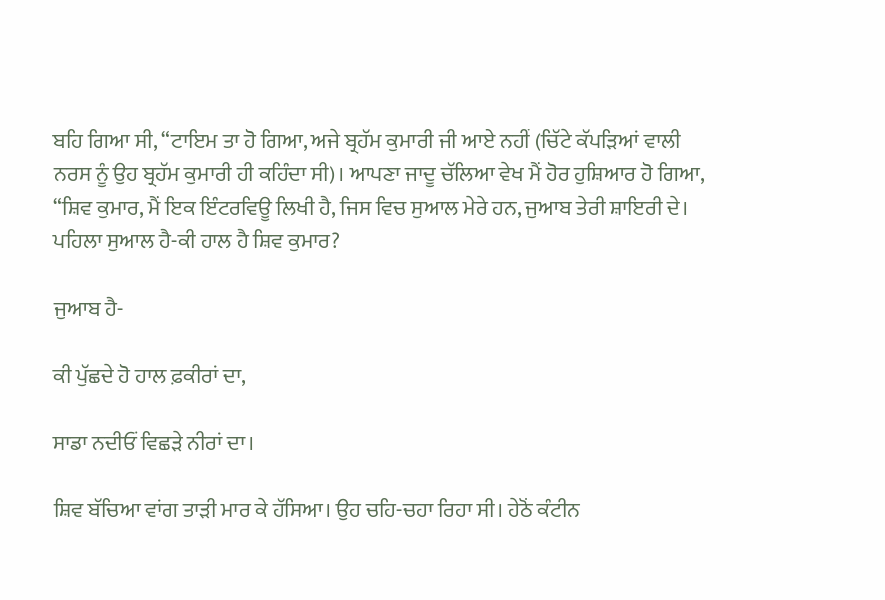ਬਹਿ ਗਿਆ ਸੀ, “ਟਾਇਮ ਤਾ ਹੋ ਗਿਆ, ਅਜੇ ਬ੍ਰਹੱਮ ਕੁਮਾਰੀ ਜੀ ਆਏ ਨਹੀਂ (ਚਿੱਟੇ ਕੱਪੜਿਆਂ ਵਾਲੀ ਨਰਸ ਨੂੰ ਉਹ ਬ੍ਰਹੱਮ ਕੁਮਾਰੀ ਹੀ ਕਹਿੰਦਾ ਸੀ)। ਆਪਣਾ ਜਾਦੂ ਚੱਲਿਆ ਵੇਖ ਮੈਂ ਹੋਰ ਹੁਸ਼ਿਆਰ ਹੋ ਗਿਆ, “ਸ਼ਿਵ ਕੁਮਾਰ, ਮੈਂ ਇਕ ਇੰਟਰਵਿਊ ਲਿਖੀ ਹੈ, ਜਿਸ ਵਿਚ ਸੁਆਲ ਮੇਰੇ ਹਨ, ਜੁਆਬ ਤੇਰੀ ਸ਼ਾਇਰੀ ਦੇ। ਪਹਿਲਾ ਸੁਆਲ ਹੈ-ਕੀ ਹਾਲ ਹੈ ਸ਼ਿਵ ਕੁਮਾਰ?

ਜੁਆਬ ਹੈ-

ਕੀ ਪੁੱਛਦੇ ਹੋ ਹਾਲ ਫ਼ਕੀਰਾਂ ਦਾ,

ਸਾਡਾ ਨਦੀਓਂ ਵਿਛੜੇ ਨੀਰਾਂ ਦਾ।

ਸ਼ਿਵ ਬੱਚਿਆ ਵਾਂਗ ਤਾੜੀ ਮਾਰ ਕੇ ਹੱਸਿਆ। ਉਹ ਚਹਿ-ਚਹਾ ਰਿਹਾ ਸੀ। ਹੇਠੋਂ ਕੰਟੀਨ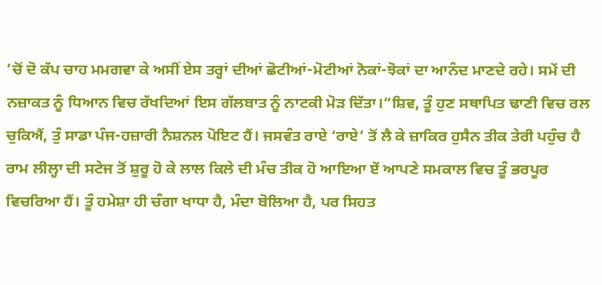’ਚੋਂ ਦੋ ਕੱਪ ਚਾਹ ਮਮਗਵਾ ਕੇ ਅਸੀਂ ਏਸ ਤਰ੍ਹਾਂ ਦੀਆਂ ਛੋਟੀਆਂ-ਮੋਟੀਆਂ ਨੋਕਾਂ-ਝੋਕਾਂ ਦਾ ਆਨੰਦ ਮਾਣਦੇ ਰਹੇ। ਸਮੇਂ ਦੀ ਨਜ਼ਾਕਤ ਨੂੰ ਧਿਆਨ ਵਿਚ ਰੱਖਦਿਆਂ ਇਸ ਗੱਲਬਾਤ ਨੂੰ ਨਾਟਕੀ ਮੋੜ ਦਿੱਤਾ।“ਸ਼ਿਵ, ਤੂੰ ਹੁਣ ਸਥਾਪਿਤ ਢਾਣੀ ਵਿਚ ਰਲ ਚੁਕਿਐਂ, ਤੁੰ ਸਾਡਾ ਪੰਜ-ਹਜ਼ਾਰੀ ਨੈਸ਼ਨਲ ਪੋਇਟ ਹੈਂ। ਜਸਵੰਤ ਰਾਏ ‘ਰਾਏ’ ਤੋਂ ਲੈ ਕੇ ਜ਼ਾਕਿਰ ਹੁਸੈਨ ਤੀਕ ਤੇਰੀ ਪਹੁੰਚ ਹੈ ਰਾਮ ਲੀਲ੍ਹਾ ਦੀ ਸਟੇਜ ਤੋਂ ਸ਼ੁਰੂ ਹੋ ਕੇ ਲਾਲ ਕਿਲੇ ਦੀ ਮੰਚ ਤੀਕ ਹੋ ਆਇਆ ਏਂ ਆਪਣੇ ਸਮਕਾਲ ਵਿਚ ਤੂੰ ਭਰਪੂਰ ਵਿਚਰਿਆ ਹੈਂ। ਤੂੰ ਹਮੇਸ਼ਾ ਹੀ ਚੰਗਾ ਖਾਧਾ ਹੈ, ਮੰਦਾ ਬੋਲਿਆ ਹੈ, ਪਰ ਸਿਹਤ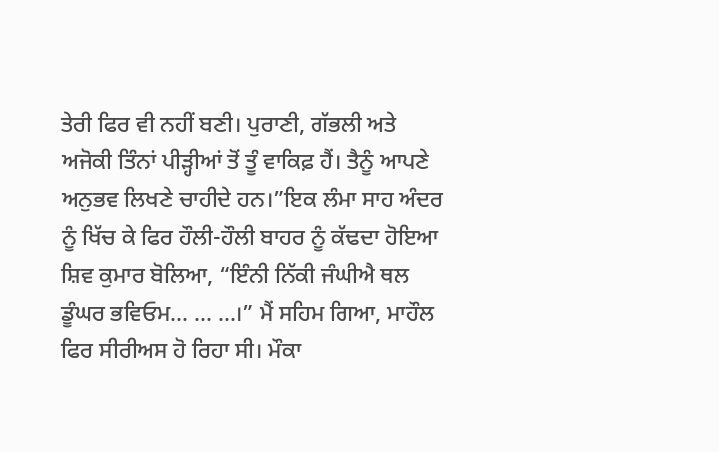ਤੇਰੀ ਫਿਰ ਵੀ ਨਹੀਂ ਬਣੀ। ਪੁਰਾਣੀ, ਗੱਭਲੀ ਅਤੇ ਅਜੋਕੀ ਤਿੰਨਾਂ ਪੀੜ੍ਹੀਆਂ ਤੋਂ ਤੂੰ ਵਾਕਿਫ਼ ਹੈਂ। ਤੈਨੂੰ ਆਪਣੇ ਅਨੁਭਵ ਲਿਖਣੇ ਚਾਹੀਦੇ ਹਨ।”ਇਕ ਲੰਮਾ ਸਾਹ ਅੰਦਰ ਨੂੰ ਖਿੱਚ ਕੇ ਫਿਰ ਹੌਲੀ-ਹੌਲੀ ਬਾਹਰ ਨੂੰ ਕੱਢਦਾ ਹੋਇਆ ਸ਼ਿਵ ਕੁਮਾਰ ਬੋਲਿਆ, “ਇੰਨੀ ਨਿੱਕੀ ਜੰਘੀਐ ਥਲ ਡੂੰਘਰ ਭਵਿਓਮ... ... ...।” ਮੈਂ ਸਹਿਮ ਗਿਆ, ਮਾਹੌਲ ਫਿਰ ਸੀਰੀਅਸ ਹੋ ਰਿਹਾ ਸੀ। ਮੌਕਾ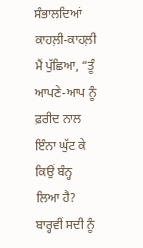ਸੰਭਾਲਦਿਆਂ ਕਾਹਲ਼ੀ-ਕਾਹਲ਼ੀ ਮੈਂ ਪੁੱਛਿਆ, “ਤੂੰ ਆਪਣੇ-ਆਪ ਨੂੰ ਫ਼ਰੀਦ ਨਾਲ ਇੰਨਾ ਘੁੱਟ ਕੇ ਕਿਉਂ ਬੰਨ੍ਹ ਲਿਆ ਹੈ? ਬਾਰ੍ਹਵੀਂ ਸਦੀ ਨੂੰ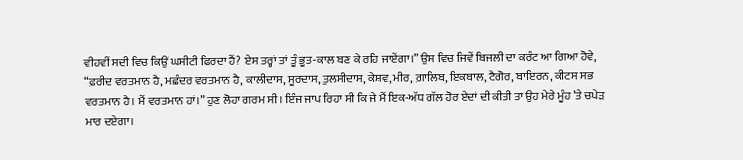ਵੀਹਵੀਂ ਸਦੀ ਵਿਚ ਕਿਉਂ ਘਸੀਟੀ ਫਿਰਦਾ ਹੈਂ? ਏਸ ਤਰ੍ਹਾਂ ਤਾਂ ਤੂੰ ਭੂਤ-ਕਾਲ ਬਣ ਕੇ ਰਹਿ ਜਾਏਂਗਾ।” ਉਸ ਵਿਚ ਜਿਵੇਂ ਬਿਜਲੀ ਦਾ ਕਰੰਟ ਆ ਗਿਆ ਹੋਵੇ, “ਫ਼ਰੀਦ ਵਰਤਮਾਨ ਹੈ, ਮਛੰਦਰ ਵਰਤਮਾਨ ਹੈ, ਕਾਲੀਦਾਸ, ਸੂਰਦਾਸ, ਤੁਲਸੀਦਾਸ, ਕੇਸ਼ਵ, ਮੀਰ, ਗ਼ਾਲਿਬ, ਇਕਬਾਲ, ਟੈਗੋਰ, ਬਾਇਰਨ, ਕੀਟਸ ਸਭ ਵਰਤਮਾਨ ਹੈ। ਮੈਂ ਵਰਤਮਾਨ ਹਾਂ।” ਹੁਣ ਲੋਹਾ ਗਰਮ ਸੀ। ਇੰਜ ਜਾਪ ਰਿਹਾ ਸੀ ਕਿ ਜੇ ਮੈਂ ਇਕ-ਅੱਧ ਗੱਲ ਹੋਰ ਏਦਾਂ ਦੀ ਕੀਤੀ ਤਾ ਉਹ ਮੇਰੇ ਮੂੰਹ ’ਤੇ ਚਪੇੜ ਮਾਰ ਦਏਗਾ।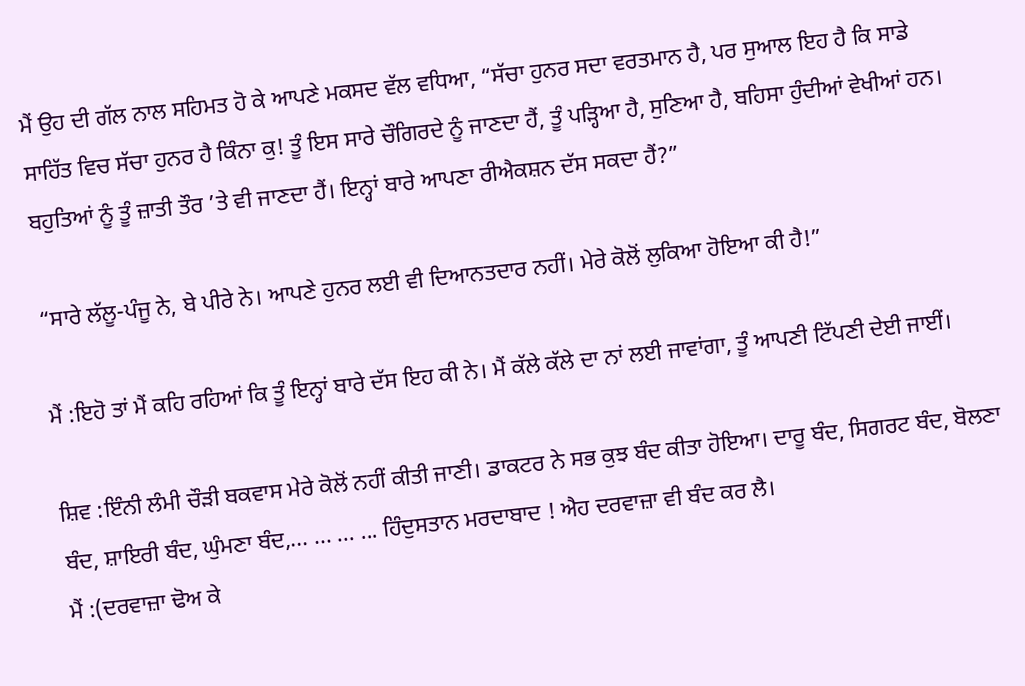ਮੈਂ ਉਹ ਦੀ ਗੱਲ ਨਾਲ ਸਹਿਮਤ ਹੋ ਕੇ ਆਪਣੇ ਮਕਸਦ ਵੱਲ ਵਧਿਆ, “ਸੱਚਾ ਹੁਨਰ ਸਦਾ ਵਰਤਮਾਨ ਹੈ, ਪਰ ਸੁਆਲ ਇਹ ਹੈ ਕਿ ਸਾਡੇ ਸਾਹਿੱਤ ਵਿਚ ਸੱਚਾ ਹੁਨਰ ਹੈ ਕਿੰਨਾ ਕੁ! ਤੂੰ ਇਸ ਸਾਰੇ ਚੌਗਿਰਦੇ ਨੂੰ ਜਾਣਦਾ ਹੈਂ, ਤੂੰ ਪੜ੍ਹਿਆ ਹੈ, ਸੁਣਿਆ ਹੈ, ਬਹਿਸਾ ਹੁੰਦੀਆਂ ਵੇਖੀਆਂ ਹਨ। ਬਹੁਤਿਆਂ ਨੂੰ ਤੂੰ ਜ਼ਾਤੀ ਤੌਰ ’ਤੇ ਵੀ ਜਾਣਦਾ ਹੈਂ। ਇਨ੍ਹਾਂ ਬਾਰੇ ਆਪਣਾ ਰੀਐਕਸ਼ਨ ਦੱਸ ਸਕਦਾ ਹੈਂ?”

“ਸਾਰੇ ਲੱਲੂ-ਪੰਜੂ ਨੇ, ਬੇ ਪੀਰੇ ਨੇ। ਆਪਣੇ ਹੁਨਰ ਲਈ ਵੀ ਦਿਆਨਤਦਾਰ ਨਹੀਂ। ਮੇਰੇ ਕੋਲੋਂ ਲੁਕਿਆ ਹੋਇਆ ਕੀ ਹੈ!”

ਮੈਂ :ਇਹੋ ਤਾਂ ਮੈਂ ਕਹਿ ਰਹਿਆਂ ਕਿ ਤੂੰ ਇਨ੍ਹਾਂ ਬਾਰੇ ਦੱਸ ਇਹ ਕੀ ਨੇ। ਮੈਂ ਕੱਲੇ ਕੱਲੇ ਦਾ ਨਾਂ ਲਈ ਜਾਵਾਂਗਾ, ਤੂੰ ਆਪਣੀ ਟਿੱਪਣੀ ਦੇਈ ਜਾਈਂ।

ਸ਼ਿਵ :ਇੰਨੀ ਲੰਮੀ ਚੌੜੀ ਬਕਵਾਸ ਮੇਰੇ ਕੋਲੋਂ ਨਹੀਂ ਕੀਤੀ ਜਾਣੀ। ਡਾਕਟਰ ਨੇ ਸਭ ਕੁਝ ਬੰਦ ਕੀਤਾ ਹੋਇਆ। ਦਾਰੂ ਬੰਦ, ਸਿਗਰਟ ਬੰਦ, ਬੋਲਣਾ ਬੰਦ, ਸ਼ਾਇਰੀ ਬੰਦ, ਘੁੰਮਣਾ ਬੰਦ,... ... ... ... ਹਿੰਦੁਸਤਾਨ ਮਰਦਾਬਾਦ ! ਐਹ ਦਰਵਾਜ਼ਾ ਵੀ ਬੰਦ ਕਰ ਲੈ।
ਮੈਂ :(ਦਰਵਾਜ਼ਾ ਢੋਅ ਕੇ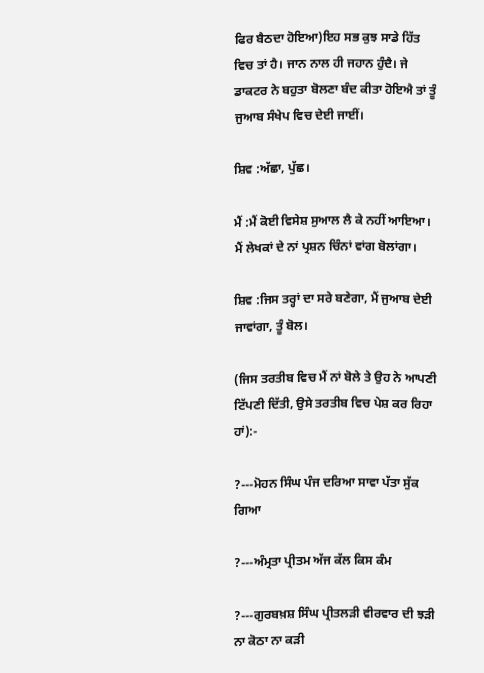ਫਿਰ ਬੈਠਦਾ ਹੋਇਆ)ਇਹ ਸਭ ਕੁਝ ਸਾਡੇ ਹਿੱਤ ਵਿਚ ਤਾਂ ਹੈ। ਜਾਨ ਨਾਲ ਹੀ ਜਹਾਨ ਹੁੰਦੈ। ਜੇ ਡਾਕਟਰ ਨੇ ਬਹੁਤਾ ਬੋਲਣਾ ਬੰਦ ਕੀਤਾ ਹੋਇਐ ਤਾਂ ਤੂੰ ਜੁਆਬ ਸੰਖੇਪ ਵਿਚ ਦੇਈ ਜਾਈਂ।

ਸ਼ਿਵ :ਅੱਛਾ, ਪੁੱਛ।

ਮੈਂ :ਮੈਂ ਕੋਈ ਵਿਸੇਸ਼ ਸੁਆਲ ਲੈ ਕੇ ਨਹੀਂ ਆਇਆ। ਮੈਂ ਲੇਖਕਾਂ ਦੇ ਨਾਂ ਪ੍ਰਸ਼ਨ ਚਿੰਨਾਂ ਵਾਂਗ ਬੋਲਾਂਗਾ।

ਸ਼ਿਵ :ਜਿਸ ਤਰ੍ਹਾਂ ਦਾ ਸਰੇ ਬਣੇਗਾ, ਮੈਂ ਜੁਆਬ ਦੇਈ ਜਾਵਾਂਗਾ, ਤੂੰ ਬੋਲ।

(ਜਿਸ ਤਰਤੀਬ ਵਿਚ ਮੈਂ ਨਾਂ ਬੋਲੇ ਤੇ ਉਹ ਨੇ ਆਪਣੀ ਟਿੱਪਣੀ ਦਿੱਤੀ, ਉਸੇ ਤਰਤੀਬ ਵਿਚ ਪੇਸ਼ ਕਰ ਰਿਹਾ ਹਾਂ):-

?---ਮੋਹਨ ਸਿੰਘ ਪੰਜ ਦਰਿਆ ਸਾਵਾ ਪੱਤਾ ਸੁੱਕ ਗਿਆ

?---ਅੰਮ੍ਰਤਾ ਪ੍ਰੀਤਮ ਅੱਜ ਕੱਲ ਕਿਸ ਕੰਮ

?---ਗੁਰਬਖ਼ਸ਼ ਸਿੰਘ ਪ੍ਰੀਤਲੜੀ ਵੀਰਵਾਰ ਦੀ ਝੜੀ ਨਾ ਕੋਠਾ ਨਾ ਕੜੀ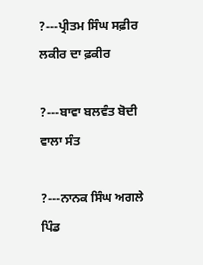?---ਪ੍ਰੀਤਮ ਸਿੰਘ ਸਫ਼ੀਰ ਲਕੀਰ ਦਾ ਫ਼ਕੀਰ

?---ਬਾਵਾ ਬਲਵੰਤ ਬੋਦੀ ਵਾਲਾ ਸੰਤ

?---ਨਾਨਕ ਸਿੰਘ ਅਗਲੇ ਪਿੰਡ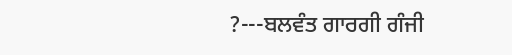?---ਬਲਵੰਤ ਗਾਰਗੀ ਗੰਜੀ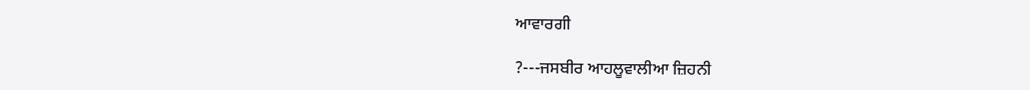ਆਵਾਰਗੀ

?---ਜਸਬੀਰ ਆਹਲੂਵਾਲੀਆ ਜ਼ਿਹਨੀ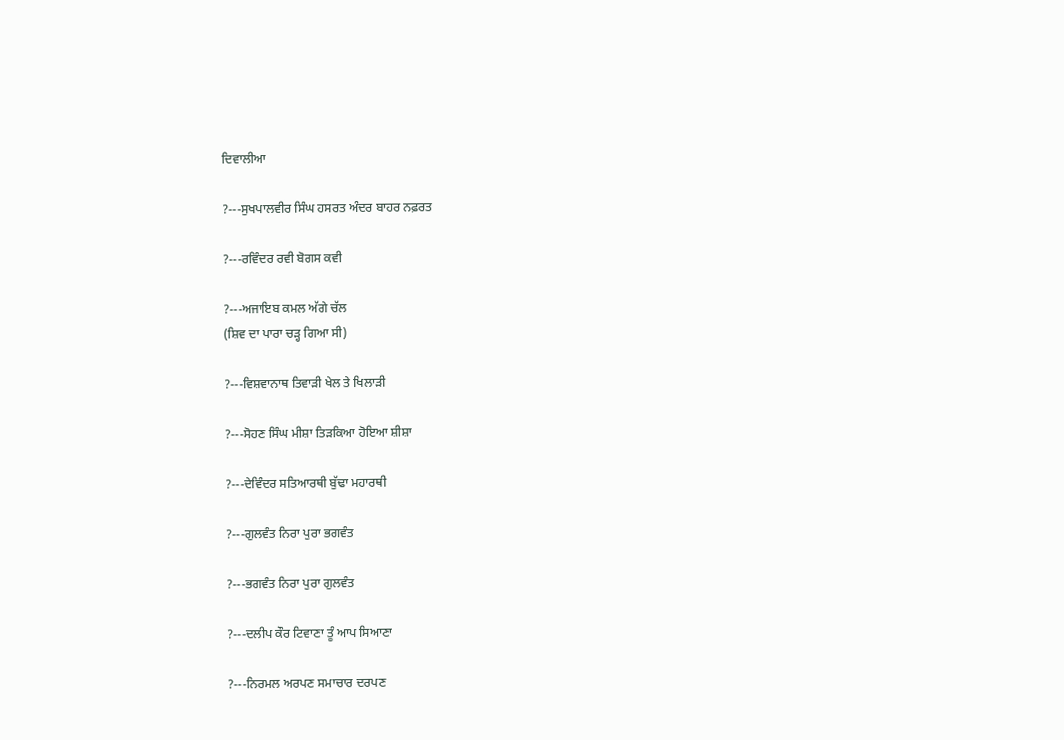ਦਿਵਾਲੀਆ

?---ਸੁਖਪਾਲਵੀਰ ਸਿੰਘ ਹਸਰਤ ਅੰਦਰ ਬਾਹਰ ਨਫ਼ਰਤ

?---ਰਵਿੰਦਰ ਰਵੀ ਬੋਗਸ ਕਵੀ

?---ਅਜਾਇਬ ਕਮਲ ਅੱਗੇ ਚੱਲ
(ਸ਼ਿਵ ਦਾ ਪਾਰਾ ਚੜ੍ਹ ਗਿਆ ਸੀ)

?---ਵਿਸ਼ਵਾਨਾਥ ਤਿਵਾੜੀ ਖੇਲ ਤੇ ਖਿਲਾੜੀ

?---ਸੋਹਣ ਸਿੰਘ ਮੀਸ਼ਾ ਤਿੜਕਿਆ ਹੋਇਆ ਸ਼ੀਸ਼ਾ

?---ਦੇਵਿੰਦਰ ਸਤਿਆਰਥੀ ਬੁੱਢਾ ਮਹਾਰਥੀ

?---ਗੁਲਵੰਤ ਨਿਰਾ ਪੁਰਾ ਭਗਵੰਤ

?---ਭਗਵੰਤ ਨਿਰਾ ਪੁਰਾ ਗੁਲਵੰਤ

?---ਦਲੀਪ ਕੌਰ ਟਿਵਾਣਾ ਤੂੰ ਆਪ ਸਿਆਣਾ

?---ਨਿਰਮਲ ਅਰਪਣ ਸਮਾਚਾਰ ਦਰਪਣ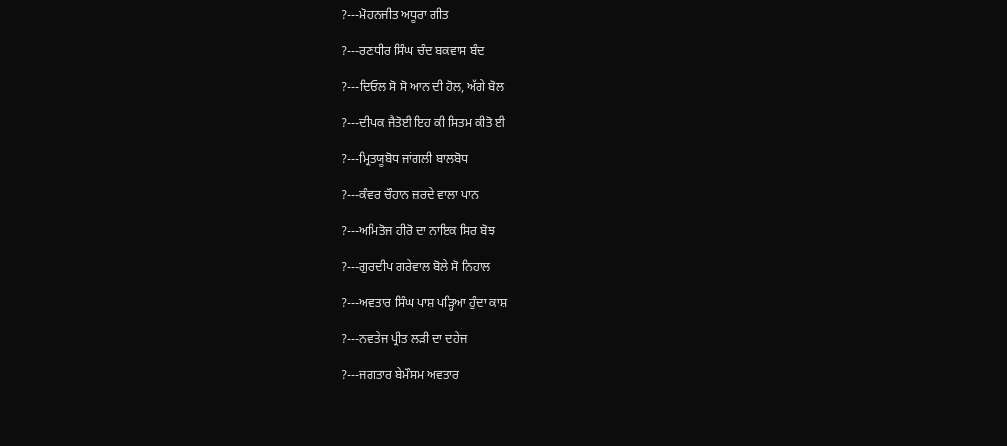?---ਮੋਹਨਜੀਤ ਅਧੂਰਾ ਗੀਤ

?---ਰਣਧੀਰ ਸਿੰਘ ਚੰਦ ਬਕਵਾਸ ਬੰਦ

?---ਦਿਓਲ ਸੋ ਸੋ ਆਨ ਦੀ ਹੋਲ, ਅੱਗੇ ਬੋਲ

?---ਦੀਪਕ ਜੈਤੋਈ ਇਹ ਕੀ ਸਿਤਮ ਕੀਤੋ ਈ

?---ਮ੍ਰਿਤਯੂਬੋਧ ਜਾਂਗਲੀ ਬਾਲਬੋਧ

?---ਕੰਵਰ ਚੌਹਾਨ ਜ਼ਰਦੇ ਵਾਲਾ ਪਾਨ

?---ਅਮਿਤੋਜ ਹੀਰੋ ਦਾ ਨਾਇਕ ਸਿਰ ਬੋਝ

?---ਗੁਰਦੀਪ ਗਰੇਵਾਲ ਬੋਲੇ ਸੋ ਨਿਹਾਲ

?---ਅਵਤਾਰ ਸਿੰਘ ਪਾਸ਼ ਪੜ੍ਹਿਆ ਹੁੰਦਾ ਕਾਸ਼

?---ਨਵਤੇਜ ਪ੍ਰੀਤ ਲੜੀ ਦਾ ਦਹੇਜ

?---ਜਗਤਾਰ ਬੇਮੌਸਮ ਅਵਤਾਰ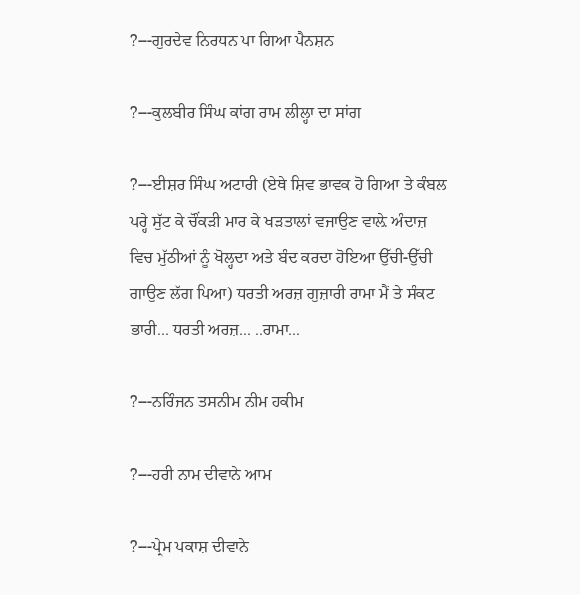?---ਗੁਰਦੇਵ ਨਿਰਧਨ ਪਾ ਗਿਆ ਪੈਨਸ਼ਨ

?---ਕੁਲਬੀਰ ਸਿੰਘ ਕਾਂਗ ਰਾਮ ਲੀਲ੍ਹਾ ਦਾ ਸਾਂਗ

?---ਈਸ਼ਰ ਸਿੰਘ ਅਟਾਰੀ (ਏਥੇ ਸ਼ਿਵ ਭਾਵਕ ਹੋ ਗਿਆ ਤੇ ਕੰਬਲ ਪਰ੍ਹੇ ਸੁੱਟ ਕੇ ਚੌਂਕੜੀ ਮਾਰ ਕੇ ਖੜਤਾਲਾਂ ਵਜਾਉਣ ਵਾਲ਼ੇ ਅੰਦਾਜ਼ ਵਿਚ ਮੁੱਠੀਆਂ ਨੂੰ ਖੋਲ੍ਹਦਾ ਅਤੇ ਬੰਦ ਕਰਦਾ ਹੋਇਆ ਉੱਚੀ-ਉੱਚੀ ਗਾਉਣ ਲੱਗ ਪਿਆ) ਧਰਤੀ ਅਰਜ਼ ਗੁਜ਼ਾਰੀ ਰਾਮਾ ਮੈਂ ਤੇ ਸੰਕਟ ਭਾਰੀ... ਧਰਤੀ ਅਰਜ਼... ..ਰਾਮਾ...

?---ਨਰਿੰਜਨ ਤਸਨੀਮ ਨੀਮ ਹਕੀਮ

?---ਹਰੀ ਨਾਮ ਦੀਵਾਨੇ ਆਮ

?---ਪ੍ਰੇਮ ਪਕਾਸ਼ ਦੀਵਾਨੇ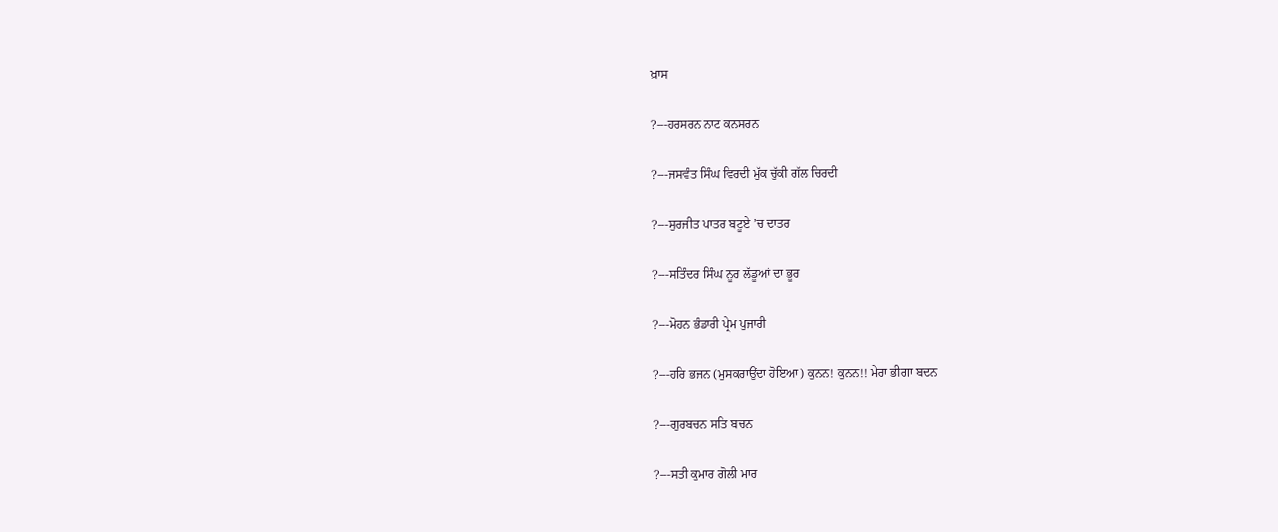ਖ਼ਾਸ

?---ਹਰਸਰਨ ਨਾਟ ਕਨਸਰਨ

?---ਜਸਵੰਤ ਸਿੰਘ ਵਿਰਦੀ ਮੁੱਕ ਚੁੱਕੀ ਗੱਲ ਚਿਰਦੀ

?---ਸੁਰਜੀਤ ਪਾਤਰ ਬਟੂਏ ’ਚ ਦਾਤਰ

?---ਸਤਿੰਦਰ ਸਿੰਘ ਨੂਰ ਲੱਡੂਆਂ ਦਾ ਭੂਰ

?---ਮੋਹਨ ਭੰਡਾਰੀ ਪ੍ਰੇਮ ਪੁਜਾਰੀ

?---ਹਰਿ ਭਜਨ (ਮੁਸਕਰਾਉਂਦਾ ਹੋਇਆ) ਕੁਨਨ! ਕੁਨਨ!! ਮੇਰਾ ਭੀਗਾ ਬਦਨ

?---ਗੁਰਬਚਨ ਸਤਿ ਬਚਨ

?---ਸਤੀ ਕੁਮਾਰ ਗੋਲੀ ਮਾਰ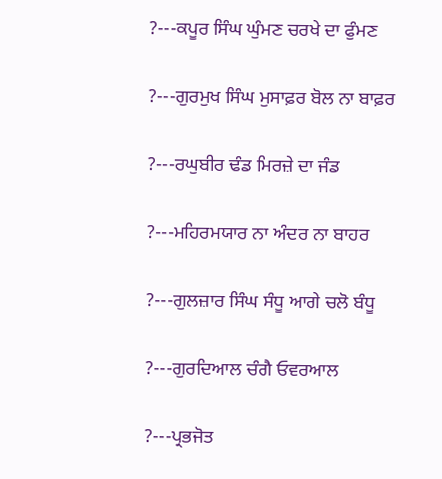?---ਕਪੂਰ ਸਿੰਘ ਘੁੰਮਣ ਚਰਖੇ ਦਾ ਫੁੰਮਣ

?---ਗੁਰਮੁਖ ਸਿੰਘ ਮੁਸਾਫ਼ਰ ਬੋਲ ਨਾ ਬਾਫ਼ਰ

?---ਰਘੁਬੀਰ ਢੰਡ ਮਿਰਜ਼ੇ ਦਾ ਜੰਡ

?---ਮਹਿਰਮਯਾਰ ਨਾ ਅੰਦਰ ਨਾ ਬਾਹਰ

?---ਗੁਲਜ਼ਾਰ ਸਿੰਘ ਸੰਧੂ ਆਗੇ ਚਲੋ ਬੰਧੂ

?---ਗੁਰਦਿਆਲ ਚੰਗੈ ਓਵਰਆਲ

?---ਪ੍ਰਭਜੋਤ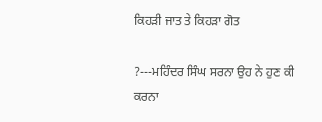ਕਿਹੜੀ ਜਾਤ ਤੇ ਕਿਹੜਾ ਗੋਤ

?---ਮਹਿੰਦਰ ਸਿੰਘ ਸਰਨਾ ਉਹ ਨੇ ਹੁਣ ਕੀ ਕਰਨਾ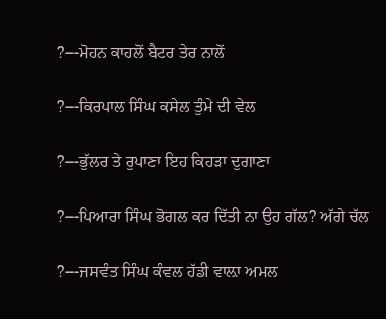?---ਮੋਹਨ ਕਾਹਲੋਂ ਬੈਟਰ ਤੇਰ ਨਾਲੋਂ

?---ਕਿਰਪਾਲ ਸਿੰਘ ਕਸੇਲ ਤੁੰਮੇ ਦੀ ਵੇਲ

?---ਭੁੱਲਰ ਤੇ ਰੁਪਾਣਾ ਇਹ ਕਿਹੜਾ ਦੁਗਾਣਾ

?---ਪਿਆਰਾ ਸਿੰਘ ਭੋਗਲ ਕਰ ਦਿੱਤੀ ਨਾ ਉਹ ਗੱਲ? ਅੱਗੇ ਚੱਲ

?---ਜਸਵੰਤ ਸਿੰਘ ਕੰਵਲ ਹੱਡੀ ਵਾਲ਼ਾ ਅਮਲ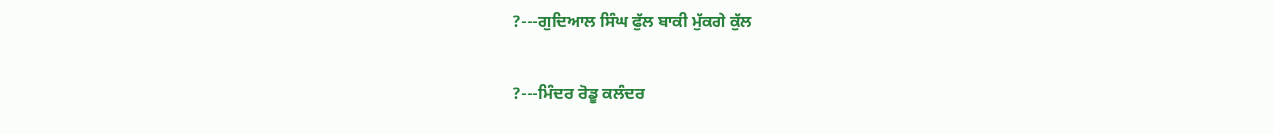?---ਗੁਦਿਆਲ ਸਿੰਘ ਫੁੱਲ ਬਾਕੀ ਮੁੱਕਗੇ ਕੁੱਲ

?---ਮਿੰਦਰ ਰੋਡੂ ਕਲੰਦਰ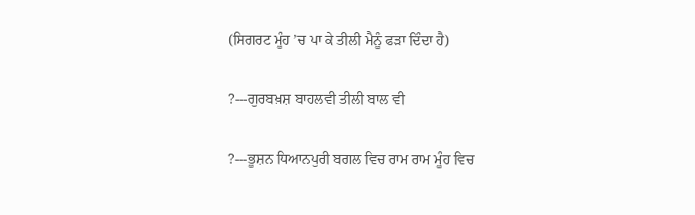(ਸਿਗਰਟ ਮੂੰਹ ’ਚ ਪਾ ਕੇ ਤੀਲੀ ਮੈਨੂੰ ਫੜਾ ਦਿੰਦਾ ਹੈ)

?---ਗੁਰਬਖ਼ਸ਼ ਬਾਹਲਵੀ ਤੀਲੀ ਬਾਲ ਵੀ

?---ਭੂਸ਼ਨ ਧਿਆਨਪੁਰੀ ਬਗਲ ਵਿਚ ਰਾਮ ਰਾਮ ਮੂੰਹ ਵਿਚ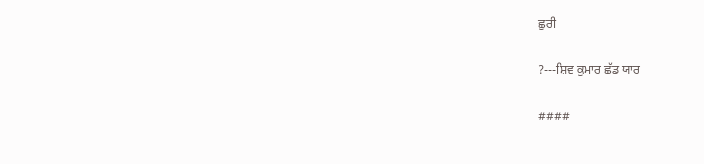ਛੁਰੀ

?---ਸ਼ਿਵ ਕੁਮਾਰ ਛੱਡ ਯਾਰ

####